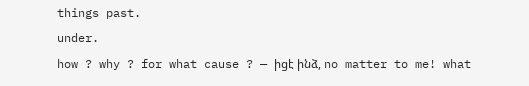things past.
under.
how ? why ? for what cause ? — իցէ ինձ, no matter to me! what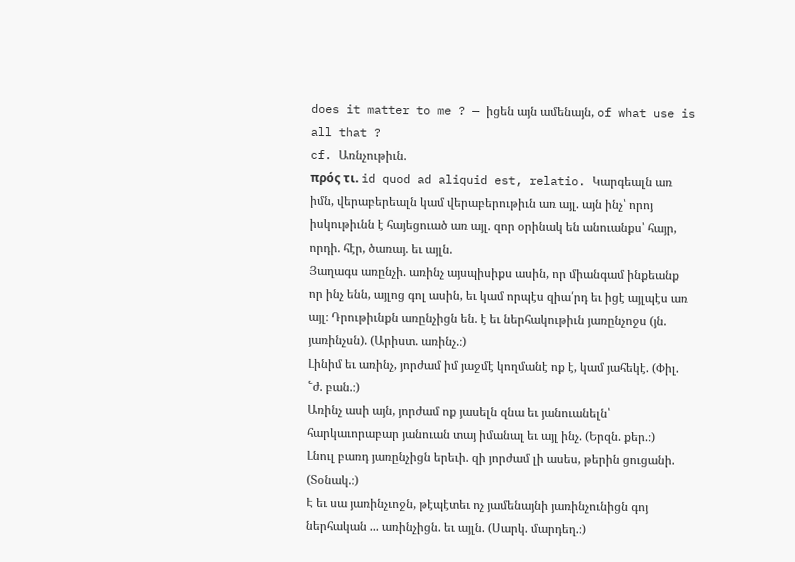does it matter to me ? — իցեն այն ամենայն, of what use is all that ?
cf. Առնչութիւն.
πρός τι. id quod ad aliquid est, relatio. Կարգեալն առ իմն, վերաբերեալն կամ վերաբերութիւն առ այլ. այն ինչ՝ որոյ իսկութիւնն է հայեցուած առ այլ. զոր օրինակ են անուանքս՝ հայր, որդի. հէր, ծառայ. եւ այլն.
Յաղագս առընչի. առինչ այսպիսիքս ասին, որ միանգամ ինքեանք որ ինչ ենն, այլոց գոլ ասին, եւ կամ որպէս զիա՛րդ եւ իցէ այլպէս առ այլ։ Դրութիւնքն առընչիցն են. է եւ ներհակութիւն յառընչոջս (յն. յառինչսն). (Արիստ. առինչ.։)
Լինիմ եւ առինչ, յորժամ իմ յաջմէ կողմանէ ոք է, կամ յահեկէ. (Փիլ. ՟ժ. բան.։)
Առինչ ասի այն, յորժամ ոք յասելն զնա եւ յանուանելն՝ հարկաւորաբար յանուան տայ իմանալ եւ այլ ինչ. (Երզն. քեր.։)
Լնուլ բառդ յառընչիցն երեւի. զի յորժամ լի ասես, թերին ցուցանի. (Տօնակ.։)
Է եւ սա յառինչւոջն, թէպէտեւ ոչ յամենայնի յառինչունիցն գոյ ներհական ... առինչիցն. եւ այլն. (Սարկ. մարդեղ.։)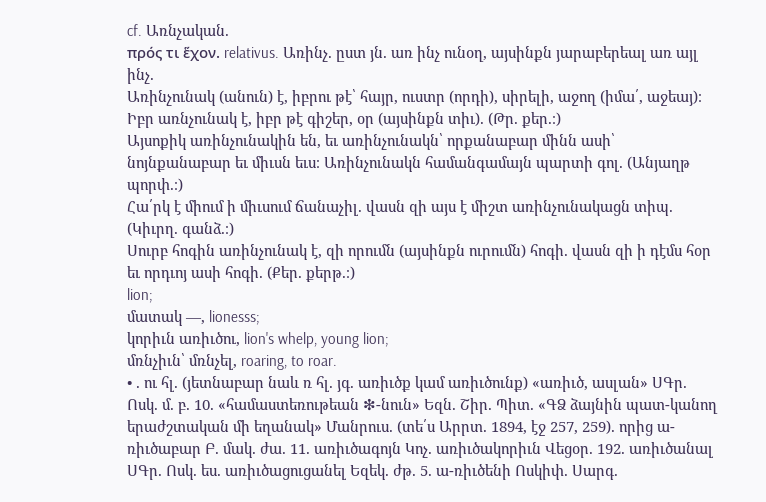cf. Առնչական.
πρός τι ἕχον. relativus. Առինչ. ըստ յն. առ ինչ ունօղ, այսինքն յարաբերեալ առ այլ ինչ.
Առինչունակ (անուն) է, իբրու թէ՝ հայր, ուստր (որդի), սիրելի, աջող (իմա՛, աջեայ)։ Իբր առնչունակ է, իբր թէ գիշեր, օր (այսինքն տիւ). (Թր. քեր.։)
Այսոքիկ առինչունակին են, եւ առինչունակն՝ որքանաբար մինն ասի՝ նոյնքանաբար եւ միւսն եւս։ Առինչունակն համանգամայն պարտի գոլ. (Անյաղթ պորփ.։)
Հա՛րկ է միում ի միւսում ճանաչիլ. վասն զի այս է միշտ առինչունակացն տիպ. (Կիւրղ. գանձ.։)
Սուրբ հոգին առինչունակ է, զի որումն (այսինքն ուրումն) հոգի. վասն զի ի դէմս հօր եւ որդւոյ ասի հոգի. (Քեր. քերթ.։)
lion;
մատակ —, lionesss;
կորիւն առիւծու, lion's whelp, young lion;
մռնչիւն՝ մռնչել, roaring, to roar.
• . ու հլ. (յետնաբար նաև ռ հլ. յգ. առիւծք կամ առիւծունք) «առիւծ, ասլան» ՍԳր. Ոսկ. մ. բ. 10. «համաստեռութեան ❇-նուն» Եզն. Շիր. Պիտ. «ԳՁ ձայնին պատ-կանող երաժշտական մի եղանակ» Մանրուս. (տե՛ս Արրտ. 1894, էջ 257, 259). որից ա-ռիւծաբար Բ. մակ. ժա. 11. առիւծագոյն Կոչ. առիւծակորիւն Վեցօր. 192. առիւծանալ ՍԳր. Ոսկ. ես. առիւծացուցանել Եզեկ. ժթ. 5. ա-ռիւծենի Ոսկիփ. Սարգ.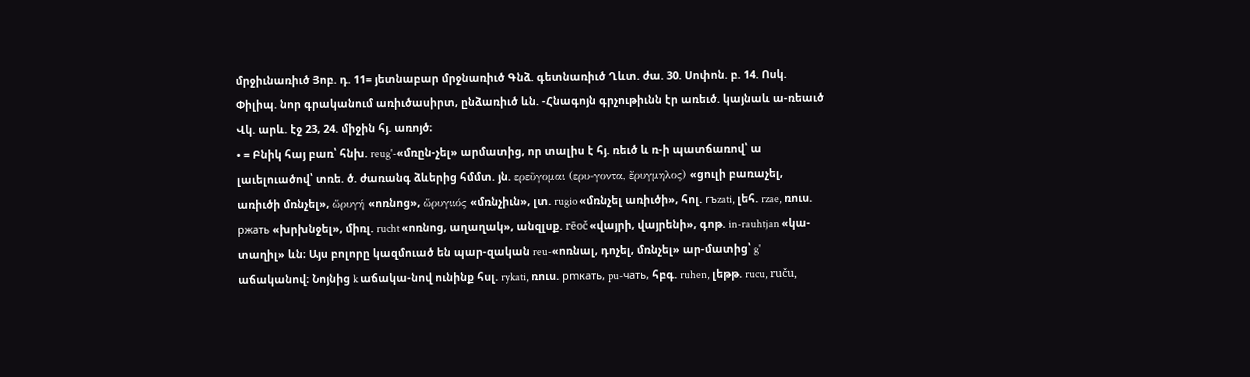մրջիւնառիւծ Յոբ. դ. 11= յետնաբար մրջնառիւծ Գնձ. գետնառիւծ Ղևտ. ժա. 30. Սոփոն. բ. 14. Ոսկ. Փիլիպ. նոր գրականում առիւծասիրտ, ընձառիւծ ևն. -Հնագոյն գրչութիւնն էր առեւծ. կայնաև ա-ռեաւծ Վկ. արև. էջ 23, 24. միջին հյ. առոյծ։
• = Բնիկ հայ բառ՝ հնխ. reug'-«մռըն-չել» արմատից, որ տալիս է հյ. ռեւծ և ռ-ի պատճառով՝ ա լաւելուածով՝ տռե. ծ. ժառանգ ձևերից հմմտ. յն. ερεῦγομαι (ερυ-γοντα, ἔρυγμηλος) «ցուլի բառաչել, առիւծի մռնչել», ὥρυγή «ոռնոց», ὥρυγιιός «մռնչիւն», լտ. rugio «մռնչել առիւծի», հոլ. rъzati, լեհ. rzae, ռուս. pжaть «խրխնջել», միռլ. rucht «ոռնոց, աղաղակ», անզլսք. rēoč «վայրի, վայրենի», գոթ. in-rauhtjan «կա-տաղիլ» ևն։ Այս բոլորը կազմուած են պար-զական reu-«ոռնալ, դոչել, մռնչել» ար-մատից՝ g' աճականով։ Նոյնից k աճակա-նով ունինք հսլ. rykati, ռուս. pmкaть, pu-чaть, հբգ. ruhen, լեթթ. rucu, ruču,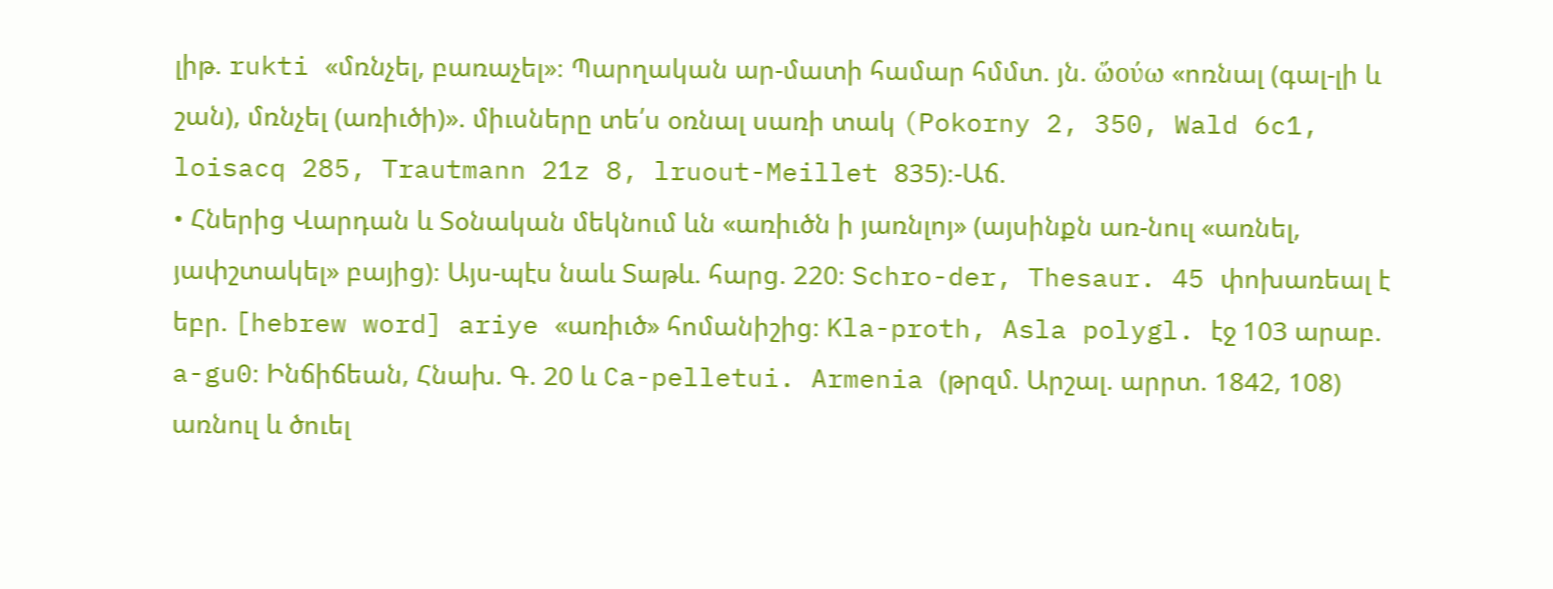լիթ. rukti «մռնչել, բառաչել»։ Պարղական ար-մատի համար հմմտ. յն. ὥούω «ոռնալ (գալ-լի և շան), մռնչել (առիւծի)». միւսները տե՛ս օռնալ սառի տակ (Pokorny 2, 350, Wald 6c1, loisacq 285, Trautmann 21z 8, lruout-Meillet 835)։-Աճ.
• Հներից Վարդան և Տօնական մեկնում ևն «առիւծն ի յառնլոյ» (այսինքն առ-նուլ «առնել, յափշտակել» բայից)։ Այս-պէս նաև Տաթև. հարց. 220։ Schro-der, Thesaur. 45 փոխառեալ է եբր. [hebrew word] ariye «առիւծ» հոմանիշից։ Kla-proth, Asla polygl. էջ 103 արաբ. a-gu0։ Ինճիճեան, Հնախ. Գ. 20 և Ca-pelletui. Armenia (թրզմ. Արշալ. արրտ. 1842, 108) առնուլ և ծուել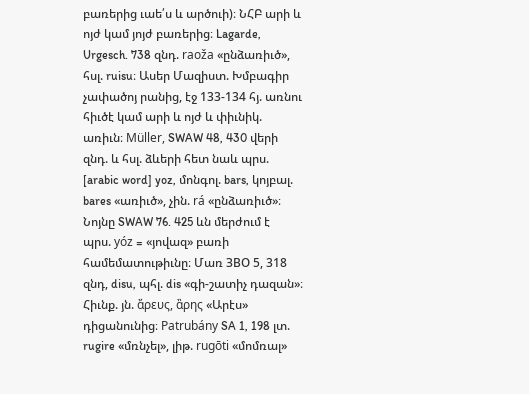բառերից ւաե՛ս և արծուի)։ ՆՀԲ արի և ոյժ կամ յոյժ բառերից։ Lagarde, Urgesch. 738 զնդ. raoža «ընձառիւծ», հսլ. ruisu։ Ասեր Մազիստ. Խմբագիր չափածոյ րանից, էջ 133-134 հյ. առնու հիւծէ կամ արի և ոյժ և փիւնիկ. առիւն։ Müller, SWAW 48, 430 վերի զնդ. և հսլ. ձևերի հետ նաև պրս. [arabic word] yoz, մոնգոլ. bars, կոյբալ. bares «առիւծ», չին. rá «ընձառիւծ»։ Նոյնը SWAW 76. 425 ևն մերժում է պրս. yóz = «յովազ» բառի համեմատութիւնը։ Մառ ЗВО 5, 318 զնդ, disu, պհլ. dis «գի-շատիչ դազան»։ Հիւնք. յն. ἄρευς, ἂρης «Արէս» դիցանունից։ Patrubány SA 1, 198 լտ. rugire «մռնչել», լիթ. rugōti «մոմռալ»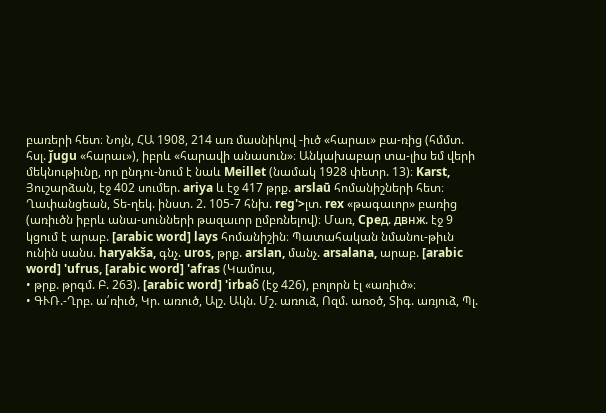բառերի հետ։ Նոյն, ՀԱ 1908, 214 առ մասնիկով -իւծ «հարաւ» բա-ռից (հմմտ. հսլ. ǰugu «հարաւ»), իբրև «հարավի անասուն»։ Անկախաբար տա-լիս եմ վերի մեկնութիւնը, որ ընդու-նում է նաև Meillet (նամակ 1928 փետր. 13)։ Karst, Յուշարձան, էջ 402 սումեր. ariya և էջ 417 թրք. arslaū հոմանիշների հետ։ Ղափանցեան, Տե-ղեկ. ինստ. 2. 105-7 հնխ. reg'>լտ. rex «թագաւոր» բառից (առիւծն իբրև անա-սունների թազաւոր ըմբռնելով)։ Մառ, Cpeд. двнж. էջ 9 կցում է արաբ. [arabic word] lays հոմանիշին։ Պատահական նմանու-թիւն ունին սանս. haryakša, գնչ. uros, թրք. arslan, մանչ. arsalana, արաբ. [arabic word] 'ufrus, [arabic word] 'afras (Կամուս,
• թրք. թրգմ. Բ. 263). [arabic word] 'irbaδ (էջ 426), բոլորն էլ «առիւծ»։
• ԳՒՌ.-Ղրբ. ա՛ռիւծ, Կր. առուծ, Ալշ. Ակն. Մշ. առուձ, Ոզմ. առօծ, Տիգ. առյուձ, Պլ.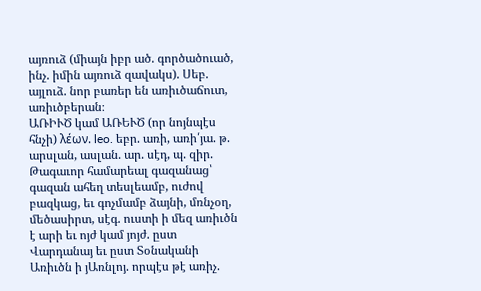այռուձ (միայն իբր ած. գործածուած, ինչ. իմին այռուձ զավակս). Սեբ. այլուձ. նոր բառեր են առիւծաճուտ, առիւծբերան։
ԱՌԻՒԾ կամ ԱՌԵՒԾ (որ նոյնպէս հնչի) λέων. leo. եբր. առի, առի՛յա. թ. արսլան, ասլան. ար. սէդ, պ. զիր. Թագաւոր համարեալ գազանաց՝ գազան ահեղ տեսլեամբ, ուժով բազկաց, եւ գոչմամբ ձայնի, մռնչօղ, մեծասիրտ, սէգ. ուստի ի մեզ առիւծն է արի եւ ոյժ կամ յոյժ. ըստ Վարդանայ եւ ըստ Տօնականի Առիւծն ի յԱռնլոյ. որպէս թէ առիչ.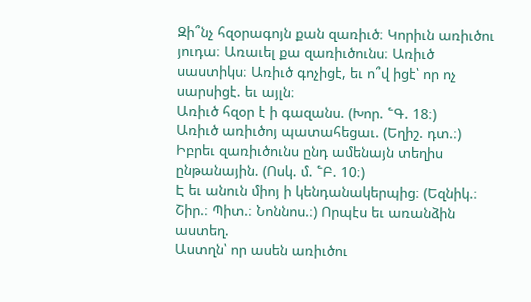Զի՞նչ հզօրագոյն քան զառիւծ։ Կորիւն առիւծու յուդա։ Առաւել քա զառիւծունս։ Առիւծ սաստիկս։ Առիւծ գոչիցէ, եւ ո՞վ իցէ՝ որ ոչ սարսիցէ. եւ այլն։
Առիւծ հզօր է ի գազանս. (Խոր. ՟Գ. 18։)
Առիւծ առիւծոյ պատահեցաւ. (Եղիշ. դտ.։)
Իբրեւ զառիւծունս ընդ ամենայն տեղիս ընթանային. (Ոսկ. մ. ՟Բ. 10։)
Է եւ անուն միոյ ի կենդանակերպից։ (Եզնիկ.։ Շիր.։ Պիտ.։ Նոննոս.։) Որպէս եւ առանձին աստեղ.
Աստղն՝ որ ասեն առիւծու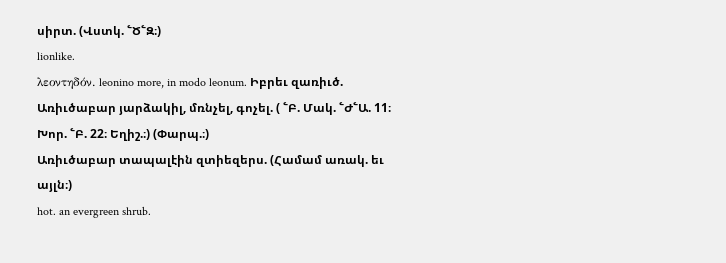սիրտ. (Վստկ. ՟Ծ՟Զ։)
lionlike.
λεοντηδόν. leonino more, in modo leonum. Իբրեւ զառիւծ.
Առիւծաբար յարձակիլ, մռնչել, գոչել. ( ՟Բ. Մակ. ՟Ժ՟Ա. 11։ Խոր. ՟Բ. 22։ Եղիշ.։) (Փարպ.։)
Առիւծաբար տապալէին զտիեզերս. (Համամ առակ. եւ այլն։)
hot. an evergreen shrub.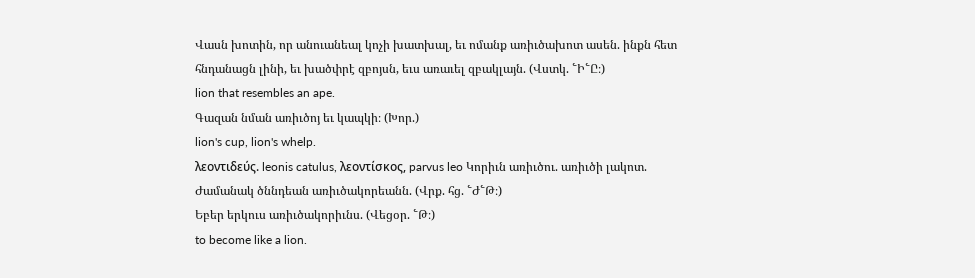Վասն խոտին, որ անուանեալ կոչի խատխալ, եւ ոմանք առիւծախոտ ասեն. ինքն հետ հնդանացն լինի, եւ խածփրէ զբոյսն, եւս առաւել զբակլայն. (Վստկ. ՟Ի՟Ը։)
lion that resembles an ape.
Գազան նման առիւծոյ եւ կապկի։ (Խոր.)
lion's cup, lion's whelp.
λεοντιδεύς. leonis catulus, λεοντίσκος, parvus leo Կորիւն առիւծու. առիւծի լակոտ.
Ժամանակ ծննդեան առիւծակորեանն. (Վրք. հց. ՟Ժ՟Թ։)
Եբեր երկուս առիւծակորիւնս. (Վեցօր. ՟Թ։)
to become like a lion.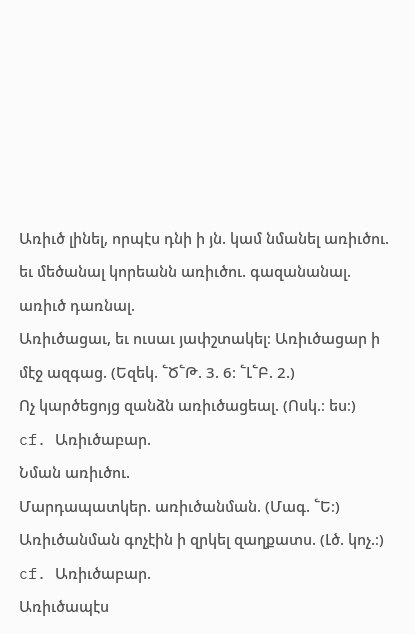Առիւծ լինել, որպէս դնի ի յն. կամ նմանել առիւծու. եւ մեծանալ կորեանն առիւծու. գազանանալ. առիւծ դառնալ.
Առիւծացաւ, եւ ուսաւ յափշտակել։ Առիւծացար ի մէջ ազգաց. (Եզեկ. ՟Ծ՟Թ. 3. 6։ ՟Լ՟Բ. 2.)
Ոչ կարծեցոյց զանձն առիւծացեալ. (Ոսկ.։ ես։)
cf. Առիւծաբար.
Նման առիւծու.
Մարդապատկեր. առիւծանման. (Մագ. ՟Ե։)
Առիւծանման գոչէին ի զրկել զաղքատս. (Լծ. կոչ.։)
cf. Առիւծաբար.
Առիւծապէս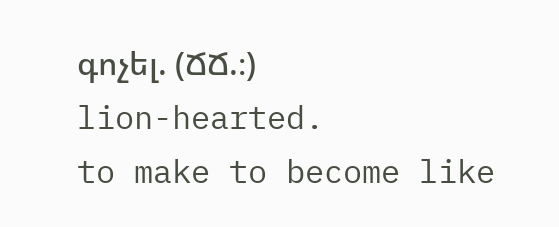գոչել. (ՃՃ.։)
lion-hearted.
to make to become like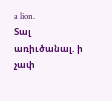a lion.
Տալ առիւծանալ. ի չափ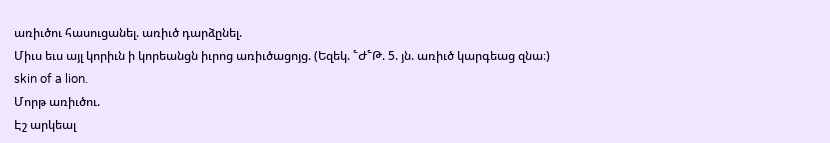առիւծու հասուցանել. առիւծ դարձընել.
Միւս եւս այլ կորիւն ի կորեանցն իւրոց առիւծացոյց. (Եզեկ. ՟Ժ՟Թ. 5. յն. առիւծ կարգեաց զնա։)
skin of a lion.
Մորթ առիւծու.
Էշ արկեալ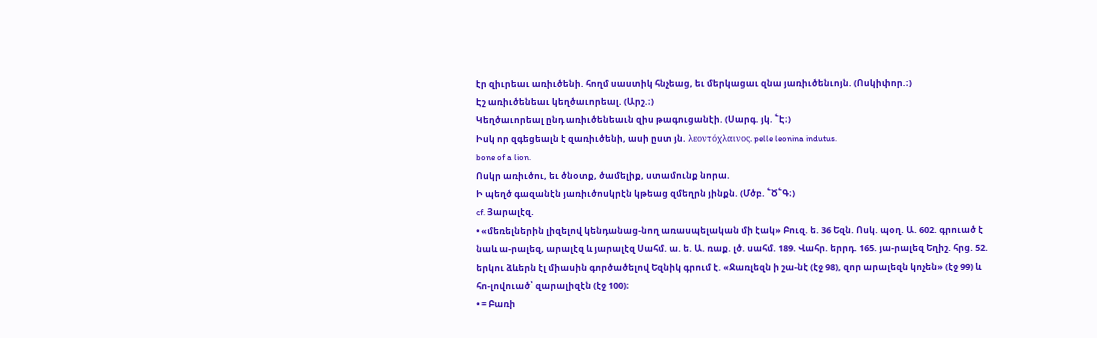էր զիւրեաւ առիւծենի. հողմ սաստիկ հնչեաց, եւ մերկացաւ զնա յառիւծենւոյն. (Ոսկիփոր.։)
Էշ առիւծենեաւ կեղծաւորեալ. (Արշ.։)
Կեղծաւորեալ ընդ առիւծենեաւն զիս թագուցանէի. (Սարգ. յկ. ՟Է։)
Իսկ որ զգեցեալն է զառիւծենի, ասի ըստ յն. λεοντόχλαινος. pelle leonina indutus.
bone of a lion.
Ոսկր առիւծու, եւ ծնօտք, ծամելիք, ստամունք նորա.
Ի պեղծ գազանէն յառիւծոսկրէն կթեաց զմեղրն յինքն. (Մծբ. ՟Ծ՟Գ։)
cf. Յարալէզ.
• «մեռելներին լիզելով կենդանաց-նող առասպելական մի էակ» Բուզ. ե. 36 Եզն. Ոսկ. պօղ. Ա. 602. գրուած է նաև ա-րալեզ, արալէզ և յարալէզ Սահմ. ա. ե. Ա. ռաք. լծ. սահմ. 189. Վահր. երրդ. 165. յա-րալեզ Եղիշ. հրց. 52. երկու ձևերն էլ միասին գործածելով Եզնիկ գրում է. «Ջառլեզն ի շա-նէ (էջ 98), զոր արալեզն կոչեն» (էջ 99) և հո-լովուած՝ զարալիզէն (էջ 100)։
• = Բառի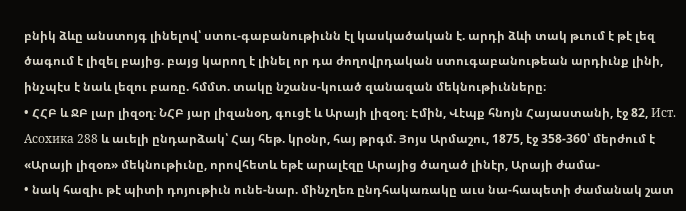բնիկ ձևը անստոյգ լինելով՝ ստու-գաբանութիւնն էլ կասկածական է. արդի ձևի տակ թւում է թէ լեզ ծագում է լիզել բայից. բայց կարող է լինել որ դա ժողովրդական ստուգաբանութեան արդիւնք լինի, ինչպէս է նաև լեզու բառը. հմմտ. տակը նշանս-կուած զանազան մեկնութիւնները։
• ՀՀԲ և ՋԲ լար լիզօղ։ ՆՀԲ յար լիզանօղ, գուցէ և Արայի լիզօղ։ Էմին, Վէպք հնոյն Հայաստանի, էջ 82, Ист. Aсоxикa 288 և աւելի ընդարձակ՝ Հայ հեթ. կրօնր, հայ թրգմ. Յոյս Արմաշու, 1875, էջ 358-360՝ մերժում է «Արայի լիզօռ» մեկնութիւնը, որովհետև եթէ արալէզը Արայից ծաղած լինէր, Արայի ժամա-
• նակ հազիւ թէ պիտի դոյութիւն ունե-նար. մինչղեռ ընդհակառակը աւս նա-հապետի ժամանակ շատ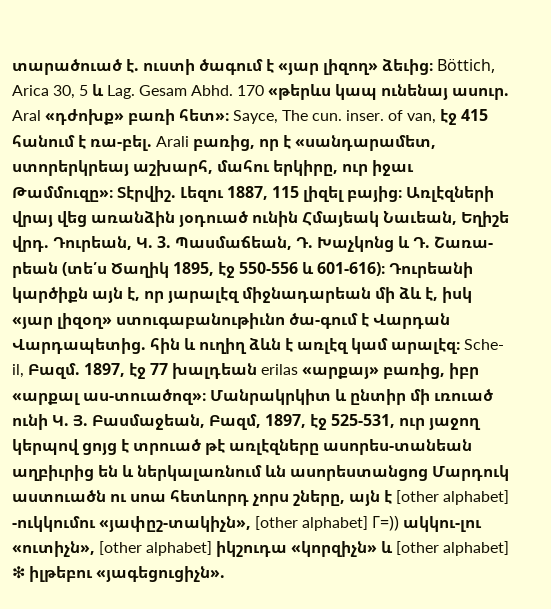տարածուած է. ուստի ծագում է «յար լիզող» ձեւից։ Böttich, Arica 30, 5 և Lag. Gesam Abhd. 170 «թերևս կապ ունենայ ասուր. Aral «դժոխք» բառի հետ»։ Sayce, The cun. inser. of van, էջ 415 հանում է ռա-բել. Arali բառից, որ է «սանդարամետ, ստորերկրեայ աշխարհ, մահու երկիրը, ուր իջաւ Թամմուզը»։ Տէրվիշ. Լեզու 1887, 115 լիզել բայից։ Առլէզների վրայ վեց առանձին յօդուած ունին Հմայեակ Նաւեան, Եղիշե վրդ. Դուրեան, Կ. 3. Պասմաճեան, Դ. Խաչկոնց և Դ. Շառա-րեան (տե՛ս Ծաղիկ 1895, էջ 550-556 և 601-616)։ Դուրեանի կարծիքն այն է, որ յարալէզ միջնադարեան մի ձև է, իսկ «յար լիզօղ» ստուգաբանութիւնո ծա-գում է Վարդան Վարդապետից. հին և ուղիղ ձևն է առլէզ կամ արալէզ։ Sche-il, Բազմ. 1897, էջ 77 խալդեան erilas «արքայ» բառից, իբր «արքալ աս-տուածոզ»։ Մանրակրկիտ և ընտիր մի ւռուած ունի Կ. Յ. Բասմաջեան, Բազմ, 1897, էջ 525-531, ուր յաջող կերպով ցոյց է տրուած թէ առլէզները ասորես-տանեան աղբիւրից են և ներկալառնում ևն ասորեստանցոց Մարդուկ աստուածն ու սոա հետևորդ չորս շները, այն է [other alphabet] -ուկկումու «յափըշ-տակիչն», [other alphabet] Γ=)) ակկու-լու «ուտիչն», [other alphabet] իկշուդա «կորզիչն» և [other alphabet] ❇ իլթեբու «յագեցուցիչն».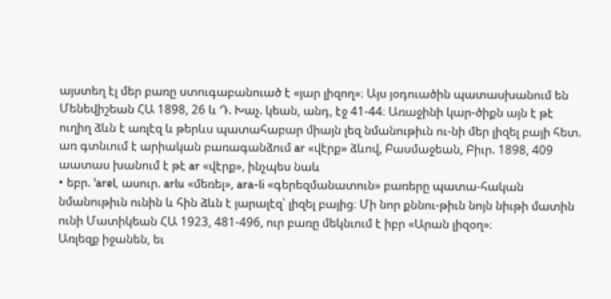այստեղ էլ մեր բառը ստուգաբանուած է «յար լիզող»։ Այս յօդուածին պատասխանում են Մենեվիշեան ՀԱ 1898, 26 և Դ. Խաչ. կեան, անդ, էջ 41-44։ Առաջինի կար-ծիքն այն է թէ ուղիղ ձևն է առլէզ և թերևս պատահաբար միայն լեզ նմանութիւն ու-նի մեր լիզել բայի հետ. առ գտնւում է արիական բառագանձում ar «վէրք» ձևով, Բասմաջեան, Բիւր. 1898, 409 աատաս խանում է թէ ar «վէրք», ինչպես նաև
• եբր. 'arel, ասուր. arlu «մեռել», ara-li «գերեզմանատուն» բառերը պատա-հական նմանութիւն ունին և հին ձևն է յարալէզ՝ լիզել բայից։ Մի նոր քննու-թիւն նոյն նիւթի մատին ունի Մատիկեան ՀԱ 1923, 481-496, ուր բառը մեկնւում է իբր «Արան լիզօղ»։
Առլեզք իջանեն, եւ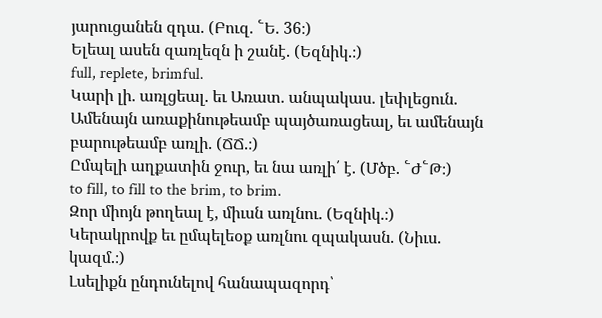յարուցանեն զդա. (Բուզ. ՟Ե. 36։)
Ելեալ ասեն զառլեզն ի շանէ. (Եզնիկ.։)
full, replete, brimful.
Կարի լի. առլցեալ. եւ Առատ. անպակաս. լեփլեցուն.
Ամենայն առաքինութեամբ պայծառացեալ, եւ ամենայն բարութեամբ առլի. (ՃՃ.։)
Ըմպելի աղքատին ջուր, եւ նա առլի՛ է. (Մծբ. ՟Ժ՟Թ։)
to fill, to fill to the brim, to brim.
Զոր միոյն թողեալ է, միւսն առլնու. (Եզնիկ.։)
Կերակրովք եւ ըմպելեօք առլնու զպակասն. (Նիւս. կազմ.։)
Լսելիքն ընդունելով հանապազորդ՝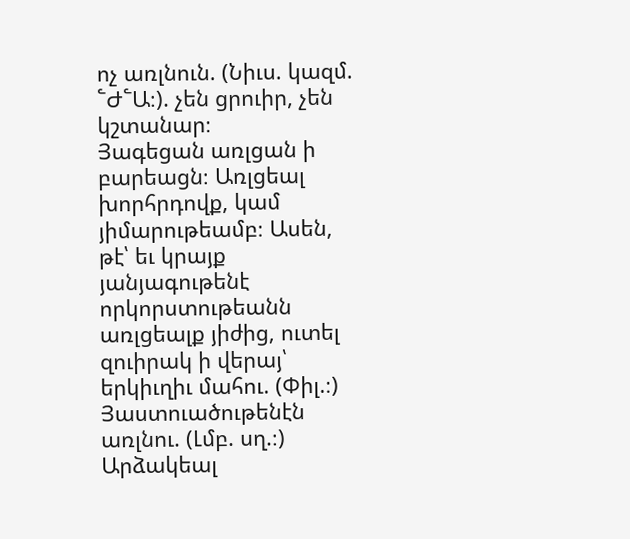ոչ առլնուն. (Նիւս. կազմ. ՟Ժ՟Ա։). չեն ցրուիր, չեն կշտանար։
Յագեցան առլցան ի բարեացն։ Առլցեալ խորհրդովք, կամ յիմարութեամբ։ Ասեն, թէ՝ եւ կրայք յանյագութենէ որկորստութեանն առլցեալք յիժից, ուտել զուիրակ ի վերայ՝ երկիւղիւ մահու. (Փիլ.։)
Յաստուածութենէն առլնու. (Լմբ. սղ.։)
Արձակեալ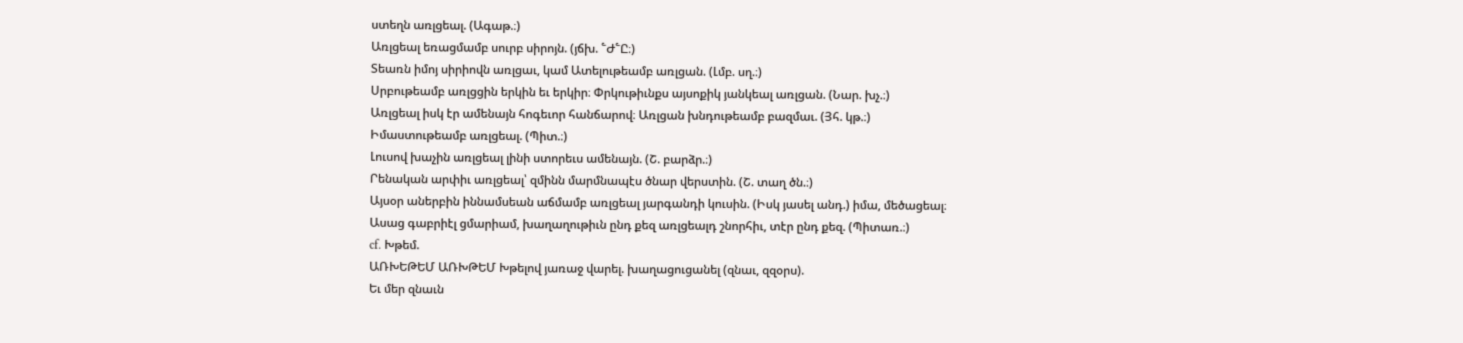ստեղն առլցեալ. (Ագաթ.։)
Առլցեալ եռացմամբ սուրբ սիրոյն. (յճխ. ՟Ժ՟Ը։)
Տեառն իմոյ սիրիովն առլցաւ, կամ Ատելութեամբ առլցան. (Լմբ. սղ.։)
Սրբութեամբ առլցցին երկին եւ երկիր։ Փրկութիւնքս այսոքիկ յանկեալ առլցան. (Նար. խչ.։)
Առլցեալ իսկ էր ամենայն հոգեւոր հանճարով։ Առլցան խնդութեամբ բազմաւ. (Յհ. կթ.։)
Իմաստութեամբ առլցեալ. (Պիտ.։)
Լուսով խաչին առլցեալ լինի ստորեւս ամենայն. (Շ. բարձր.։)
Րենական արփիւ առլցեալ՝ զմինն մարմնապէս ծնար վերստին. (Շ. տաղ ծն.։)
Այսօր աներբին իննամսեան աճմամբ առլցեալ յարգանդի կուսին. (Իսկ յասել անդ.) իմա, մեծացեալ։
Ասաց գաբրիէլ ցմարիամ, խաղաղութիւն ընդ քեզ առլցեալդ շնորհիւ, տէր ընդ քեզ. (Պիտառ.։)
cf. Խթեմ.
ԱՌԽԵԹԵՄ ԱՌԽԹԵՄ Խթելով յառաջ վարել. խաղացուցանել (զնաւ, զզօրս).
Եւ մեր զնաւն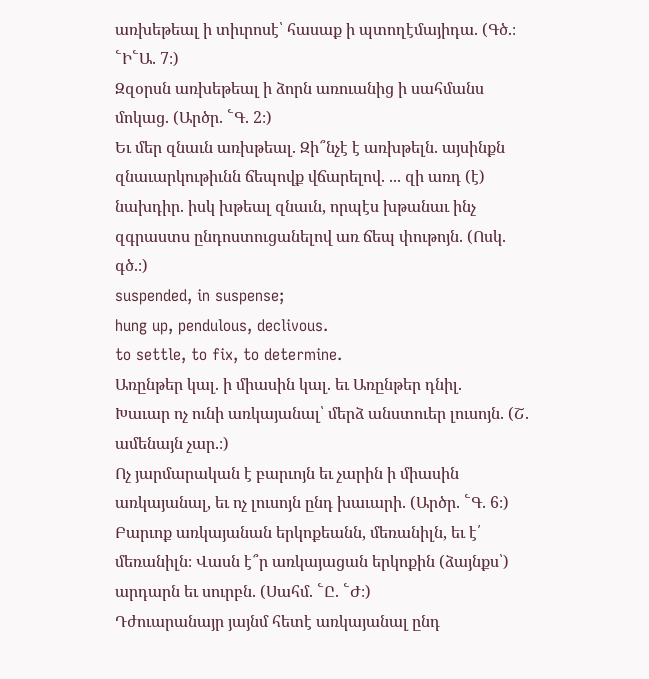առխեթեալ ի տիւրոսէ՝ հասաք ի պտողէմայիդա. (Գծ.։ ՟Ի՟Ա. 7։)
Զզօրսն առխեթեալ ի ձորն առուանից ի սահմանս մոկաց. (Արծր. ՟Գ. 2։)
Եւ մեր զնաւն առխթեալ. Զի՞նչէ է առխթելն. այսինքն զնաւարկութիւնն ճեպովք վճարելով. ... զի առդ (է) նախդիր. իսկ խթեալ զնաւն, որպէս խթանաւ ինչ զգրաստս ընդոստուցանելով առ ճեպ փութոյն. (Ոսկ. գծ.։)
suspended, in suspense;
hung up, pendulous, declivous.
to settle, to fix, to determine.
Առընթեր կալ. ի միասին կալ. եւ Առընթեր դնիլ.
Խաւար ոչ ունի առկայանալ՝ մերձ անստուեր լուսոյն. (Շ. ամենայն չար.։)
Ոչ յարմարական է բարւոյն եւ չարին ի միասին առկայանալ, եւ ոչ լուսոյն ընդ խաւարի. (Արծր. ՟Գ. 6։)
Բարւոք առկայանան երկոքեանն, մեռանիլն, եւ է՛ մեռանիլն։ Վասն է՞ր առկայացան երկոքին (ձայնքս՝) արդարն եւ սուրբն. (Սահմ. ՟Ը. ՟Ժ։)
Դժուարանայր յայնմ հետէ առկայանալ ընդ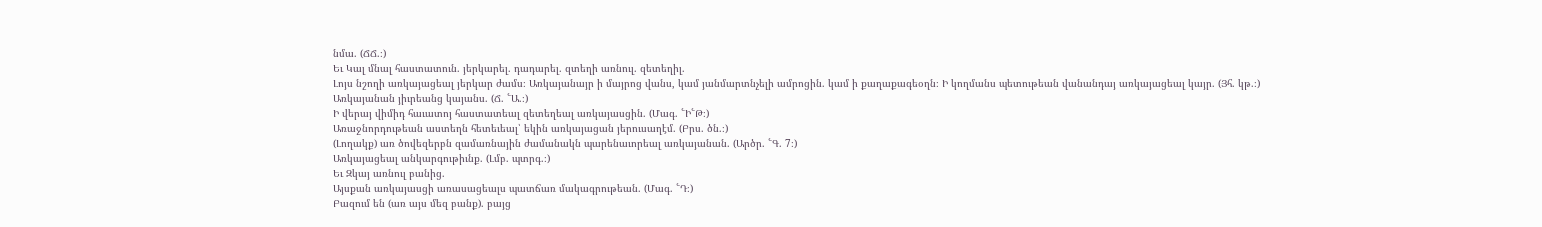նմա. (ՃՃ.։)
Եւ Կալ մնալ հաստատուն. յերկարել. դադարել. զտեղի առնուլ. զետեղիլ.
Լոյս նշողի առկայացեալ յերկար ժամս։ Առկայանայր ի մայրոց վանս, կամ յանմարտնչելի ամրոցին. կամ ի քաղաքագեօղն։ Ի կողմանս պետութեան վանանդայ առկայացեալ կայր. (Յհ. կթ.։)
Առկայանան յիւրեանց կայանս. (Ճ. ՟Ա.։)
Ի վերայ վիմիդ հաւատոյ հաստատեալ զետեղեալ առկայասցին. (Մագ. ՟Ի՟Թ։)
Առաջնորդութեան աստեղն հետեւեալ՝ եկին առկայացան յերուսաղէմ. (Բրս. ծն.։)
(Լողակք) առ ծովեզերբն զամառնային ժամանակն պարենաւորեալ առկայանան. (Արծր. ՟Գ. 7։)
Առկայացեալ անկարգութիւնք. (Լմբ. պտրգ.։)
Եւ Զկայ առնուլ բանից.
Այսքան առկայասցի առասացեալս պատճառ մակագրութեան. (Մագ. ՟Դ։)
Բազում են (առ այս մեզ բանք). բայց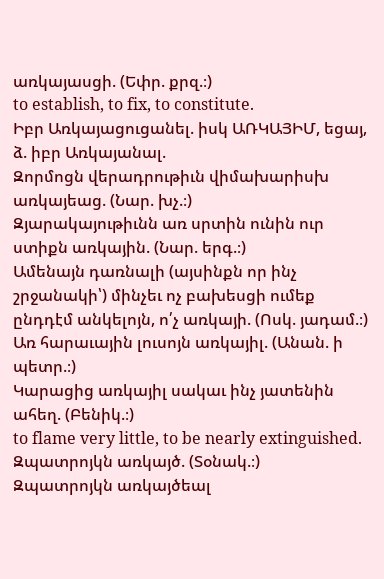առկայասցի. (Եփր. քրզ.։)
to establish, to fix, to constitute.
Իբր Առկայացուցանել. իսկ ԱՌԿԱՅԻՄ, եցայ, ձ. իբր Առկայանալ.
Զորմոցն վերադրութիւն վիմախարիսխ առկայեաց. (Նար. խչ.։)
Զյարակայութիւնն առ սրտին ունին ուր ստիքն առկային. (Նար. երգ.։)
Ամենայն դառնալի (այսինքն որ ինչ շրջանակի՝) մինչեւ ոչ բախեսցի ումեք ընդդէմ անկելոյն, ո՛չ առկայի. (Ոսկ. յադամ.։)
Առ հարաւային լուսոյն առկայիլ. (Անան. ի պետր.։)
Կարացից առկայիլ սակաւ ինչ յատենին ահեղ. (Բենիկ.։)
to flame very little, to be nearly extinguished.
Զպատրոյկն առկայծ. (Տօնակ.։)
Զպատրոյկն առկայծեալ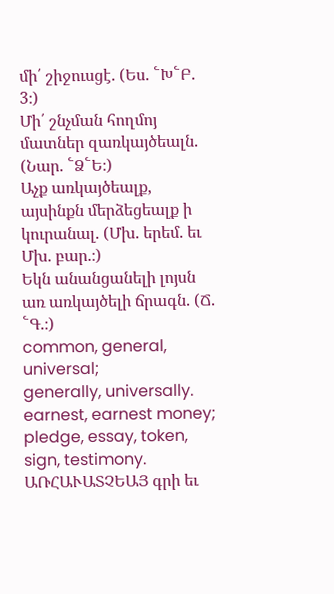մի՛ շիջուսցէ. (Ես. ՟Խ՟Բ. 3։)
Մի՛ շնչման հողմոյ մատներ զառկայծեալն. (Նար. ՟Ձ՟Ե։)
Աչք առկայծեալք, այսինքն մերձեցեալք ի կուրանալ. (Մխ. երեմ. եւ Մխ. բար.։)
Եկն անանցանելի լոյսն առ առկայծելի ճրագն. (Ճ. ՟Գ.։)
common, general, universal;
generally, universally.
earnest, earnest money;
pledge, essay, token, sign, testimony.
ԱՌՀԱՒԱՏՉԵԱՅ գրի եւ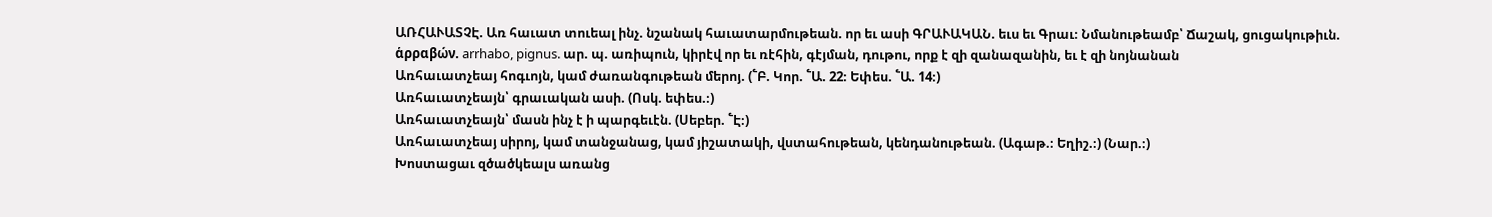ԱՌՀԱՒԱՏՉԷ. Առ հաւատ տուեալ ինչ. նշանակ հաւատարմութեան. որ եւ ասի ԳՐԱՒԱԿԱՆ. եւս եւ Գրաւ։ Նմանութեամբ՝ Ճաշակ, ցուցակութիւն. ἁρραβών. arrhabo, pignus. ար. պ. առիպուն, կիրէվ որ եւ ռէհին, գէյման, դութու, որք է զի զանազանին, եւ է զի նոյնանան
Առհաւատչեայ հոգւոյն, կամ ժառանգութեան մերոյ. (՟Բ. Կոր. ՟Ա. 22։ Եփես. ՟Ա. 14։)
Առհաւատչեայն՝ գրաւական ասի. (Ոսկ. եփես.։)
Առհաւատչեայն՝ մասն ինչ է ի պարգեւէն. (Սեբեր. ՟Է։)
Առհաւատչեայ սիրոյ, կամ տանջանաց, կամ յիշատակի, վստահութեան, կենդանութեան. (Ագաթ.։ Եղիշ.։) (Նար.։)
Խոստացաւ զծածկեալս առանց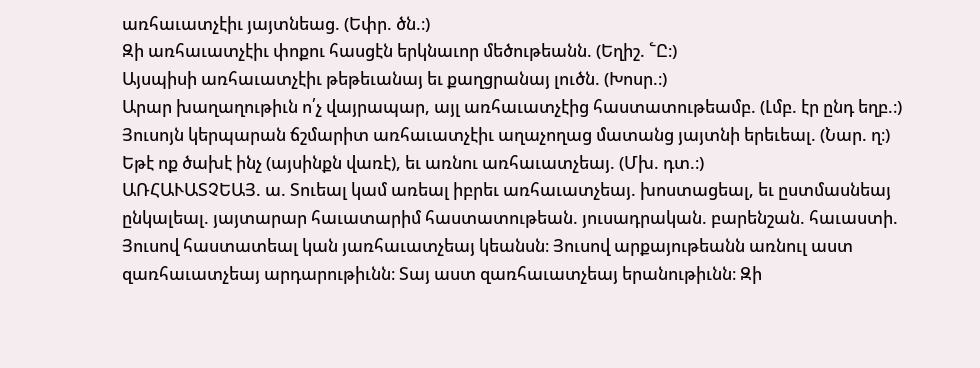առհաւատչէիւ յայտնեաց. (Եփր. ծն.։)
Զի առհաւատչէիւ փոքու հասցէն երկնաւոր մեծութեանն. (Եղիշ. ՟Ը։)
Այսպիսի առհաւատչէիւ թեթեւանայ եւ քաղցրանայ լուծն. (Խոսր.։)
Արար խաղաղութիւն ո՛չ վայրապար, այլ առհաւատչէից հաստատութեամբ. (Լմբ. էր ընդ եղբ.։)
Յուսոյն կերպարան ճշմարիտ առհաւատչէիւ աղաչողաց մատանց յայտնի երեւեալ. (Նար. ղ։)
Եթէ ոք ծախէ ինչ (այսինքն վառէ), եւ առնու առհաւատչեայ. (Մխ. դտ.։)
ԱՌՀԱՒԱՏՉԵԱՅ. ա. Տուեալ կամ առեալ իբրեւ առհաւատչեայ. խոստացեալ, եւ ըստմասնեայ ընկալեալ. յայտարար հաւատարիմ հաստատութեան. յուսադրական. բարենշան. հաւաստի.
Յուսով հաստատեալ կան յառհաւատչեայ կեանսն։ Յուսով արքայութեանն առնուլ աստ զառհաւատչեայ արդարութիւնն։ Տայ աստ զառհաւատչեայ երանութիւնն։ Զի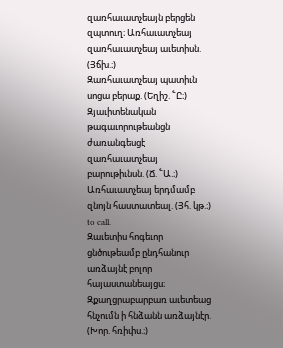զառհաւատչեայն բերցեն զպտուղ։ Առհաւատչեայ զառհաւատչեայ աւետիսն. (Յճխ.։)
Զառհաւատչեայ պատիւն սոցա բերաք. (Եղիշ. ՟Ը։)
Զյաւիտենական թագաւորութեանցն ժառանգեսցէ զառհաւատչեայ բարութիւնսն. (Ճ. ՟Ա.։)
Առհաւատչեայ երդմամբ զնոյն հաստատեալ. (Յհ. կթ.։)
to call.
Զաւետիս հոգեւոր ցնծութեամբ ընդհանուր առձայնէ բոլոր հայաստանեայցս։ Զքաղցրաբարբառ աւետեաց հնչումն ի հնձանն առձայնէր. (Խոր. հռիփս.։)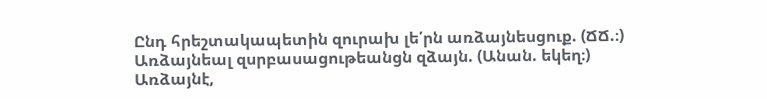Ընդ հրեշտակապետին զուրախ լե՛րն առձայնեսցուք. (ՃՃ.։)
Առձայնեալ զսրբասացութեանցն զձայն. (Անան. եկեղ։)
Առձայնէ,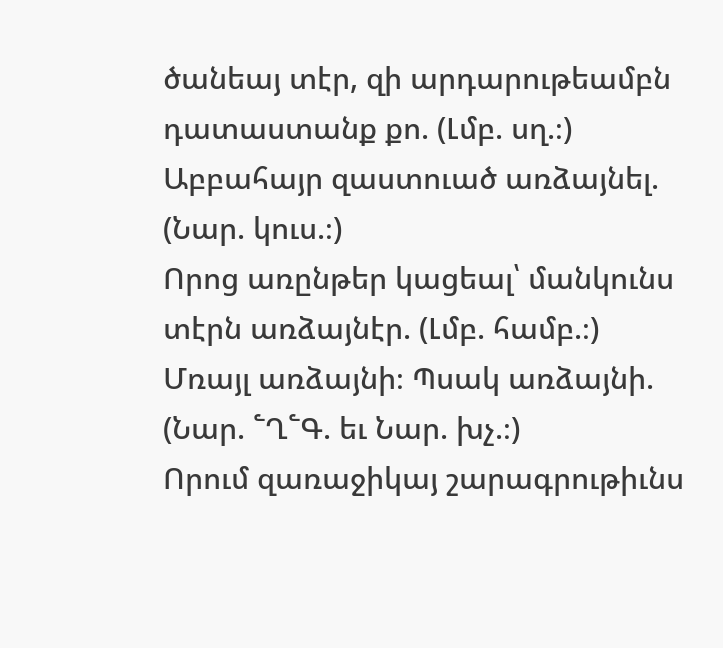ծանեայ տէր, զի արդարութեամբն դատաստանք քո. (Լմբ. սղ.։)
Աբբահայր զաստուած առձայնել. (Նար. կուս.։)
Որոց առընթեր կացեալ՝ մանկունս տէրն առձայնէր. (Լմբ. համբ.։)
Մռայլ առձայնի։ Պսակ առձայնի. (Նար. ՟Ղ՟Գ. եւ Նար. խչ.։)
Որում զառաջիկայ շարագրութիւնս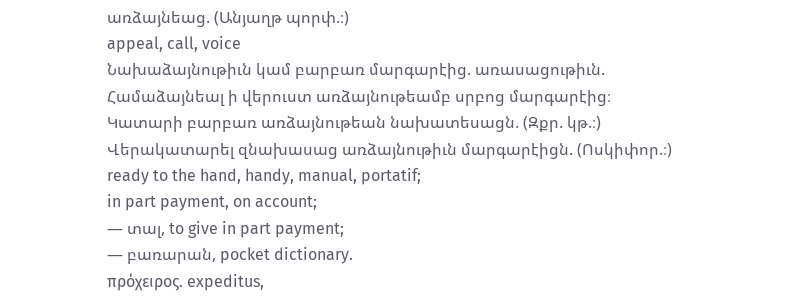առձայնեաց. (Անյաղթ պորփ.։)
appeal, call, voice
Նախաձայնութիւն կամ բարբառ մարգարէից. առասացութիւն.
Համաձայնեալ ի վերուստ առձայնութեամբ սրբոց մարգարէից։
Կատարի բարբառ առձայնութեան նախատեսացն. (Զքր. կթ.։)
Վերակատարել զնախասաց առձայնութիւն մարգարէիցն. (Ոսկիփոր.։)
ready to the hand, handy, manual, portatif;
in part payment, on account;
— տալ, to give in part payment;
— բառարան, pocket dictionary.
πρόχειρος. expeditus,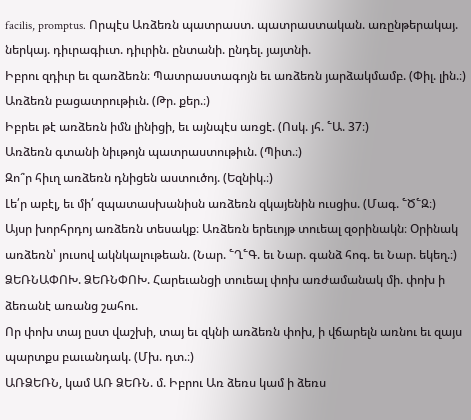facilis, promptus. Որպէս Առձեռն պատրաստ. պատրաստական. առընթերակայ. ներկայ. դիւրագիւտ. դիւրին. ընտանի. ընդել. յայտնի.
Իբրու զդիւր եւ զառձեռն։ Պատրաստագոյն եւ առձեռն յարձակմամբ. (Փիլ. լին.։)
Առձեռն բացատրութիւն. (Թր. քեր.։)
Իբրեւ թէ առձեռն իմն լինիցի, եւ այնպէս առցէ. (Ոսկ. յհ. ՟Ա. 37։)
Առձեռն գտանի նիւթոյն պատրաստութիւն. (Պիտ.։)
Զո՞ր հիւղ առձեռն դնիցեն աստուծոյ. (Եզնիկ.։)
Լե՛ր աբէլ, եւ մի՛ զպատասխանիսն առձեռն զկայենին ուսցիս. (Մագ. ՟Ծ՟Զ։)
Այսր խորհրդոյ առձեռն տեսակք։ Առձեռն երեւոյթ տուեալ զօրինակն։ Օրինակ առձեռն՝ յուսով ակնկալութեան. (Նար. ՟Ղ՟Գ. եւ Նար. գանձ հոգ. եւ Նար. եկեղ.։)
ՁԵՌՆԱՓՈԽ. ՁԵՌՆՓՈԽ. Հարեւանցի տուեալ փոխ առժամանակ մի. փոխ ի ձեռանէ առանց շահու.
Որ փոխ տայ ըստ վաշխի, տայ եւ զկնի առձեռն փոխ, ի վճարելն առնու եւ զայս պարտքս բաւանդակ. (Մխ. դտ.։)
ԱՌՁԵՌՆ, կամ ԱՌ ՁԵՌՆ. մ. Իբրու Առ ձեռս կամ ի ձեռս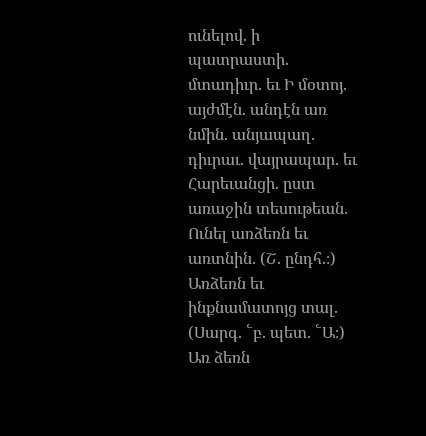ունելով. ի պատրաստի. մտադիւր. եւ Ի մօտոյ. այժմէն. անդէն առ նմին. անյապաղ. դիւրաւ. վայրապար. եւ Հարեւանցի. ըստ առաջին տեսութեան.
Ունել առձեռն եւ առտնին. (Շ. ընդհ.։)
Առձեռն եւ ինքնամատոյց տալ. (Սարգ. ՟բ. պետ. ՟Ա։)
Առ ձեռն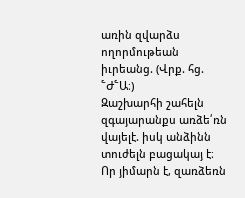առին զվարձս ողորմութեան իւրեանց. (Վրք. հց. ՟Ժ՟Ա։)
Զաշխարհի շահելն զգայարանքս առձե՛ռն վայելէ. իսկ անձինն տուժելն բացակայ է։ Որ յիմարն է, զառձեռն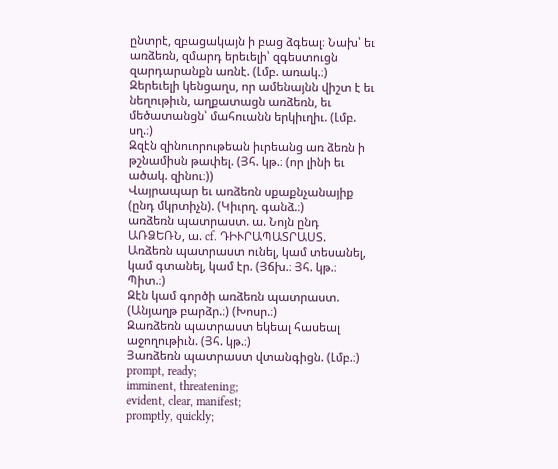ընտրէ, զբացակայն ի բաց ձգեալ։ Նախ՝ եւ առձեռն, զմարդ երեւելի՝ զգեստուցն զարդարանքն առնէ. (Լմբ. առակ.։)
Զերեւելի կենցաղս, որ ամենայնն վիշտ է եւ նեղութիւն, աղքատացն առձեռն, եւ մեծատանցն՝ մահուանն երկիւղիւ. (Լմբ. սղ.։)
Զզէն զինուորութեան իւրեանց առ ձեռն ի թշնամիսն թափել. (Յհ. կթ.։ (որ լինի եւ ածակ. զինու։))
Վայրապար եւ առձեռն սքաքնչանայիք (ընդ մկրտիչն). (Կիւրղ. գանձ.։)
առձեռն պատրաստ. ա. Նոյն ընդ ԱՌՁԵՌՆ, ա. cf. ԴԻՒՐԱՊԱՏՐԱՍՏ.
Առձեռն պատրաստ ունել, կամ տեսանել, կամ գտանել, կամ էր. (Յճխ.։ Յհ. կթ.։ Պիտ.։)
Զէն կամ գործի առձեռն պատրաստ. (Անյաղթ բարձր.։) (Խոսր.։)
Զառձեռն պատրաստ եկեալ հասեալ աջողութիւն. (Յհ. կթ.։)
Յառձեռն պատրաստ վտանգիցն. (Լմբ.։)
prompt, ready;
imminent, threatening;
evident, clear, manifest;
promptly, quickly;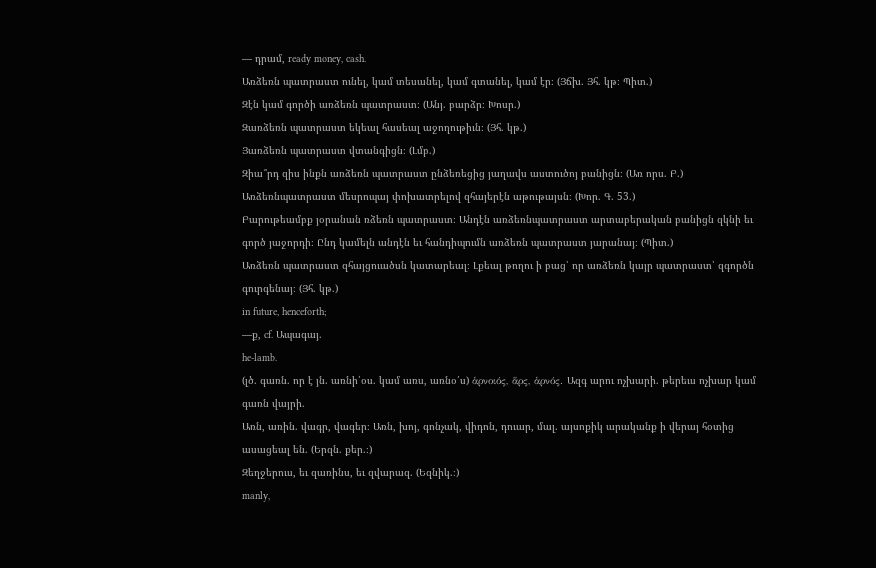— դրամ, ready money, cash.
Առձեռն պատրաստ ունել, կամ տեսանել, կամ գտանել, կամ էր։ (Յճխ. Յհ. կթ։ Պիտ.)
Զէն կամ գործի առձեռն պատրաստ։ (Անյ. բարձր։ Խոսր.)
Զառձեռն պատրաստ եկեալ հասեալ աջողութիւն։ (Յհ. կթ.)
Յառձեռն պատրաստ վտանգիցն։ (Լմբ.)
Զիա՞րդ զիս ինքն առձեռն պատրաստ ընձեռեցից յաղավս աստուծոյ բանիցն։ (Առ որս. Բ.)
Առձեռնպատրաստ մեսրոպայ փոխատրելով զհայերէն աթութայսն։ (Խոր. Գ. 53.)
Բարութեամբք յօրանան ռձեռն պատրաստ։ Անդէն առձեռնպատրաստ արտաբերական բանիցն զկնի եւ գործ յաջորդի։ Ընդ կամելն անդէն եւ հանդիպումն առձեռն պատրաստ յարանայ։ (Պիտ.)
Առձեռն պատրաստ զհայցուածսն կատարեալ։ Լքեալ թողու ի բաց՝ որ առձեռն կայր պատրաստ՝ զգործն գուրգենայ։ (Յհ. կթ.)
in future, henceforth;
—ք, cf. Ապագայ.
he-lamb.
(լծ. գառն. որ է յն. առնի՛օս. կամ առս, առնօ՛ս) ἁρνοιός, ἅρς, ἁρνός. Ազգ արու ոչխարի. թերեւս ոչխար կամ գառն վայրի.
Առն, առին. վագր, վագեր։ Առն, խոյ, գոնչակ, վիդոն, դուար, մալ. այսոքիկ արականք ի վերայ հօտից ասացեալ են. (Երզն. քեր.։)
Զեղջերուս, եւ զառինս, եւ զվարազ. (Եզնիկ.։)
manly,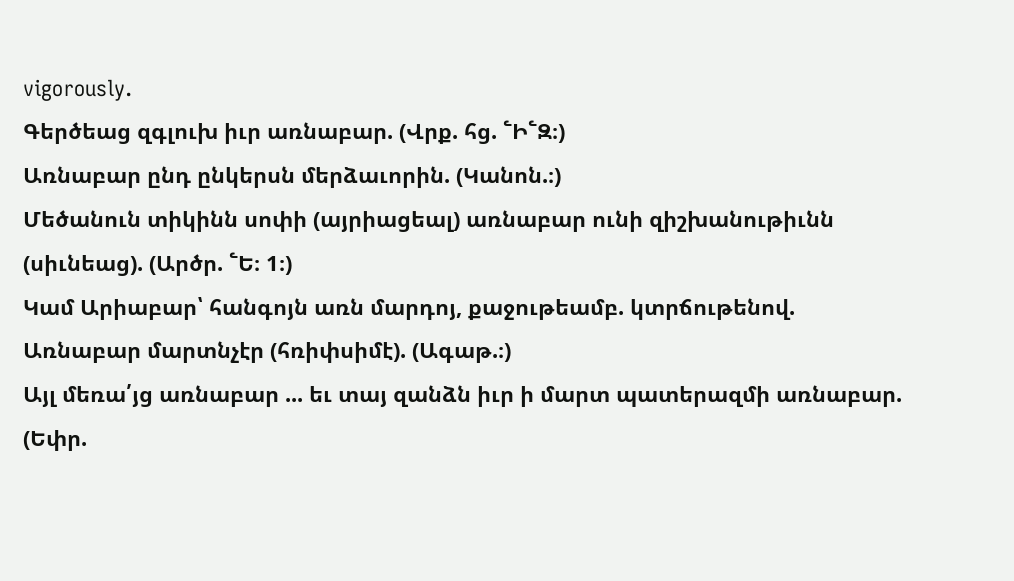vigorously.
Գերծեաց զգլուխ իւր առնաբար. (Վրք. հց. ՟Ի՟Զ։)
Առնաբար ընդ ընկերսն մերձաւորին. (Կանոն.։)
Մեծանուն տիկինն սոփի (այրիացեալ) առնաբար ունի զիշխանութիւնն (սիւնեաց). (Արծր. ՟Ե։ 1։)
Կամ Արիաբար՝ հանգոյն առն մարդոյ, քաջութեամբ. կտրճութենով.
Առնաբար մարտնչէր (հռիփսիմէ). (Ագաթ.։)
Այլ մեռա՛յց առնաբար ... եւ տայ զանձն իւր ի մարտ պատերազմի առնաբար. (Եփր.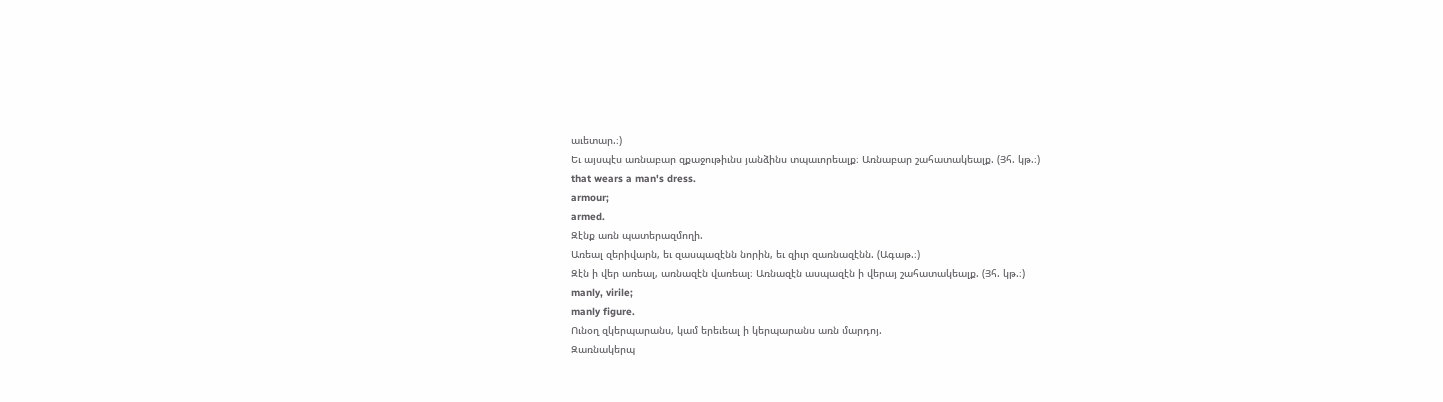աւետար.։)
Եւ այսպէս առնաբար զքաջութիւնս յանձինս տպաւորեալք։ Առնաբար շահատակեալք. (Յհ. կթ.։)
that wears a man's dress.
armour;
armed.
Զէնք առն պատերազմողի.
Առեալ զերիվարն, եւ զասպազէնն նորին, եւ զիւր զառնազէնն. (Ագաթ.։)
Զէն ի վեր առեալ, առնազէն վառեալ։ Առնազէն ասպազէն ի վերայ շահատակեալք. (Յհ. կթ.։)
manly, virile;
manly figure.
Ունօղ զկերպարանս, կամ երեւեալ ի կերպարանս առն մարդոյ.
Զառնակերպ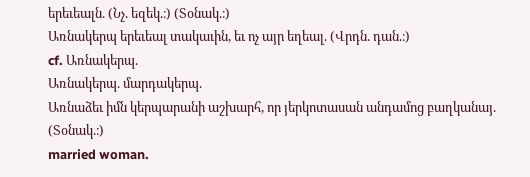երեւեալն. (Նչ. եզեկ.։) (Տօնակ.։)
Առնակերպ երեւեալ տակաւին, եւ ոչ այր եղեալ. (Վրդն. դան.։)
cf. Առնակերպ.
Առնակերպ. մարդակերպ.
Առնաձեւ իմն կերպարանի աշխարհ, որ յերկոտասան անդամոց բաղկանայ. (Տօնակ.։)
married woman.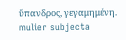ὔπανδρος, γεγαμημένη. mulier subjecta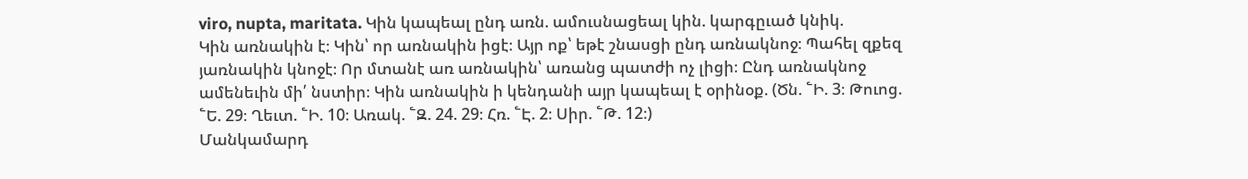viro, nupta, maritata. Կին կապեալ ընդ առն. ամուսնացեալ կին. կարգըւած կնիկ.
Կին առնակին է։ Կին՝ որ առնակին իցէ։ Այր ոք՝ եթէ շնասցի ընդ առնակնոջ։ Պահել զքեզ յառնակին կնոջէ։ Որ մտանէ առ առնակին՝ առանց պատժի ոչ լիցի։ Ընդ առնակնոջ ամենեւին մի՛ նստիր։ Կին առնակին ի կենդանի այր կապեալ է օրինօք. (Ծն. ՟Ի. 3։ Թուոց. ՟Ե. 29։ Ղեւտ. ՟Ի. 10։ Առակ. ՟Զ. 24. 29։ Հռ. ՟Է. 2։ Սիր. ՟Թ. 12։)
Մանկամարդ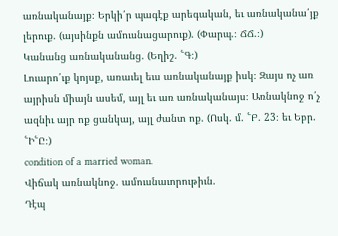առնականայք։ Երկի՛ր պագէք արեգական, եւ առնականա՛յք լերուք. (այսինքն ամուսնացարուք). (Փարպ.։ ՃՃ.։)
Կանանց առնականանց. (Եղիշ. ՟Գ։)
Լուարո՛ւք կոյսք, առաւել եւս առնականայք իսկ։ Զայս ոչ առ այրիսն միայն ասեմ, այլ եւ առ առնականայս։ Առնակնոջ ո՛չ ազնիւ այր ոք ցանկայ, այլ ժանտ ոք. (Ոսկ. մ. ՟Բ. 23։ եւ Եբր. ՟Ի՟Ը։)
condition of a married woman.
Վիճակ առնակնոջ. ամուսնաւորութիւն.
Դէպ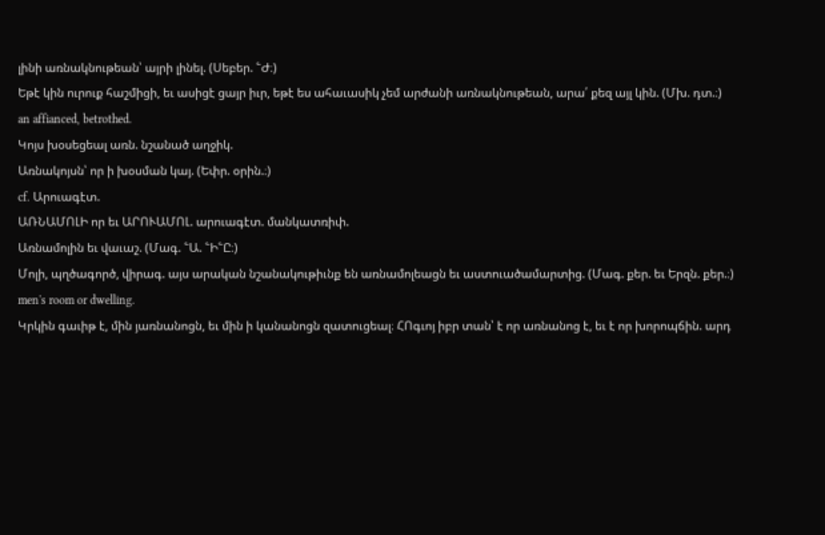լինի առնակնութեան՝ այրի լինել. (Սեբեր. ՟Ժ։)
Եթէ կին ուրուք հաշմիցի, եւ ասիցէ ցայր իւր, եթէ ես ահաւասիկ չեմ արժանի առնակնութեան, արա՛ քեզ այլ կին. (Մխ. դտ.։)
an affianced, betrothed.
Կոյս խօսեցեալ առն. նշանած աղջիկ.
Առնակոյսն՝ որ ի խօսման կայ. (Եփր. օրին.։)
cf. Արուագէտ.
ԱՌՆԱՄՈԼԻ որ եւ ԱՐՈՒԱՄՈԼ. արուագէտ. մանկատռիփ.
Առնամոլին եւ վաւաշ. (Մագ. ՟Ա. ՟Ի՟Ը։)
Մոլի, պղծագործ, վիրագ. այս արական նշանակութիւնք են առնամոլեացն եւ աստուածամարտից. (Մագ. քեր. եւ Երզն. քեր.։)
men's room or dwelling.
Կրկին գաւիթ է, մին յառնանոցն, եւ մին ի կանանոցն զատուցեալ։ ՀՈգւոյ իբր տան՝ է որ առնանոց է, եւ է որ խորոպճին. արդ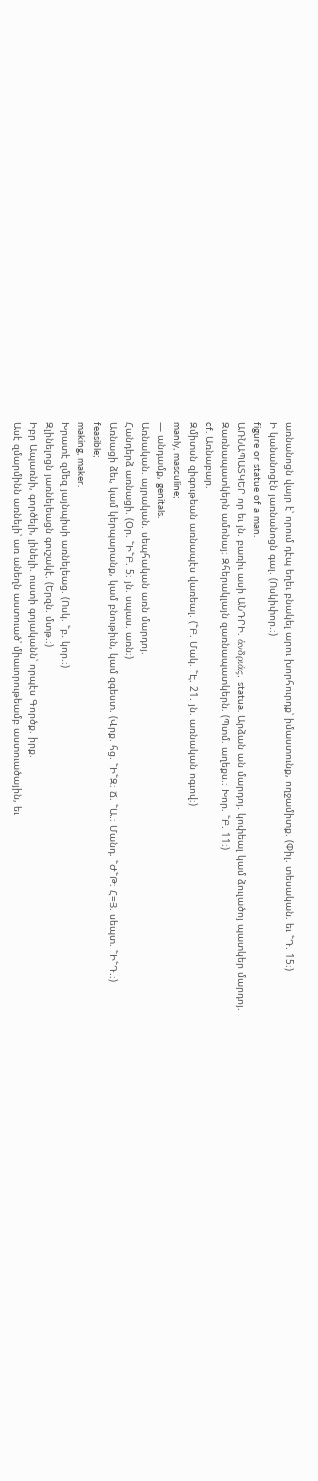առնանոցն վայր է՝ որում դէպ եղեւ բնակել արու խորհուրդք՝ իմաստունք, ողջամիտք. (Փիլ. տեսական. եւ ՟Դ. 15։)
Ի կանանոցէն յառնանոցն գալ. (Ոսկիփոր.։)
figure or statue of a man.
ԱՌՆԱՊԱՏԿԵՐ որ եւ յն. բառիւ ասի ԱՆԴՐԻ. ἁνδριάς. statua. Արձան ան մարդոյ. կոփեալ կամ ձուլածոյ պատկեր մարդոյ.
Զառնապատկերն ամոնայ։ Զհերակլայն զառնապատկերն. (Պտմ. աղեքս.։ Խոր. ՟Բ. 11։)
cf. Առնաբար.
Զմիտսն զիգութեան առնապէս վառեալ. (՟Բ. Մակ. ՟Է. 21. յն. առնական ոգւով։)
manly, masculine;
— անդամք, genitals.
Առնական. այրական. սեպհական առն մարդոյ.
Հանդերձ առնացի. (Օր. ՟Ի՟Բ. 5։ յն. սպաս. առն։)
Առնացի ձեւ, կամ կերպարանք, կամ բնութիւն, կամ զգեստ. (Վրք. հց. ՟Ի՟Զ։ Ճ. ՟Ա.։ Մանդ. ՟Ժ՟Թ։ Հ=Յ. սեպտ. ՟Ի՟Դ.։)
feasible;
making, maker.
Խրատէ զմեզ յայնպիսի առնելեաց. (Ոսկ. ՟բ. կոր.։)
Զլինելոցն յառնելեացն գուշակէ. (Երզն. մտթ.։)
Իբր Ապառնի, գործելի, լինելի. ուստի գոյականն՝ որպէս Գործք. իրք.
Ասէ զմարմինն առնելի՝ առ անեղն աստուած՝ միաւորութեամբ աստուածային, եւ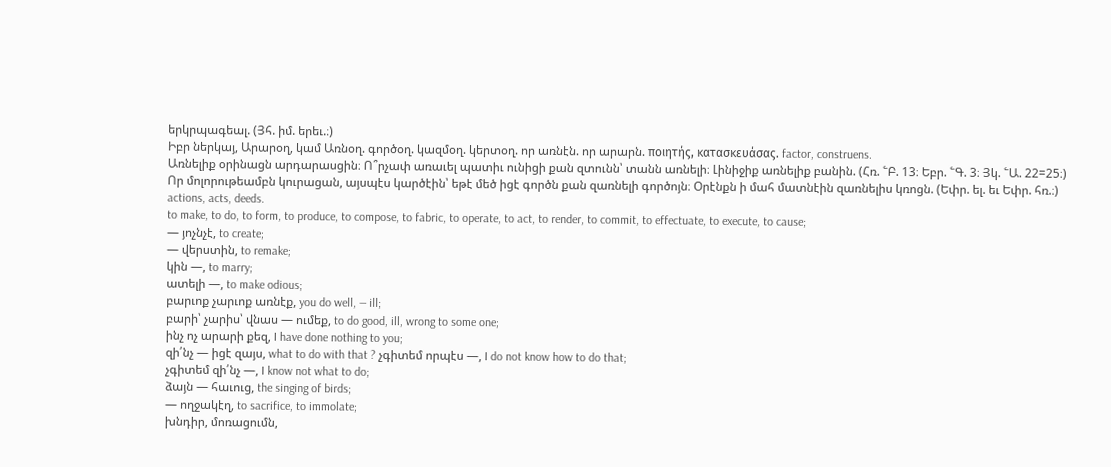երկրպագեալ. (Յհ. իմ. երեւ.։)
Իբր ներկայ, Արարօղ, կամ Առնօղ. գործօղ. կազմօղ. կերտօղ. որ առնէն. որ արարն. ποιητής, κατασκευάσας. factor, construens.
Առնելիք օրինացն արդարասցին։ Ո՞րչափ առաւել պատիւ ունիցի քան զտունն՝ տանն առնելի։ Լինիջիք առնելիք բանին. (Հռ. ՟Բ. 13։ Եբր. ՟Գ. 3։ Յկ. ՟Ա. 22=25։)
Որ մոլորութեամբն կուրացան, այսպէս կարծէին՝ եթէ մեծ իցէ գործն քան զառնելի գործոյն։ Օրէնքն ի մահ մատնէին զառնելիս կռոցն. (Եփր. ել. եւ Եփր. հռ.։)
actions, acts, deeds.
to make, to do, to form, to produce, to compose, to fabric, to operate, to act, to render, to commit, to effectuate, to execute, to cause;
— յոչնչէ, to create;
— վերստին, to remake;
կին —, to marry;
ատելի —, to make odious;
բարւոք չարւոք առնէք, you do well, — ill;
բարի՝ չարիս՝ վնաս — ումեք, to do good, ill, wrong to some one;
ինչ ոչ արարի քեզ, I have done nothing to you;
զի՛նչ — իցէ զայս, what to do with that ? չգիտեմ որպէս —, I do not know how to do that;
չգիտեմ զի՛նչ —, I know not what to do;
ձայն — հաւուց, the singing of birds;
— ողջակէղ, to sacrifice, to immolate;
խնդիր, մոռացումն,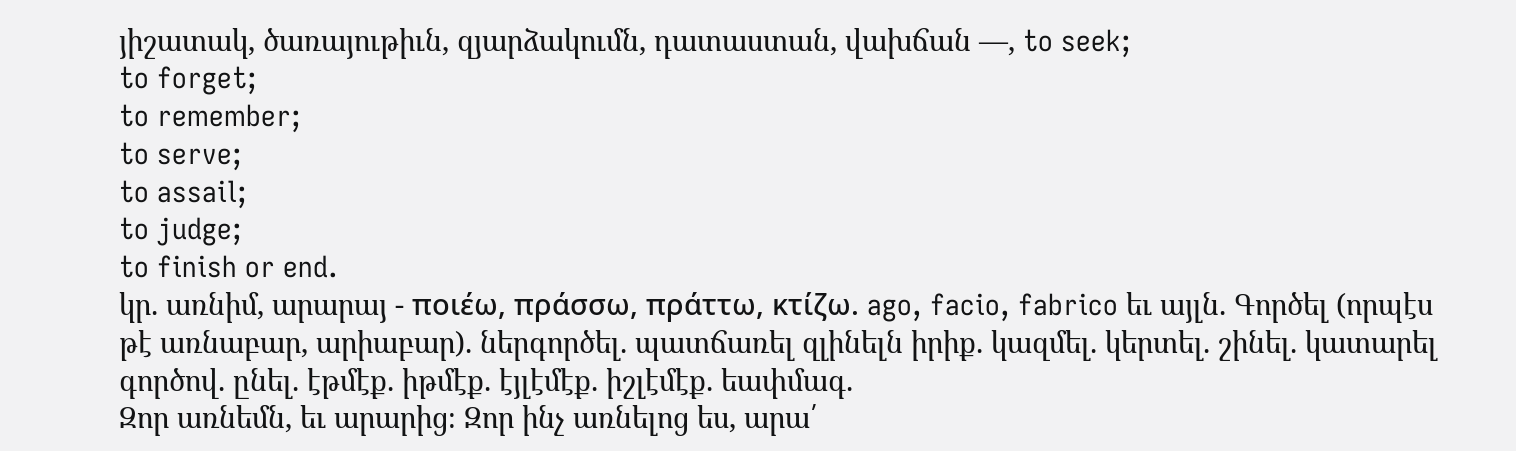յիշատակ, ծառայութիւն, զյարձակումն, դատաստան, վախճան —, to seek;
to forget;
to remember;
to serve;
to assail;
to judge;
to finish or end.
կր. առնիմ, արարայ - ποιέω, πράσσω, πράττω, κτίζω. ago, facio, fabrico եւ այլն. Գործել (որպէս թէ առնաբար, արիաբար). ներգործել. պատճառել զլինելն իրիք. կազմել. կերտել. շինել. կատարել գործով. ընել. էթմէք. իթմէք. էյլէմէք. իշլէմէք. եափմագ.
Զոր առնեմն, եւ արարից։ Զոր ինչ առնելոց ես, արա՛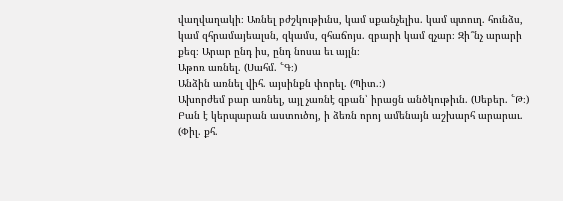վաղվաղակի։ Առնել բժշկութիւնս, կամ սքանչելիս. կամ պտուղ. հունձս, կամ զհրամայեալսն, զկամս, զհաճոյս. զբարի կամ զչար։ Զի՞նչ արարի քեզ։ Արար ընդ իս, ընդ նոսա եւ այլն։
Աթոռ առնել. (Սահմ. ՟Գ։)
Անձին առնել վիհ. այսինքն փորել. (Պիտ.։)
Ախորժեմ բար առնել, այլ չառնէ զբան՝ իրացն անծկութիւն. (Սեբեր. ՟Թ։)
Բան է կերպարան աստուծոյ, ի ձեռն որոյ ամենայն աշխարհ արարաւ. (Փիլ. քհ.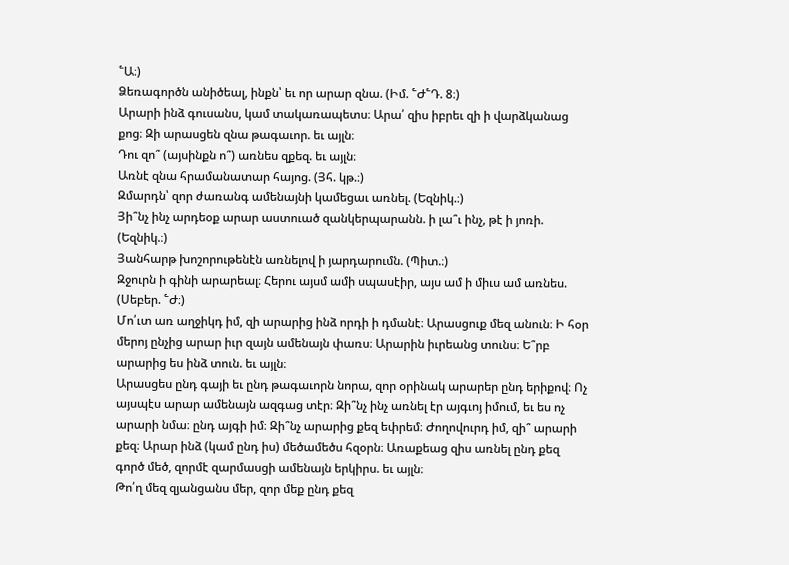՟Ա։)
Ձեռագործն անիծեալ, ինքն՝ եւ որ արար զնա. (Իմ. ՟Ժ՟Դ. 8։)
Արարի ինձ գուսանս, կամ տակառապետս։ Արա՛ զիս իբրեւ զի ի վարձկանաց քոց։ Զի արասցեն զնա թագաւոր. եւ այլն։
Դու զո՞ (այսինքն ո՞) առնես զքեզ. եւ այլն։
Առնէ զնա հրամանատար հայոց. (Յհ. կթ.։)
Զմարդն՝ զոր ժառանգ ամենայնի կամեցաւ առնել. (Եզնիկ.։)
Յի՞նչ ինչ արդեօք արար աստուած զանկերպարանն. ի լա՞ւ ինչ, թէ ի յոռի. (Եզնիկ.։)
Յանհարթ խոշորութենէն առնելով ի յարդարումն. (Պիտ.։)
Զջուրն ի գինի արարեալ։ Հերու այսմ ամի սպասէիր, այս ամ ի միւս ամ առնես. (Սեբեր. ՟Ժ։)
Մո՛ւտ առ աղջիկդ իմ, զի արարից ինձ որդի ի դմանէ։ Արասցուք մեզ անուն։ Ի հօր մերոյ ընչից արար իւր զայն ամենայն փառս։ Արարին իւրեանց տունս։ Ե՞րբ արարից ես ինձ տուն. եւ այլն։
Արասցես ընդ գայի եւ ընդ թագաւորն նորա, զոր օրինակ արարեր ընդ երիքով։ Ոչ այսպէս արար ամենայն ազգաց տէր։ Զի՞նչ ինչ առնել էր այգւոյ իմում, եւ ես ոչ արարի նմա։ ընդ այգի իմ։ Զի՞նչ արարից քեզ եփրեմ։ Ժողովուրդ իմ, զի՞ արարի քեզ։ Արար ինձ (կամ ընդ իս) մեծամեծս հզօրն։ Առաքեաց զիս առնել ընդ քեզ գործ մեծ, զորմէ զարմասցի ամենայն երկիրս. եւ այլն։
Թո՛ղ մեզ զյանցանս մեր, զոր մեք ընդ քեզ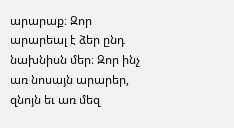արարաք։ Զոր արարեալ է ձեր ընդ նախնիսն մեր։ Զոր ինչ առ նոսայն արարեր, զնոյն եւ առ մեզ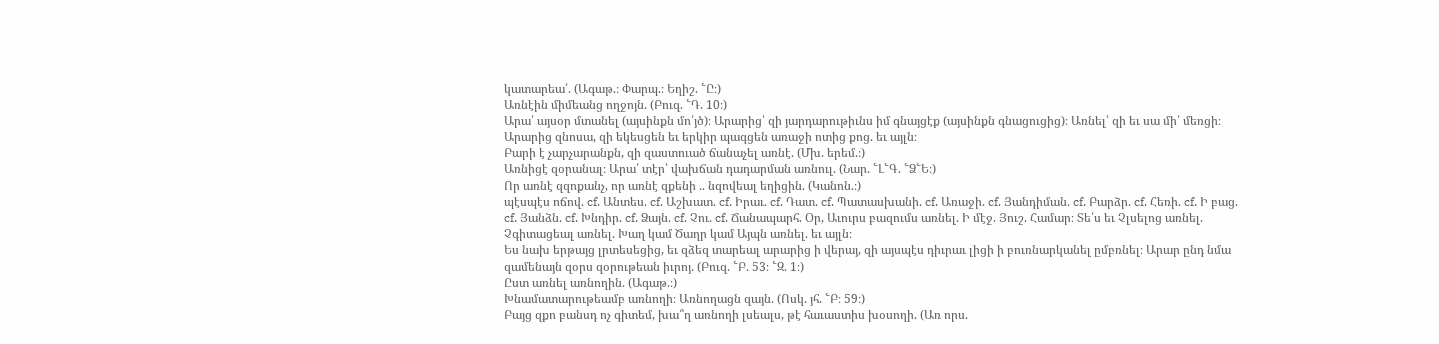կատարեա՛. (Ագաթ.։ Փարպ.։ Եղիշ. ՟Ը։)
Առնէին միմեանց ողջոյն. (Բուզ. ՟Դ. 10։)
Արա՛ այսօր մտանել (այսինքն մո՛յծ)։ Արարից՝ զի յարդարութիւնս իմ գնայցէք (այսինքն գնացուցից)։ Առնել՝ զի եւ սա մի՛ մեռցի։ Արարից զնոսա, զի եկեսցեն եւ երկիր պագցեն առաջի ոտից քոց. եւ այլն։
Բարի է չարչարանքն, զի զաստուած ճանաչել առնէ. (Մխ. երեմ.։)
Առնիցէ զօրանալ։ Արա՛ տէր՝ վախճան դադարման առնուլ. (Նար. ՟Լ՟Գ. ՟Ձ՟Ե։)
Որ առնէ զզոքանչ, որ առնէ զքենի .. նզովեալ եղիցին. (Կանոն.։)
պէսպէս ոճով. cf. Անտես. cf. Աշխատ. cf. Իրաւ. cf. Դատ. cf. Պատասխանի. cf. Առաջի. cf. Յանդիման. cf. Բարձր. cf. Հեռի. cf. Ի բաց. cf. Յանձն. cf. Խնդիր. cf. Ձայն. cf. Չու. cf. Ճանապարհ. Օր, Աւուրս բազումս առնել. Ի մէջ. Յուշ. Համար։ Տե՛ս եւ Չլսելոց առնել. Չգիտացեալ առնել. Խաղ կամ Ծաղր կամ Այպն առնել. եւ այլն։
Ես նախ երթայց լրտեսեցից, եւ զձեզ տարեալ արարից ի վերայ, զի այսպէս դիւրաւ լիցի ի բուռնարկանել ըմբռնել։ Արար ընդ նմա զամենայն զօրս զօրութեան իւրոյ. (Բուզ. ՟Բ. 53։ ՟Զ. 1։)
Ըստ առնել առնողին. (Ագաթ.։)
Խնամատարութեամբ առնողի։ Առնողացն զայն. (Ոսկ. յհ. ՟Բ։ 59։)
Բայց զքո բանսդ ոչ գիտեմ, խա՞ղ առնողի լսեալս, թէ հաւաստիս խօսողի. (Առ որս.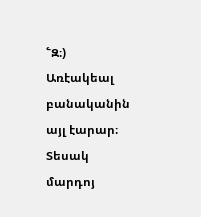՟Զ։)
Առէակեալ բանականին այլ էարար։ Տեսակ մարդոյ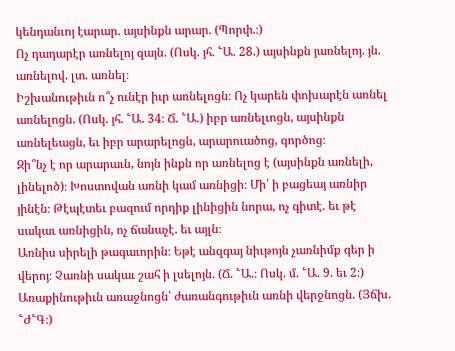կենդանւոյ էարար. այսինքն արար. (Պորփ.։)
Ոչ դադարէր առնելոյ զայն. (Ոսկ. յհ. ՟Ա. 28.) այսինքն յառնելոյ. յն. առնելով. լտ. առնել։
Իշխանութիւն ո՞չ ունէր իւր առնելոցն։ Ոչ կարեն փոխարէն առնել առնելոցն. (Ոսկ. յհ. ՟Ա. 34։ Ճ. ՟Ա.) իբր առնելւոցն, այսինքն առնելեացն, եւ իբր արարելոցն, արարուածոց, գործոց։
Զի՞նչ է որ արարաւն, նոյն ինքն որ առնելոց է (այսինքն առնելի, լինելոծ)։ Խոստովան առնի կամ առնիցի։ Մի՛ ի բացեայ առնիր յինէն։ Թէպէտեւ բազում որդիք լինիցին նորա, ոչ գիտէ. եւ թէ սակաւ առնիցին, ոչ ճանաչէ. եւ այլն։
Առնիս սիրելի թագաւորին։ Եթէ անզգայ նիւթոյն չառնիմք գեր ի վերոյ։ Չառնի սակաւ շահ ի լսելոյն. (Ճ. ՟Ա.։ Ոսկ. մ. ՟Ա. 9. եւ 2։)
Առաքինութիւն առաջնոցն՝ ժառանգութիւն առնի վերջնոցն. (Յճխ. ՟Ժ՟Գ։)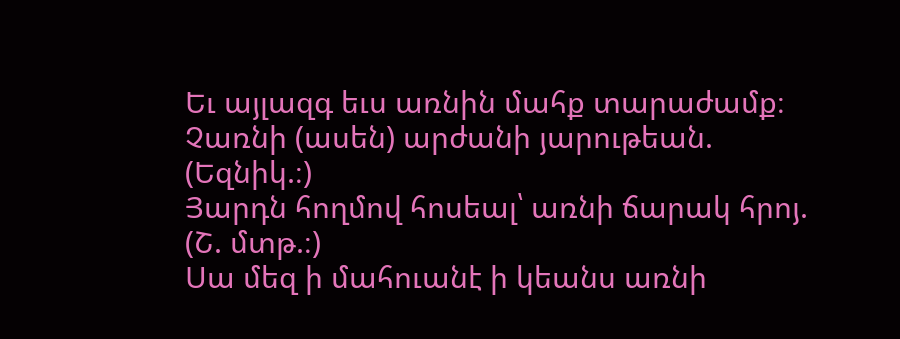Եւ այլազգ եւս առնին մահք տարաժամք։ Չառնի (ասեն) արժանի յարութեան. (Եզնիկ.։)
Յարդն հողմով հոսեալ՝ առնի ճարակ հրոյ. (Շ. մտթ.։)
Սա մեզ ի մահուանէ ի կեանս առնի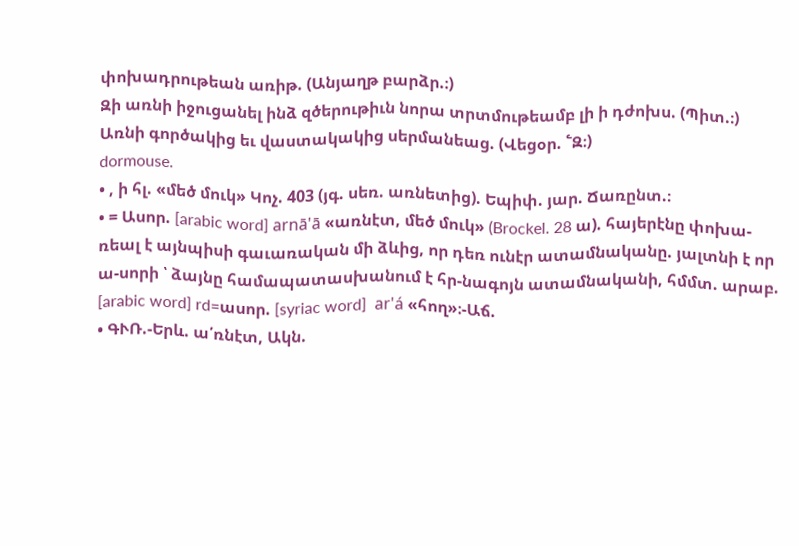փոխադրութեան առիթ. (Անյաղթ բարձր.։)
Զի առնի իջուցանել ինձ զծերութիւն նորա տրտմութեամբ լի ի դժոխս. (Պիտ.։)
Առնի գործակից եւ վաստակակից սերմանեաց. (Վեցօր. ՟Զ։)
dormouse.
• , ի հլ. «մեծ մուկ» Կոչ. 403 (յգ. սեռ. առնետից). Եպիփ. յար. Ճառընտ.։
• = Ասոր. [arabic word] arnā'ā «առնէտ, մեծ մուկ» (Brockel. 28 ա). հայերէնը փոխա-ռեալ է այնպիսի գաւառական մի ձևից, որ դեռ ունէր ատամնականը. յալտնի է որ ա-սորի ՝ ձայնը համապատասխանում է հր-նագոյն ատամնականի, հմմտ. արաբ. [arabic word] rd=ասոր. [syriac word]  ar'á «հող»։-Աճ.
• ԳՒՌ.-Երև. ա՛ռնէտ, Ակն.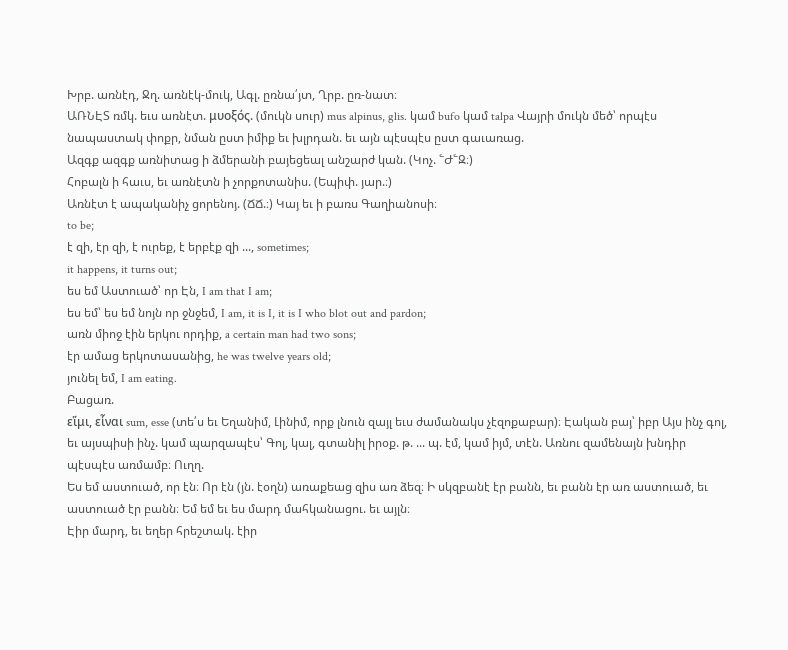Խրբ. առնէդ, Ջղ. առնէկ-մուկ, Ագլ. ըռնա՛յտ, Ղրբ. ըռ-նատ։
ԱՌՆԷՏ ռմկ. եւս առնէտ. μυοξός. (մուկն սուր) mus alpinus, glis. կամ bufo կամ talpa Վայրի մուկն մեծ՝ որպէս նապաստակ փոքր, նման ըստ իմիք եւ խլրդան. եւ այն պէսպէս ըստ գաւառաց.
Ազգք ազգք առնիտաց ի ձմերանի բայեցեալ անշարժ կան. (Կոչ. ՟Ժ՟Զ։)
Հոբալն ի հաւս, եւ առնէտն ի չորքոտանիս. (Եպիփ. յար.։)
Առնէտ է ապականիչ ցորենոյ. (ՃՃ.։) Կայ եւ ի բառս Գաղիանոսի։
to be;
է զի, էր զի, է ուրեք, է երբէք զի ..., sometimes;
it happens, it turns out;
ես եմ Աստուած՝ որ Էն, I am that I am;
ես եմ՝ ես եմ նոյն որ ջնջեմ, I am, it is I, it is I who blot out and pardon;
առն միոջ էին երկու որդիք, a certain man had two sons;
էր ամաց երկոտասանից, he was twelve years old;
յունել եմ, I am eating.
Բացառ.
εἵμι, εἷναι sum, esse (տե՛ս եւ Եղանիմ, Լինիմ, որք լնուն զայլ եւս ժամանակս չէզոքաբար)։ Էական բայ՝ իբր Այս ինչ գոլ, եւ այսպիսի ինչ. կամ պարզապէս՝ Գոլ, կալ, գտանիլ իրօք. թ. ... պ. էմ, կամ իյմ, տէն. Առնու զամենայն խնդիր պէսպէս առմամբ։ Ուղղ.
Ես եմ աստուած, որ էն։ Որ էն (յն. էօղն) առաքեաց զիս առ ձեզ։ Ի սկզբանէ էր բանն, եւ բանն էր առ աստուած, եւ աստուած էր բանն։ Եմ եմ եւ ես մարդ մահկանացու. եւ այլն։
Էիր մարդ, եւ եղեր հրեշտակ. էիր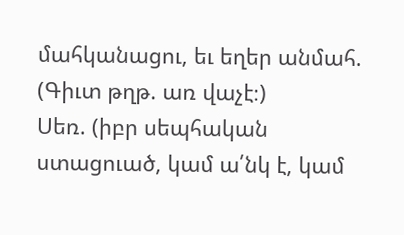մահկանացու, եւ եղեր անմահ. (Գիւտ թղթ. առ վաչէ։)
Սեռ. (իբր սեպհական ստացուած, կամ ա՛նկ է, կամ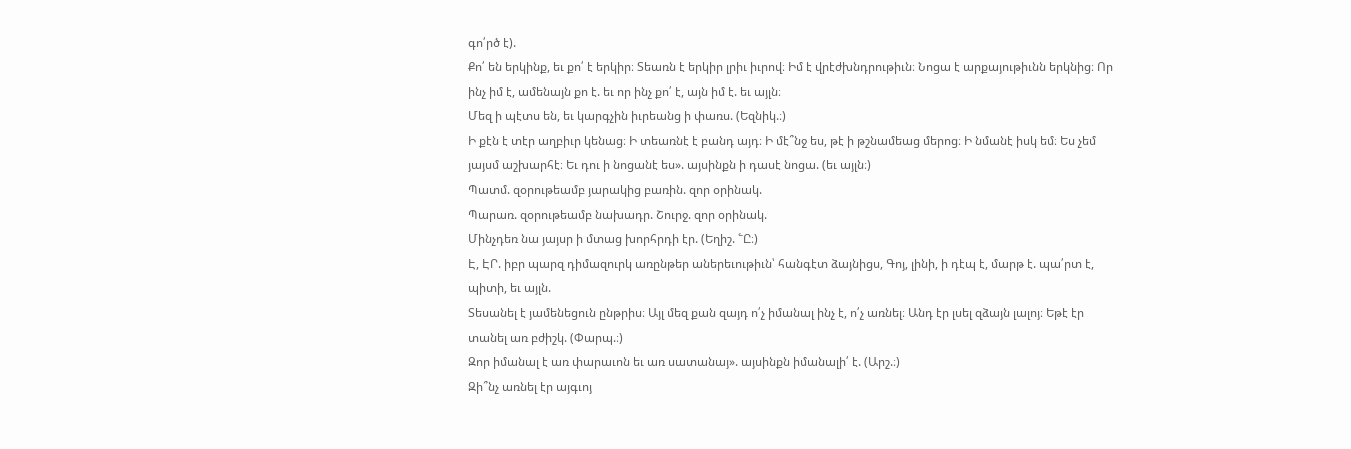գո՛րծ է).
Քո՛ են երկինք, եւ քո՛ է երկիր։ Տեառն է երկիր լրիւ իւրով։ Իմ է վրէժխնդրութիւն։ Նոցա է արքայութիւնն երկնից։ Որ ինչ իմ է, ամենայն քո է. եւ որ ինչ քո՛ է, այն իմ է. եւ այլն։
Մեզ ի պէտս են, եւ կարգչին իւրեանց ի փառս. (Եզնիկ.։)
Ի քէն է տէր աղբիւր կենաց։ Ի տեառնէ է բանդ այդ։ Ի մէ՞նջ ես, թէ ի թշնամեաց մերոց։ Ի նմանէ իսկ եմ։ Ես չեմ յայսմ աշխարհէ։ Եւ դու ի նոցանէ ես». այսինքն ի դասէ նոցա. (եւ այլն։)
Պատմ. զօրութեամբ յարակից բառին. զոր օրինակ.
Պարառ. զօրութեամբ նախադր. Շուրջ. զոր օրինակ.
Մինչդեռ նա յայսր ի մտաց խորհրդի էր. (Եղիշ. ՟Ը։)
Է, ԷՐ. իբր պարզ դիմազուրկ առընթեր աներեւութիւն՝ հանգէտ ձայնիցս, Գոյ, լինի, ի դէպ է, մարթ է. պա՛րտ է, պիտի, եւ այլն.
Տեսանել է յամենեցուն ընթրիս։ Այլ մեզ քան զայդ ո՛չ իմանալ ինչ է, ո՛չ առնել։ Անդ էր լսել զձայն լալոյ։ Եթէ էր տանել առ բժիշկ. (Փարպ.։)
Զոր իմանալ է առ փարաւոն եւ առ սատանայ». այսինքն իմանալի՛ է. (Արշ.։)
Զի՞նչ առնել էր այգւոյ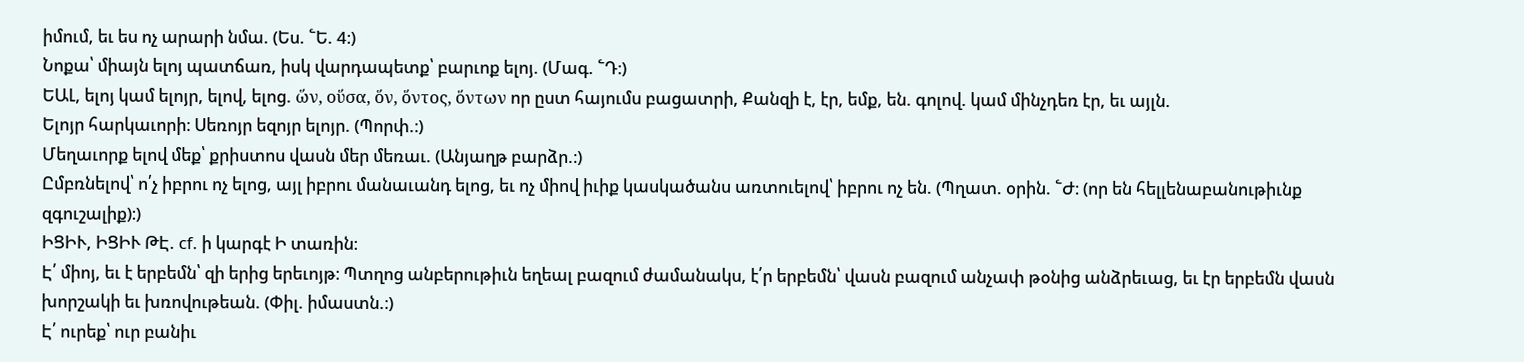իմում, եւ ես ոչ արարի նմա. (Ես. ՟Ե. 4։)
Նոքա՝ միայն ելոյ պատճառ, իսկ վարդապետք՝ բարւոք ելոյ. (Մագ. ՟Դ։)
ԵԱԼ, ելոյ կամ ելոյր, ելով, ելոց. ὥν, οὕσα, ὅν, ὅντος, ὅντων որ ըստ հայումս բացատրի, Քանզի է, էր, եմք, են. գոլով. կամ մինչդեռ էր, եւ այլն.
Ելոյր հարկաւորի։ Սեռոյր եզոյր ելոյր. (Պորփ.։)
Մեղաւորք ելով մեք՝ քրիստոս վասն մեր մեռաւ. (Անյաղթ բարձր.։)
Ըմբռնելով՝ ո՛չ իբրու ոչ ելոց, այլ իբրու մանաւանդ ելոց, եւ ոչ միով իւիք կասկածանս առտուելով՝ իբրու ոչ են. (Պղատ. օրին. ՟Ժ։ (որ են հելլենաբանութիւնք զգուշալիք)։)
ԻՑԻՒ, ԻՑԻՒ ԹԷ. cf. ի կարգէ Ի տառին։
Է՛ միոյ, եւ է երբեմն՝ զի երից երեւոյթ։ Պտղոց անբերութիւն եղեալ բազում ժամանակս, է՛ր երբեմն՝ վասն բազում անչափ թօնից անձրեւաց, եւ էր երբեմն վասն խորշակի եւ խռովութեան. (Փիլ. իմաստն.։)
Է՛ ուրեք՝ ուր բանիւ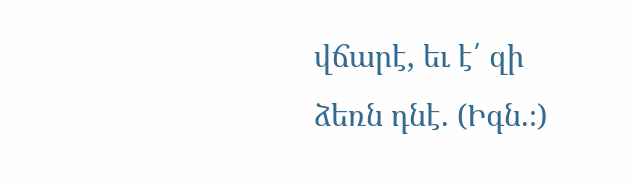վճարէ, եւ է՛ զի ձեռն դնէ. (Իգն.։)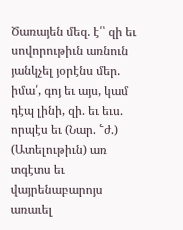Ծառայեն մեզ. է՛՝ զի եւ սովորութիւն առնուն յանկչել յօրէնս մեր. իմա՛, գոյ եւ այս, կամ դէպ լինի, զի. եւ եւս. որպէս եւ (Նար. ՟ժ.)
(Ատելութիւն) առ տգէտս եւ վայրենաբարոյս առաւել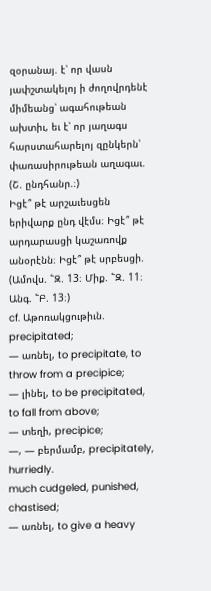զօրանայ. է՝ որ վասն յափշտակելոյ ի ժողովրդենէ միմեանց՝ ագահութեան ախտիւ, եւ է՝ որ յաղագս հարստահարելոյ զընկերն՝ փառասիրութեան աղագաւ. (Շ. ընդհանր.։)
Իցէ՞ թէ արշաւեսցեն երիվարք ընդ վէմս։ Իցէ՞ թէ արդարասցի կաշառովք անօրէնն։ Իցէ՞ թէ սրբեսցի. (Ամովս. ՟Զ. 13։ Միք. ՟Զ. 11։ Անգ. ՟Բ. 13։)
cf. Աթոռակցութիւն.
precipitated;
— առնել, to precipitate, to throw from a precipice;
— լինել, to be precipitated, to fall from above;
— տեղի, precipice;
—, — բերմամբ, precipitately, hurriedly.
much cudgeled, punished, chastised;
— առնել, to give a heavy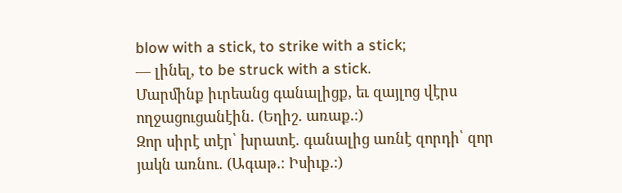blow with a stick, to strike with a stick;
— լինել, to be struck with a stick.
Մարմինք իւրեանց գանալիցք, եւ զայլոց վէրս ողջացուցանէին. (Եղիշ. առաք.։)
Զոր սիրէ տէր՝ խրատէ. գանալից առնէ զորդի՝ զոր յակն առնու. (Ագաթ.։ Իսիւք.։)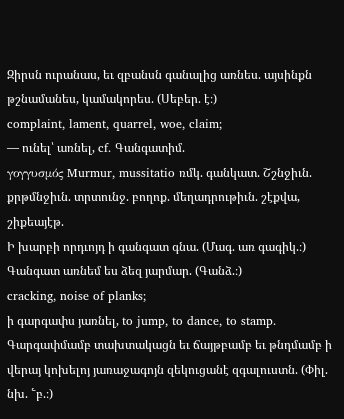Զիրսն ուրանաս, եւ զբանսն գանալից առնես. այսինքն թշնամանես, կամակորես. (Սեբեր. է։)
complaint, lament, quarrel, woe, claim;
— ունել՝ առնել, cf. Գանգատիմ.
γογγυσμός Murmur, mussitatio ռմկ. գանկատ. Շշնջիւն. քրթմնջիւն. տրտունջ. բողոք. մեղադրութիւն. շէքվա, շիքեայէթ.
Ի խարբի որդւոյդ ի գանգատ գնա. (Մագ. առ գագիկ.։)
Գանգատ առնեմ ես ձեզ յարմար. (Գանձ.։)
cracking, noise of planks;
ի գարգափս յառնել, to jump, to dance, to stamp.
Գարգափմամբ տախտակացն եւ ճայթբամբ եւ թնդմամբ ի վերայ կոխելոյ յառաջագոյն զեկուցանէ զգալուստն. (Փիլ. նխ. ՟բ.։)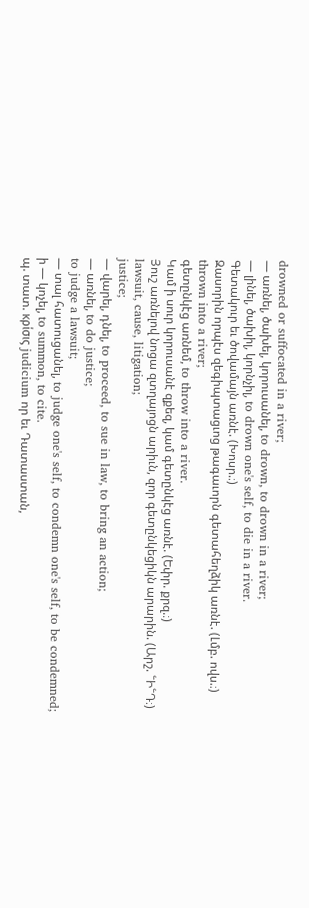drowned or suffocated in a river;
— առնել, ծախել, կորուսանել, to drown, to drown in a river;
— լինել, ծախիլ, կորնչիլ, to drown one's self, to die in a river.
Գետակուր եւ ծովամայն առնէ. (Խոսր.։)
Զասորին որպէս զեգիպտացւոց թագաւորն գետահեղձիկ առնէ. (Լմբ. ովս.։)
thrown into a river;
գետընկէց առնեմ, to throw into a river.
Կամ ի սուր կորուսանէ զքեզ, կամ գետընկէց առնէ. (Եփր. քրզ.։)
Յուշ առնելով նոցա զտղայոցն արիւն, զոր գետընկեցիկն արարին. (Արշ. ՟Ի՟Դ։)
lawsuit, cause, litigation;
justice;
— վարել, դնել, to proceed, to sue in law, to bring an action;
— առնել, to do justice;
to judge a lawsuit;
— տալ հատուցանել, to judge one's self, to condemn one's self, to be condemned;
ի — կոչել, to summon, to cite.
պ. տատ. κρίσις judicium որ եւ Դատաստան,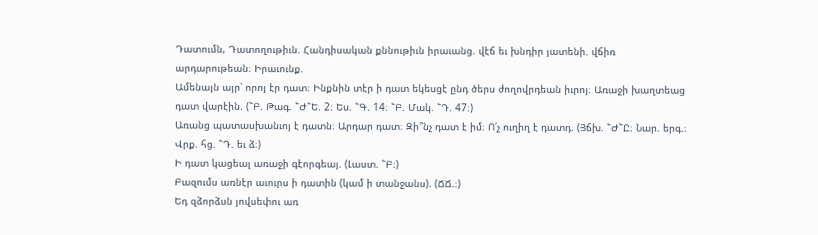Դատումն, Դատողութիւն. Հանդիսական քննութիւն իրաւանց. վէճ եւ խնդիր յատենի. վճիռ արդարութեան։ Իրաւունք.
Ամենայն այր՝ որոյ էր դատ։ Ինքնին տէր ի դատ եկեսցէ ընդ ծերս ժողովրդեան իւրոյ։ Առաջի խաղտեաց դատ վարէին. (՟Բ. Թագ. ՟Ժ՟Ե. 2։ Ես. ՟Գ. 14։ ՟Բ. Մակ. ՟Դ. 47։)
Առանց պատասխանւոյ է դատն։ Արդար դատ։ Զի՞նչ դատ է իմ։ Ո՛չ ուղիղ է դատդ. (Յճխ. ՟Ժ՟Ը։ Նար. երգ.։ Վրք. հց. ՟Դ. եւ ձ։)
Ի դատ կացեալ առաջի գէորգեայ. (Լաստ. ՟Բ։)
Բազումս առնէր աւուրս ի դատին (կամ ի տանջանս). (ՃՃ.։)
Եդ զձորձսն յովսեփու առ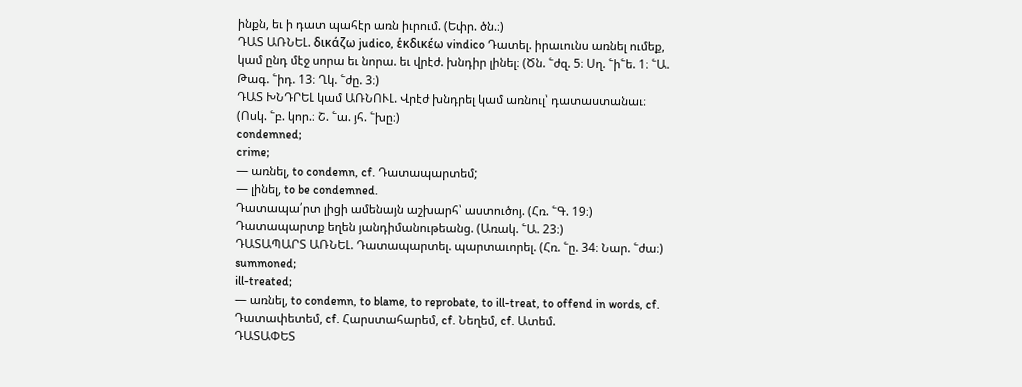ինքն, եւ ի դատ պահէր առն իւրում. (Եփր. ծն.։)
ԴԱՏ ԱՌՆԵԼ. δικάζω judico, ἑκδικέω vindico Դատել. իրաւունս առնել ումեք, կամ ընդ մէջ սորա եւ նորա. եւ վրէժ. խնդիր լինել։ (Ծն. ՟ժզ. 5։ Սղ. ՟ի՟ե. 1։ ՟Ա. Թագ. ՟իդ. 13։ Ղկ. ՟ժը. 3։)
ԴԱՏ ԽՆԴՐԵԼ կամ ԱՌՆՈՒԼ. Վրէժ խնդրել կամ առնուլ՝ դատաստանաւ։ (Ոսկ. ՟բ. կոր.։ Շ. ՟ա. յհ. ՟խը։)
condemned;
crime;
— առնել, to condemn, cf. Դատապարտեմ;
— լինել, to be condemned.
Դատապա՛րտ լիցի ամենայն աշխարհ՝ աստուծոյ. (Հռ. ՟Գ. 19։)
Դատապարտք եղեն յանդիմանութեանց. (Առակ. ՟Ա. 23։)
ԴԱՏԱՊԱՐՏ ԱՌՆԵԼ. Դատապարտել. պարտաւորել. (Հռ. ՟ը. 34։ Նար. ՟ժա։)
summoned;
ill-treated;
— առնել, to condemn, to blame, to reprobate, to ill-treat, to offend in words, cf. Դատափետեմ, cf. Հարստահարեմ, cf. Նեղեմ, cf. Ատեմ.
ԴԱՏԱՓԵՏ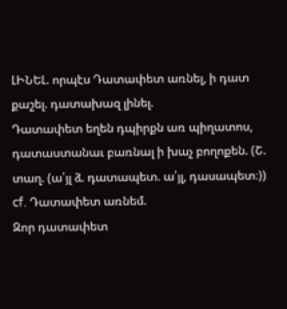ԼԻՆԵԼ. որպէս Դատափետ առնել, ի դատ քաշել. դատախազ լինել.
Դատափետ եղեն դպիրքն առ պիղատոս, դատաստանաւ բառնալ ի խաչ բողոքեն. (Շ. տաղ. (ա՛յլ ձ. դատապետ. ա՛յլ, դասապետ։))
cf. Դատափետ առնեմ.
Զոր դատափետ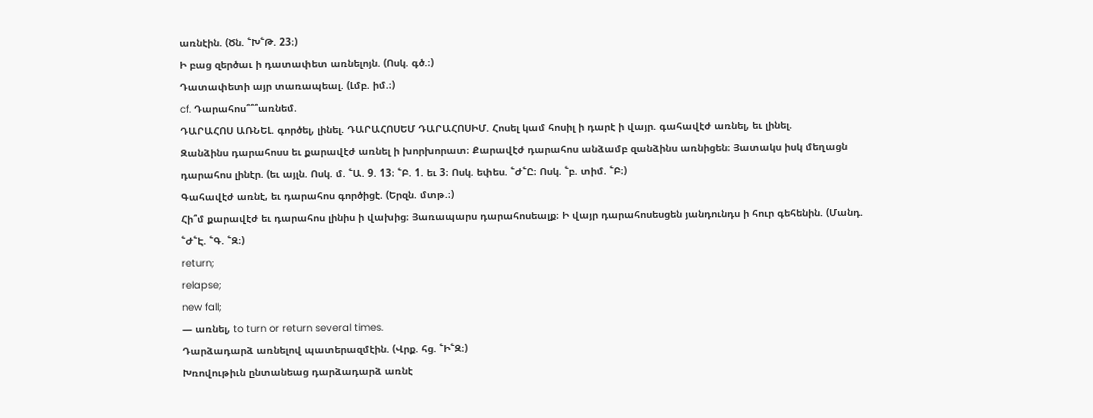առնէին. (Ծն. ՟Խ՟Թ. 23։)
Ի բաց զերծաւ ի դատափետ առնելոյն. (Ոսկ. գծ.։)
Դատափետի այր տառապեալ. (Լմբ. իմ.։)
cf. Դարահոս՞՞՞առնեմ.
ԴԱՐԱՀՈՍ ԱՌՆԵԼ. գործել, լինել. ԴԱՐԱՀՈՍԵՄ ԴԱՐԱՀՈՍԻՄ. Հոսել կամ հոսիլ ի դարէ ի վայր. գահավէժ առնել, եւ լինել.
Զանձինս դարահոսս եւ քարավէժ առնել ի խորխորատ։ Քարավէժ դարահոս անձամբ զանձինս առնիցեն։ Յատակս իսկ մեղացն դարահոս լինէր. (եւ այլն. Ոսկ. մ. ՟Ա. 9. 13։ ՟Բ. 1. եւ 3։ Ոսկ. եփես. ՟Ժ՟Ը։ Ոսկ. ՟բ. տիմ. ՟Բ։)
Գահավէժ առնէ, եւ դարահոս գործիցէ. (Երզն. մտթ.։)
Հի՞մ քարավէժ եւ դարահոս լինիս ի վախից։ Յառապարս դարահոսեալք։ Ի վայր դարահոսեսցեն յանդունդս ի հուր գեհենին. (Մանդ. ՟Ժ՟Է. ՟Գ. ՟Զ։)
return;
relapse;
new fall;
— առնել, to turn or return several times.
Դարձադարձ առնելով պատերազմէին. (Վրք. հց. ՟Ի՟Զ։)
Խռովութիւն ընտանեաց դարձադարձ առնէ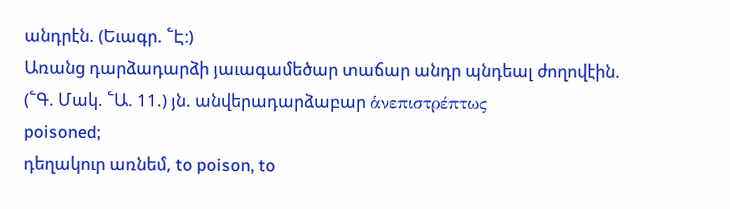անդրէն. (Եւագր. ՟Է։)
Առանց դարձադարձի յաւագամեծար տաճար անդր պնդեալ ժողովէին. (՟Գ. Մակ. ՟Ա. 11.) յն. անվերադարձաբար ἁνεπιστρέπτως
poisoned;
դեղակուր առնեմ, to poison, to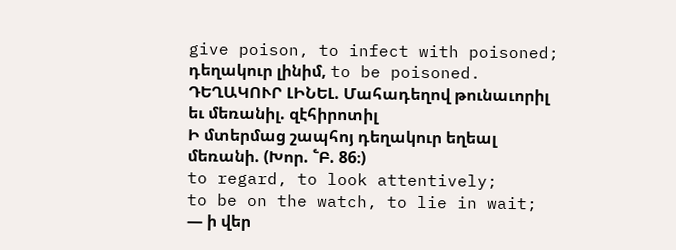give poison, to infect with poisoned;
դեղակուր լինիմ, to be poisoned.
ԴԵՂԱԿՈՒՐ ԼԻՆԵԼ. Մահադեղով թունաւորիլ եւ մեռանիլ. զէհիրոտիլ
Ի մտերմաց շապհոյ դեղակուր եղեալ մեռանի. (Խոր. ՟Բ. 86։)
to regard, to look attentively;
to be on the watch, to lie in wait;
— ի վեր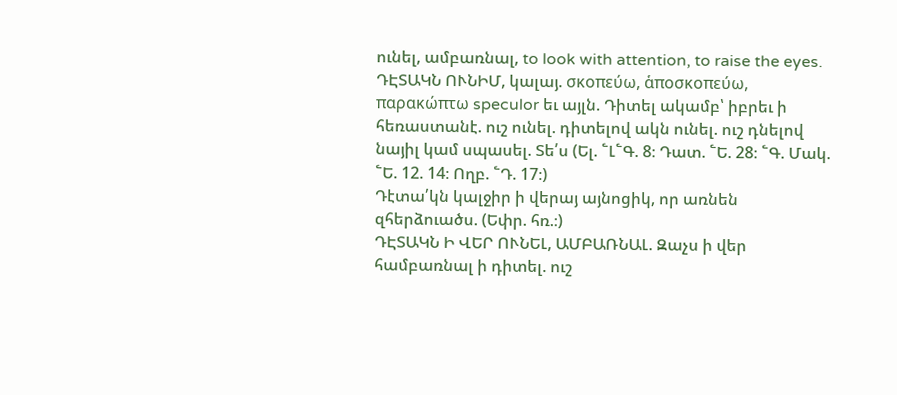ունել, ամբառնալ, to look with attention, to raise the eyes.
ԴԷՏԱԿՆ ՈՒՆԻՄ, կալայ. σκοπεύω, ἁποσκοπεύω, παρακώπτω speculor եւ այլն. Դիտել ակամբ՝ իբրեւ ի հեռաստանէ. ուշ ունել. դիտելով ակն ունել. ուշ դնելով նայիլ կամ սպասել. Տե՛ս (Ել. ՟Լ՟Գ. 8։ Դատ. ՟Ե. 28։ ՟Գ. Մակ. ՟Ե. 12. 14։ Ողբ. ՟Դ. 17։)
Դէտա՛կն կալջիր ի վերայ այնոցիկ, որ առնեն զհերձուածս. (Եփր. հռ.։)
ԴԷՏԱԿՆ Ի ՎԵՐ ՈՒՆԵԼ, ԱՄԲԱՌՆԱԼ. Զաչս ի վեր համբառնալ ի դիտել. ուշ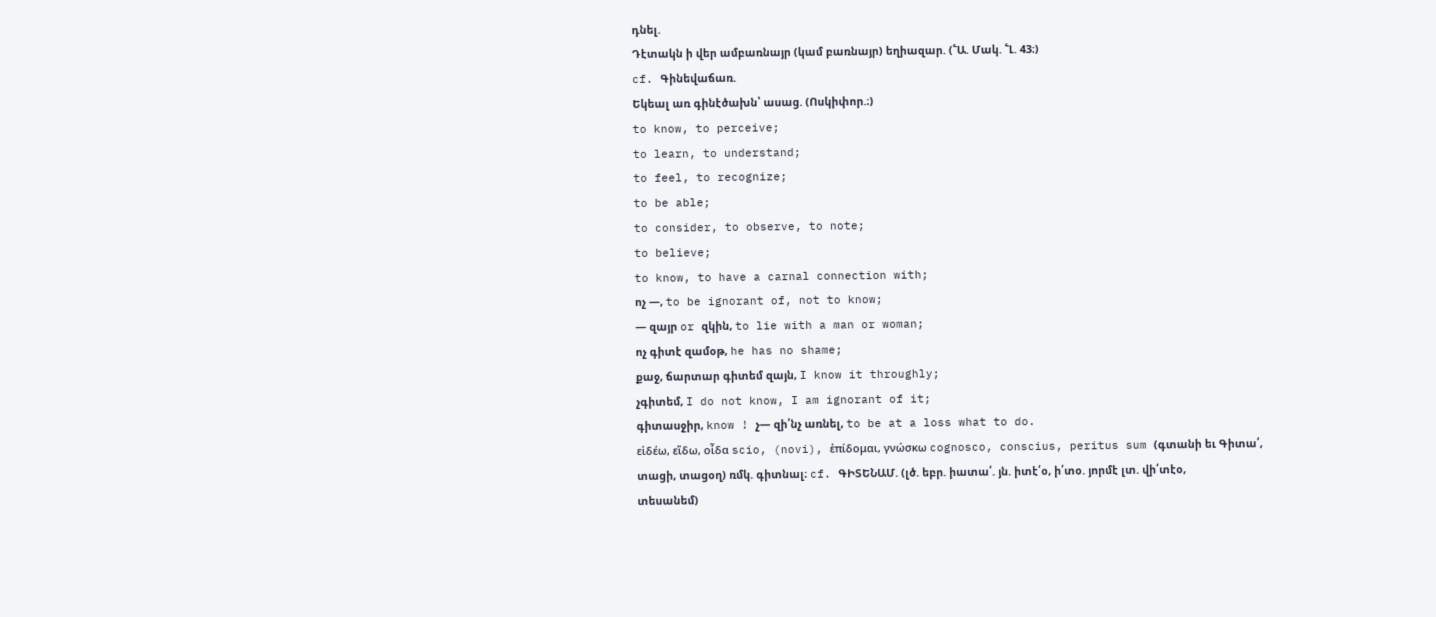դնել.
Դէտակն ի վեր ամբառնայր (կամ բառնայր) եղիազար. (՟Ա. Մակ. ՟Լ. 43։)
cf. Գինեվաճառ.
Եկեալ առ գինէծախն՝ ասաց. (Ոսկիփոր.։)
to know, to perceive;
to learn, to understand;
to feel, to recognize;
to be able;
to consider, to observe, to note;
to believe;
to know, to have a carnal connection with;
ոչ —, to be ignorant of, not to know;
— զայր or զկին, to lie with a man or woman;
ոչ գիտէ զամօթ, he has no shame;
քաջ, ճարտար գիտեմ զայն, I know it throughly;
չգիտեմ, I do not know, I am ignorant of it;
գիտասջիր, know ! չ— զի՛նչ առնել, to be at a loss what to do.
εἱδέω, εἵδω, οἷδα scio, (novi), ἑπίδομαι, γνώσκω cognosco, conscius, peritus sum (գտանի եւ Գիտա՛, տացի, տացօղ) ռմկ. գիտնալ։ cf. ԳԻՏԵՆԱՄ. (լծ. եբր. իատա՛. յն. իտէ՛օ, ի՛տօ. յորմէ լտ. վի՛տէօ, տեսանեմ)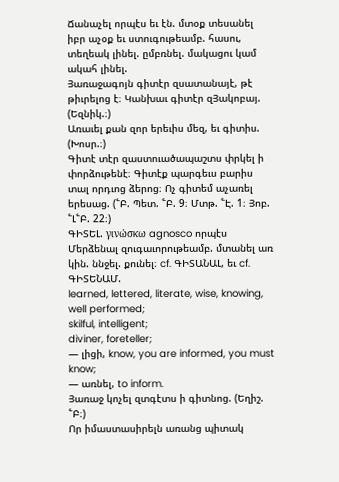Ճանաչել որպէս եւ էն. մտօք տեսանել իբր աչօք եւ ստուգութեամբ. հասու, տեղեակ լինել. ըմբռնել. մակացու կամ ակահ լինել.
Յառաջագոյն գիտէր զսատանայէ, թէ թիւրելոց է։ Կանխաւ գիտէր զՅակոբայ. (Եզնիկ.։)
Առաւել քան զոր երեւիս մեզ, եւ գիտիս. (Խոսր.։)
Գիտէ տէր զաստուածապաշտս փրկել ի փորձութենէ։ Գիտէք պարգեւս բարիս տալ որդւոց ձերոց։ Ոչ գիտեմ աչառել երեսաց. (՟Բ. Պետ. ՟Բ. 9։ Մտթ. ՟Է. 1։ Յոբ. ՟Լ՟Բ. 22։)
ԳԻՏԵԼ. γινώσκω agnosco որպէս Մերձենալ զուգաւորութեամբ. մտանել առ կին. ննջել. քունել։ cf. ԳԻՏԱՆԱԼ, եւ cf. ԳԻՏԵՆԱՄ.
learned, lettered, literate, wise, knowing, well performed;
skilful, intelligent;
diviner, foreteller;
— լիցի, know, you are informed, you must know;
— առնել, to inform.
Յառաջ կոչել զտգէտս ի գիտնոց. (Եղիշ. ՟Բ։)
Որ իմաստասիրելն առանց պիտակ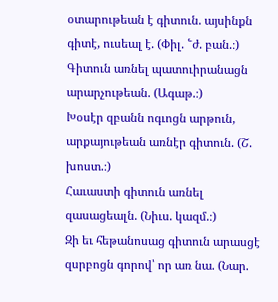օտարութեան է գիտուն. այսինքն գիտէ, ուսեալ է. (Փիլ. ՟ժ. բան.։)
Գիտուն առնել պատուիրանացն արարչութեան. (Ագաթ.։)
Խօսէր զբանն ոգւոցն արթուն, արքայութեան առնէր գիտուն. (Շ. խոստ.։)
Հաւաստի գիտուն առնել զասացեալն. (Նիւս. կազմ.։)
Զի եւ հեթանոսաց գիտուն արասցէ զսրբոցն գորով՝ որ առ նա. (Նար.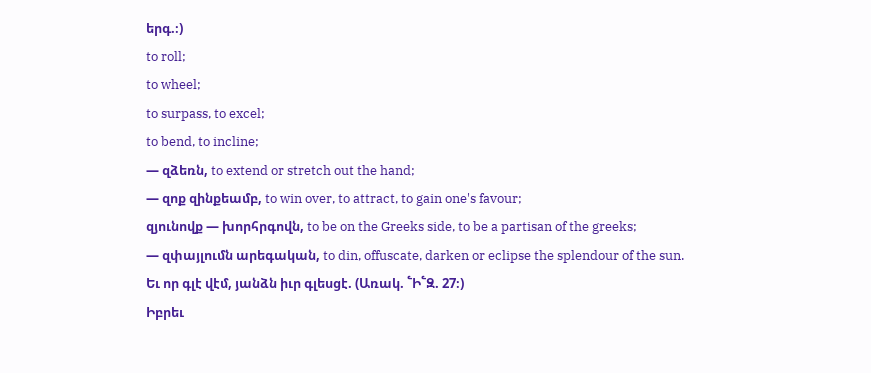երգ.։)
to roll;
to wheel;
to surpass, to excel;
to bend, to incline;
— զձեռն, to extend or stretch out the hand;
— զոք զինքեամբ, to win over, to attract, to gain one's favour;
զյունովք — խորհրգովն, to be on the Greeks side, to be a partisan of the greeks;
— զփայլումն արեգական, to din, offuscate, darken or eclipse the splendour of the sun.
Եւ որ գլէ վէմ, յանձն իւր գլեսցէ. (Առակ. ՟Ի՟Զ. 27։)
Իբրեւ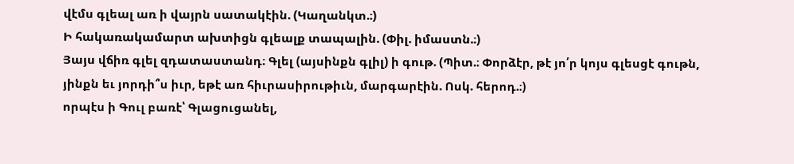վէմս գլեալ առ ի վայրն սատակէին. (Կաղանկտ.։)
Ի հակառակամարտ ախտիցն գլեալք տապալին. (Փիլ. իմաստն.։)
Յայս վճիռ գլել զդատաստանդ։ Գլել (այսինքն գլիլ) ի գութ. (Պիտ.։ Փորձէր, թէ յո՛ր կոյս գլեսցէ գութն, յինքն եւ յորդի՞ս իւր, եթէ առ հիւրասիրութիւն, մարգարէին. Ոսկ. հերոդ.։)
որպէս ի Գուլ բառէ՝ Գլացուցանել,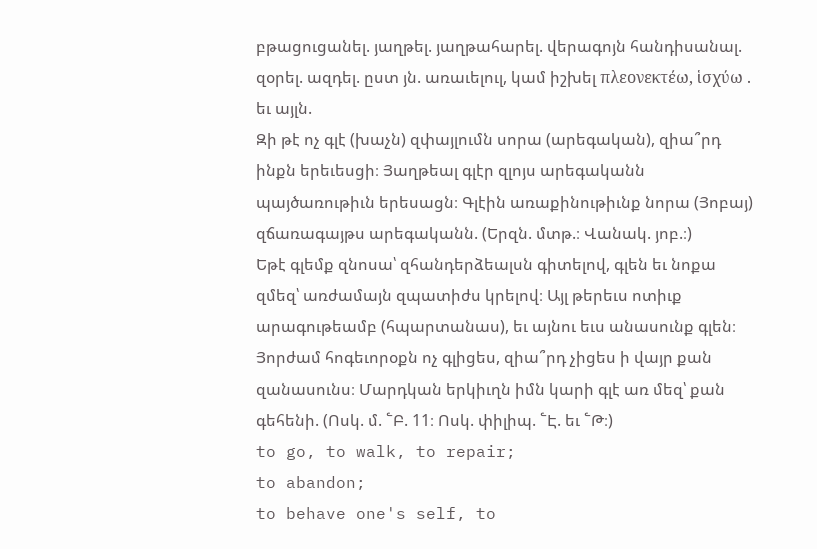բթացուցանել. յաղթել. յաղթահարել. վերագոյն հանդիսանալ. զօրել. ազդել. ըստ յն. առաւելուլ, կամ իշխել πλεονεκτέω, ἱσχύω . եւ այլն.
Զի թէ ոչ գլէ (խաչն) զփայլումն սորա (արեգական), զիա՞րդ ինքն երեւեսցի։ Յաղթեալ գլէր զլոյս արեգականն պայծառութիւն երեսացն։ Գլէին առաքինութիւնք նորա (Յոբայ) զճառագայթս արեգականն. (Երզն. մտթ.։ Վանակ. յոբ.։)
Եթէ գլեմք զնոսա՝ զհանդերձեալսն գիտելով, գլեն եւ նոքա զմեզ՝ առժամայն զպատիժս կրելով։ Այլ թերեւս ոտիւք արագութեամբ (հպարտանաս), եւ այնու եւս անասունք գլեն։ Յորժամ հոգեւորօքն ոչ գլիցես, զիա՞րդ չիցես ի վայր քան զանասունս։ Մարդկան երկիւղն իմն կարի գլէ առ մեզ՝ քան գեհենի. (Ոսկ. մ. ՟Բ. 11։ Ոսկ. փիլիպ. ՟Է. եւ ՟Թ։)
to go, to walk, to repair;
to abandon;
to behave one's self, to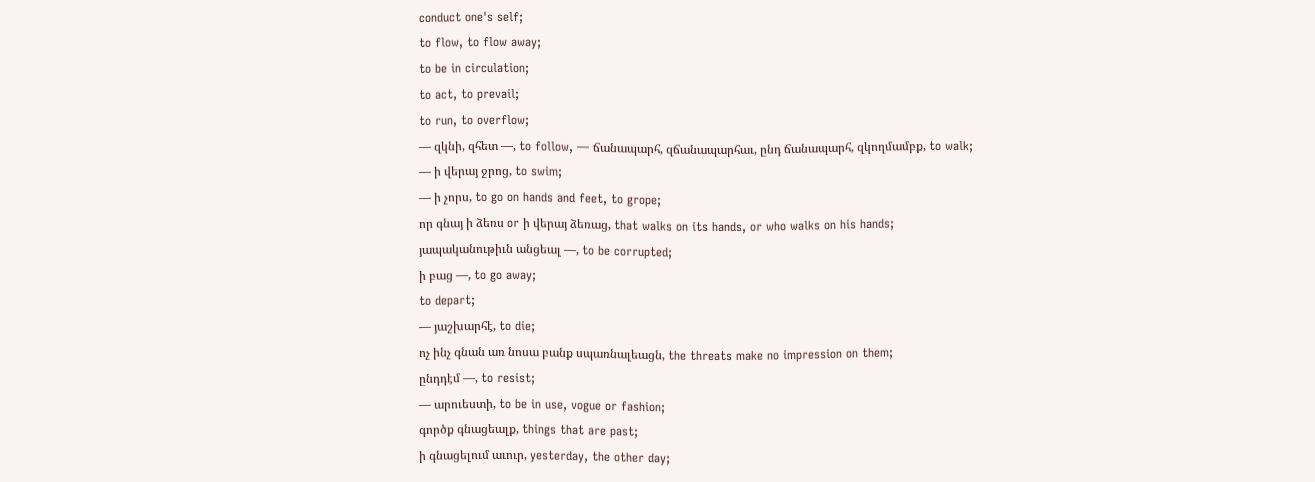conduct one's self;
to flow, to flow away;
to be in circulation;
to act, to prevail;
to run, to overflow;
— զկնի, զհետ —, to follow, — ճանապարհ, զճանապարհաւ, ընդ ճանապարհ, զկողմամբք, to walk;
— ի վերայ ջրոց, to swim;
— ի չորս, to go on hands and feet, to grope;
որ գնայ ի ձեռս or ի վերայ ձեռաց, that walks on its hands, or who walks on his hands;
յապականութիւն անցեալ —, to be corrupted;
ի բաց —, to go away;
to depart;
— յաշխարհէ, to die;
ոչ ինչ գնան առ նոսա բանք սպառնալեացն, the threats make no impression on them;
ընդդէմ —, to resist;
— արուեստի, to be in use, vogue or fashion;
գործք գնացեալք, things that are past;
ի գնացելում աւուր, yesterday, the other day;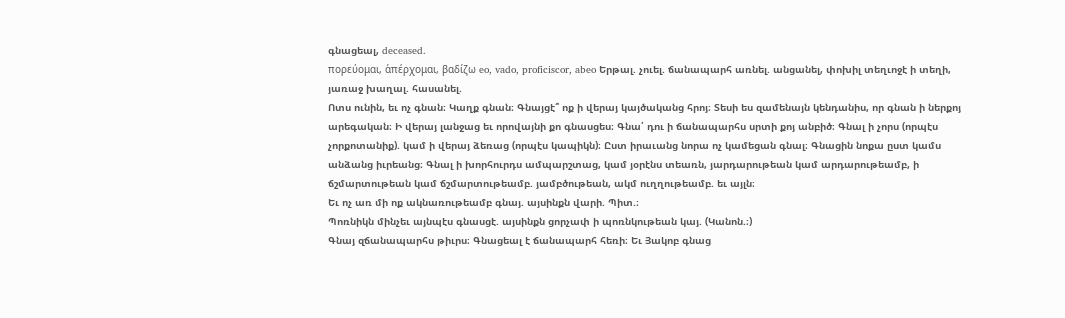գնացեալ, deceased.
πορεύομαι, ἁπέρχομαι, βαδίζω eo, vado, proficiscor, abeo Երթալ. չուել. ճանապարհ առնել. անցանել, փոխիլ տեղւոջէ ի տեղի, յառաջ խաղալ. հասանել.
Ոտս ունին, եւ ոչ գնան։ Կաղք գնան։ Գնայցէ՞ ոք ի վերայ կայծականց հրոյ։ Տեսի ես զամենայն կենդանիս, որ գնան ի ներքոյ արեգական։ Ի վերայ լանջաց եւ որովայնի քո գնասցես։ Գնա՛ դու ի ճանապարհս սրտի քոյ անբիծ։ Գնալ ի չորս (որպէս չորքոտանիք). կամ ի վերայ ձեռաց (որպէս կապիկն)։ Ըստ իրաւանց նորա ոչ կամեցան գնալ։ Գնացին նոքա ըստ կամս անձանց իւրեանց։ Գնալ ի խորհուրդս ամպարշտաց, կամ յօրէնս տեառն, յարդարութեան կամ արդարութեամբ, ի ճշմարտութեան կամ ճշմարտութեամբ. յամբծութեան, ակմ ուղղութեամբ. եւ այլն։
Եւ ոչ առ մի ոք ակնառութեամբ գնայ. այսինքն վարի. Պիտ.։
Պոռնիկն մինչեւ այնպէս գնասցէ. այսինքն ցորչափ ի պոռնկութեան կայ. (Կանոն.։)
Գնայ զճանապարհս թիւրս։ Գնացեալ է ճանապարհ հեռի։ Եւ Յակոբ գնաց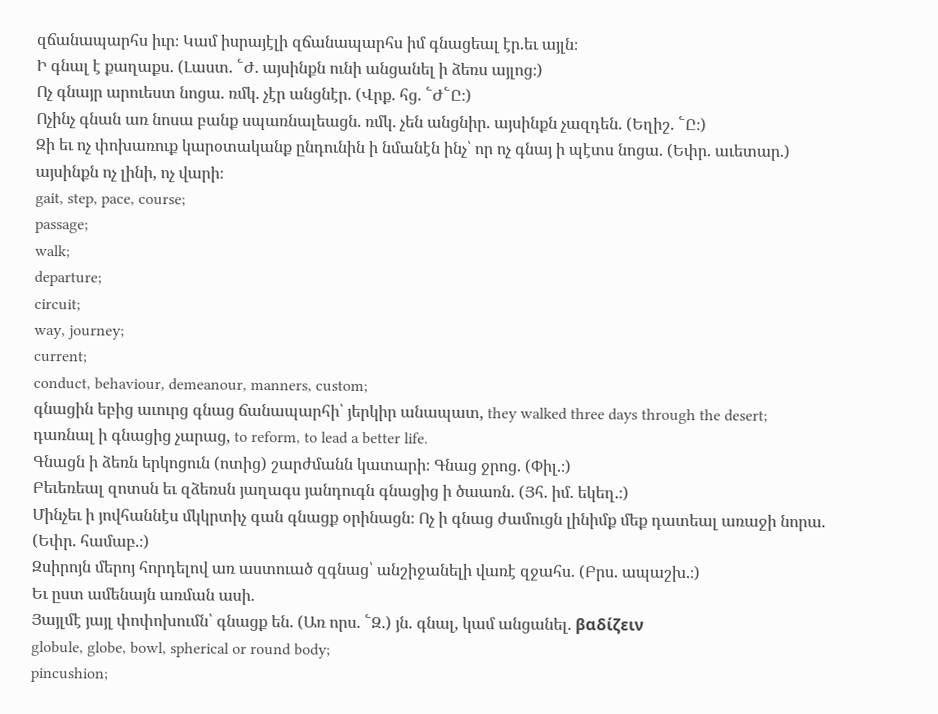զճանապարհս իւր։ Կամ իսրայէլի զճանապարհս իմ գնացեալ էր.եւ այլն։
Ի գնալ է քաղաքս. (Լաստ. ՟Ժ. այսինքն ունի անցանել ի ձեռս այլոց։)
Ոչ գնայր արուեստ նոցա. ռմկ. չէր անցնէր. (Վրք. հց. ՟Ժ՟Ը։)
Ոչինչ գնան առ նոսա բանք սպառնալեացն. ռմկ. չեն անցնիր. այսինքն չազդեն. (Եղիշ. ՟Ը։)
Զի եւ ոչ փոխառուք կարօտականք ընդունին ի նմանէն ինչ՝ որ ոչ գնայ ի պէտս նոցա. (Եփր. աւետար.) այսինքն ոչ լինի, ոչ վարի։
gait, step, pace, course;
passage;
walk;
departure;
circuit;
way, journey;
current;
conduct, behaviour, demeanour, manners, custom;
գնացին եբից աւուրց գնաց ճանապարհի՝ յերկիր անապատ, they walked three days through the desert;
դառնալ ի գնացից չարաց, to reform, to lead a better life.
Գնացն ի ձեռն երկոցուն (ոտից) շարժմանն կատարի։ Գնաց ջրոց. (Փիլ.։)
Բեւեռեալ զոտսն եւ զձեռսն յաղագս յանդուգն գնացից ի ծաառն. (Յհ. իմ. եկեղ.։)
Մինչեւ ի յովհաննէս մկկրտիչ գան գնացք օրինացն։ Ոչ ի գնաց ժամուցն լինիմք մեք դատեալ առաջի նորա. (Եփր. համաբ.։)
Զսիրոյն մերոյ հորդելով առ աստուած զգնաց՝ անշիջանելի վառէ զջահս. (Բրս. ապաշխ.։)
Եւ ըստ ամենայն առման ասի.
Յայլմէ յայլ փոփոխումն՝ գնացք են. (Առ որս. ՟Զ.) յն. գնալ, կամ անցանել. βαδίζειν
globule, globe, bowl, spherical or round body;
pincushion;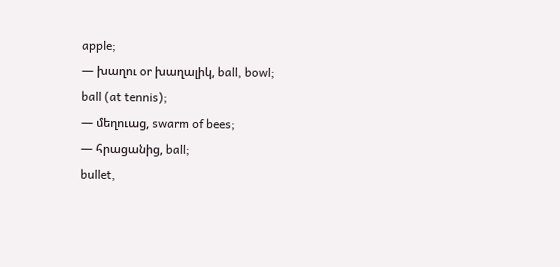apple;
— խաղու or խաղալիկ, ball, bowl;
ball (at tennis);
— մեղուաց, swarm of bees;
— հրացանից, ball;
bullet,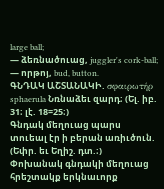large ball;
— ձեռնածուաց, juggler's cork-ball;
— որթոյ, bud, button.
ԳՆԴԱԿ ԱՇՏԱՆԱԿԻ. σφαιρωτήρ sphaerula Նռնաձեւ զարդ։ (Ել. իբ. 31։ լէ. 18=25։)
Գնդակ մեղուաց պարս տուեալ էր ի բերան առիւծուն. (Եփր. եւ Եղիշ. դտ.։)
Փոխանակ գնդակի մեղուաց հրեշտակք երկնաւորք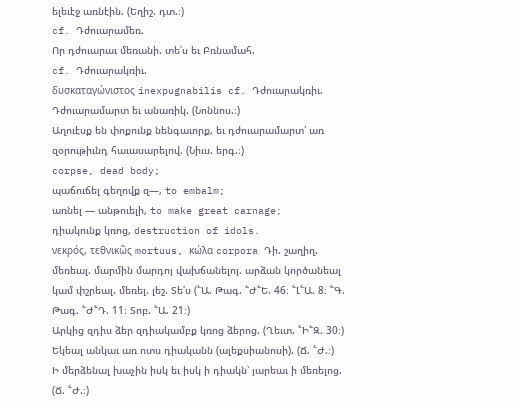ելեւէջ առնէին. (Եղիշ. դտ.։)
cf. Դժուարամեռ.
Որ դժուարաւ մեռանի. տե՛ս եւ Բռնամահ.
cf. Դժուարակռիւ.
δυσκαταγώνιστος inexpugnabilis cf. Դժուարակռիւ.
Դժուարամարտ եւ անառիկ. (Նոննոս.։)
Աղուէսք են փոքունք նենգաւորք, եւ դժուարամարտ՝ առ զօրութիւնդ հաւասարելով. (Նիւս. երգ.։)
corpse, dead body;
պաճուճել գեղովք զ—, to embalm;
առնել — անթուելի, to make great carnage;
դիակունք կռոց, destruction of idols.
νεκρός, τεθνικῶς mortuus, κώλα corpora Դի. շաղիղ. մեռեալ. մարմին մարդոյ վախճանելոյ. արձան կործանեալ կամ փշրեալ. մեռել. լեշ. Տե՛ս (՟Ա. Թագ. ՟Ժ՟Ե. 46։ ՟Լ՟Ա. 8։ ՟Գ. Թագ. ՟Ժ՟Դ. 11։ Տոբ. ՟Ա. 21։)
Արկից զդիս ձեր զդիակամբք կռոց ձերոց. (Ղեւտ. ՟Ի՟Զ. 30։)
Եկեալ անկաւ առ ոտս դիականն (ալեքսիանոսի). (Ճ. ՟Ժ.։)
Ի մերձենալ խաչին իսկ եւ իսկ ի դիակն՝ յարեաւ ի մեռելոց. (Ճ. ՟Ժ.։)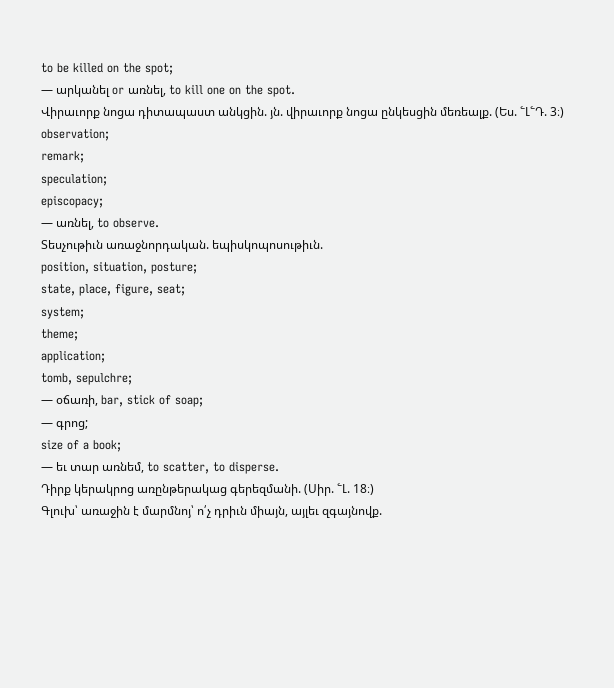to be killed on the spot;
— արկանել or առնել, to kill one on the spot.
Վիրաւորք նոցա դիտապաստ անկցին. յն. վիրաւորք նոցա ընկեսցին մեռեալք. (Ես. ՟Լ՟Դ. 3։)
observation;
remark;
speculation;
episcopacy;
— առնել, to observe.
Տեսչութիւն առաջնորդական. եպիսկոպոսութիւն.
position, situation, posture;
state, place, figure, seat;
system;
theme;
application;
tomb, sepulchre;
— օճառի, bar, stick of soap;
— գրոց;
size of a book;
— եւ տար առնեմ, to scatter, to disperse.
Դիրք կերակրոց առընթերակաց գերեզմանի. (Սիր. ՟Լ. 18։)
Գլուխ՝ առաջին է մարմնոյ՝ ո՛չ դրիւն միայն, այլեւ զգայնովք.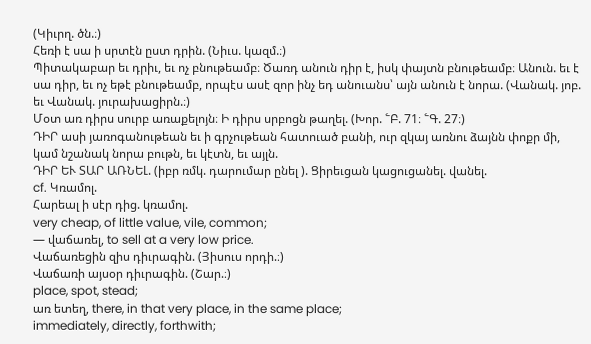(Կիւրղ. ծն.։)
Հեռի է սա ի սրտէն ըստ դրին. (Նիւս. կազմ.։)
Պիտակաբար եւ դրիւ, եւ ոչ բնութեամբ։ Ծառդ անուն դիր է, իսկ փայտն բնութեամբ։ Անուն. եւ է սա դիր, եւ ոչ եթէ բնութեամբ, որպէս ասէ զոր ինչ եդ անուանս՝ այն անուն է նորա. (Վանակ. յոբ. եւ Վանակ. յուրախացիրն.։)
Մօտ առ դիրս սուրբ առաքելոյն։ Ի դիրս սրբոցն թաղել. (Խոր. ՟Բ. 71։ ՟Գ. 27։)
ԴԻՐ ասի յառոգանութեան եւ ի գրչութեան հատուած բանի, ուր զկայ առնու ձայնն փոքր մի, կամ նշանակ նորա բութն, եւ կէտն, եւ այլն.
ԴԻՐ ԵՒ ՏԱՐ ԱՌՆԵԼ. (իբր ռմկ. դարումար ընել ). Ցիրեւցան կացուցանել. վանել.
cf. Կռամոլ.
Հարեալ ի սէր դից. կռամոլ.
very cheap, of little value, vile, common;
— վաճառել, to sell at a very low price.
Վաճառեցին զիս դիւրագին. (Յիսուս որդի.։)
Վաճառի այսօր դիւրագին. (Շար.։)
place, spot, stead;
առ ետեղ, there, in that very place, in the same place;
immediately, directly, forthwith;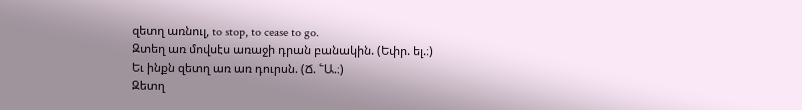զետղ առնուլ, to stop, to cease to go.
Զտեղ առ մովսէս առաջի դրան բանակին. (Եփր. ել.։)
Եւ ինքն զետղ առ առ դուրսն. (Ճ. ՟Ա.։)
Զետղ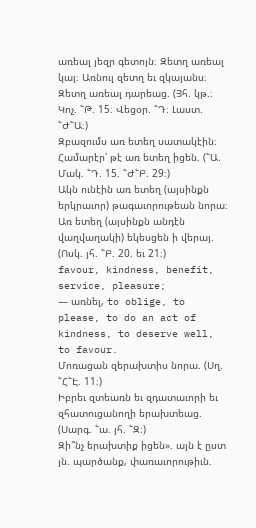առեալ յեզր գետոյն։ Զետղ առեալ կայ։ Առնուլ զետղ եւ զկայանս։ Զետղ առեալ դարեաց. (Յհ. կթ.։ Կոչ. ՟Թ. 15։ Վեցօր. ՟Դ։ Լաստ. ՟Ժ՟Ա։)
Զբազումս առ ետեղ սատակէին։ Համարէր՝ թէ առ ետեղ իցեն. (՟Ա. Մակ. ՟Դ. 15. ՟Ժ՟Բ. 29։)
Ակն ունէին առ ետեղ (այսինքն երկրաւոր) թագաւորութեան նորա։ Առ ետեղ (այսինքն անդէն վաղվաղակի) եկեսցեն ի վերայ. (Ոսկ. յհ. ՟Բ. 20. եւ 21։)
favour, kindness, benefit, service, pleasure;
— առնել, to oblige, to please, to do an act of kindness, to deserve well, to favour.
Մոռացան զերախտիս նորա. (Սղ. ՟Հ՟Է. 11։)
Իբրեւ զտեառն եւ զդատաւորի եւ զհատուցանողի երախտեաց. (Սարգ. ՟ա. յհ. ՟Զ։)
Զի՞նչ երախտիք իցեն». այն է ըստ յն. պարծանք, փառաւորութիւն.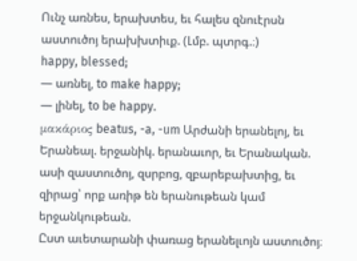Ունչ առնես, երախտես, եւ հալես զնուէրսն աստուծոյ երախխտիւք. (Լմբ. պտրգ.։)
happy, blessed;
— առնել, to make happy;
— լինել, to be happy.
μακάριος beatus, -a, -um Արժանի երանելոյ, եւ Երանեալ. երջանիկ. երանաւոր, եւ Երանական. ասի զաստուծոյ, զսրբոց, զբարեբախտից, եւ զիրաց՝ որք առիթ են երանութեան կամ երջանկութեան.
Ըստ աւետարանի փառաց երանելւոյն աստուծոյ։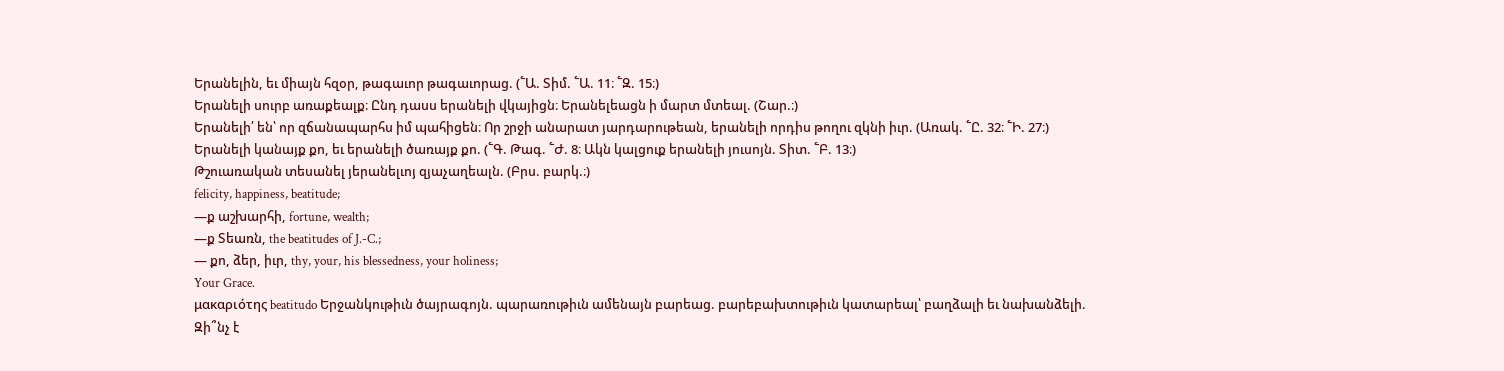Երանելին, եւ միայն հզօր, թագաւոր թագաւորաց. (՟Ա. Տիմ. ՟Ա. 11։ ՟Զ. 15։)
Երանելի սուրբ առաքեալք։ Ընդ դասս երանելի վկայիցն։ Երանելեացն ի մարտ մտեալ. (Շար.։)
Երանելի՛ են՝ որ զճանապարհս իմ պահիցեն։ Որ շրջի անարատ յարդարութեան, երանելի որդիս թողու զկնի իւր. (Առակ. ՟Ը. 32։ ՟Ի. 27։)
Երանելի կանայք քո, եւ երանելի ծառայք քո. (՟Գ. Թագ. ՟Ժ. 8։ Ակն կալցուք երանելի յուսոյն. Տիտ. ՟Բ. 13։)
Թշուառական տեսանել յերանելւոյ զյաչաղեալն. (Բրս. բարկ.։)
felicity, happiness, beatitude;
—ք աշխարհի, fortune, wealth;
—ք Տեառն, the beatitudes of J.-C.;
— քո, ձեր, իւր, thy, your, his blessedness, your holiness;
Your Grace.
μακαριότης beatitudo Երջանկութիւն ծայրագոյն. պարառութիւն ամենայն բարեաց. բարեբախտութիւն կատարեալ՝ բաղձալի եւ նախանձելի.
Զի՞նչ է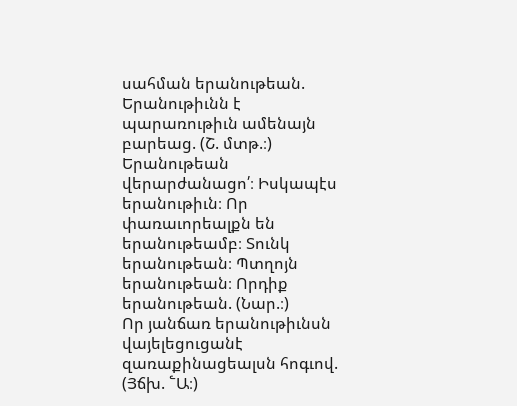սահման երանութեան. Երանութիւնն է պարառութիւն ամենայն բարեաց. (Շ. մտթ.։)
Երանութեան վերարժանացո՛։ Իսկապէս երանութիւն։ Որ փառաւորեալքն են երանութեամբ։ Տունկ երանութեան։ Պտղոյն երանութեան։ Որդիք երանութեան. (Նար.։)
Որ յանճառ երանութիւնսն վայելեցուցանէ զառաքինացեալսն հոգւով. (Յճխ. ՟Ա։)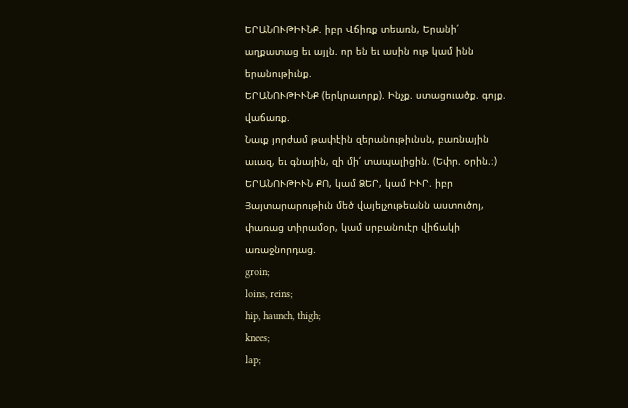ԵՐԱՆՈՒԹԻՒՆՔ. իբր Վճիռք տեառն, Երանի՛ աղքատաց եւ այլն. որ են եւ ասին ութ կամ ինն երանութիւնք.
ԵՐԱՆՈՒԹԻՒՆՔ (երկրաւորք). Ինչք. ստացուածք. գոյք. վաճառք.
Նաւք յորժամ թափէին զերանութիւնսն, բառնային աւազ, եւ գնային, զի մի՛ տապալիցին. (Եփր. օրին.։)
ԵՐԱՆՈՒԹԻՒՆ ՔՈ, կամ ՁԵՐ, կամ ԻՒՐ. իբր Յայտարարութիւն մեծ վայելչութեանն աստուծոյ, փառաց տիրամօր, կամ սրբանուէր վիճակի առաջնորդաց.
groin;
loins, reins;
hip, haunch, thigh;
knees;
lap;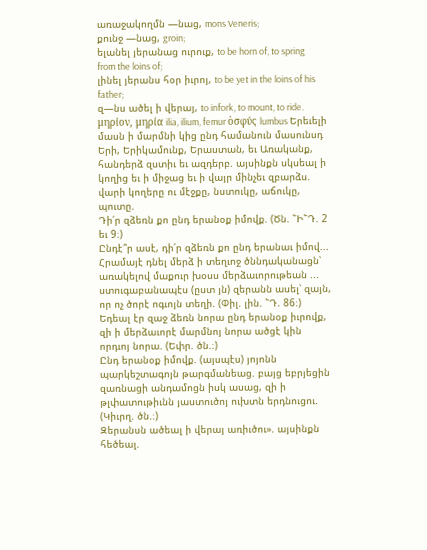առաջակողմն —նաց, mons Veneris;
քունջ —նաց, groin;
ելանել յերանաց ուրուք, to be horn of, to spring from the loins of;
լինել յերանս հօր իւրոյ, to be yet in the loins of his father;
զ—նս ածել ի վերայ, to infork, to mount, to ride.
μηρίον, μηρία ilia, ilium, femur ὁσφύς lumbus Երեւելի մասն ի մարմնի կից ընդ համանուն մասունսդ Երի, Երիկամունք, Երաստան, եւ Առականք, հանդերձ զստիւ եւ ազդերբ. այսինքն սկսեալ ի կողից եւ ի միջաց եւ ի վայր մինչեւ զբարձս. վարի կողերը ու մէջքը, նստուկը, աճուկը, պուտը.
Դի՛ր զձեռն քո ընդ երանօք իմովք. (Ծն. ՟Ի՟Դ. 2 եւ 9։)
Ընդէ՞ր ասէ, դի՛ր զձեռն քո ընդ երանաւ իմով... Հրամայէ դնել մերձ ի տեղւոջ ծննդականացն՝ առակելով մաքուր խօսս մերձաւորութեան ... ստուգաբանապէս (ըստ յն) զերանն ասել՝ զայն, որ ոչ ծորէ ոգւոյն տեղի. (Փիլ. լին. ՟Դ. 86։)
Եդեալ էր զաջ ձեռն նորա ընդ երանօք իւրովք, զի ի մերձաւորէ մարմնոյ նորա ածցէ կին որդւոյ նորա. (Եփր. ծն.։)
Ընդ երանօք իմովք. (այսպէս) յոյոնն պարկեշտագոյն թարգմանեաց. բայց եբրյեցին զառնացի անդամոցն իսկ ասաց, զի ի թլփատութիւնն յաստուծոյ ուխտն երդնուցու. (Կիւրղ. ծն.։)
Զերանսն ածեալ ի վերայ առիւծու». այսինքն հեծեալ.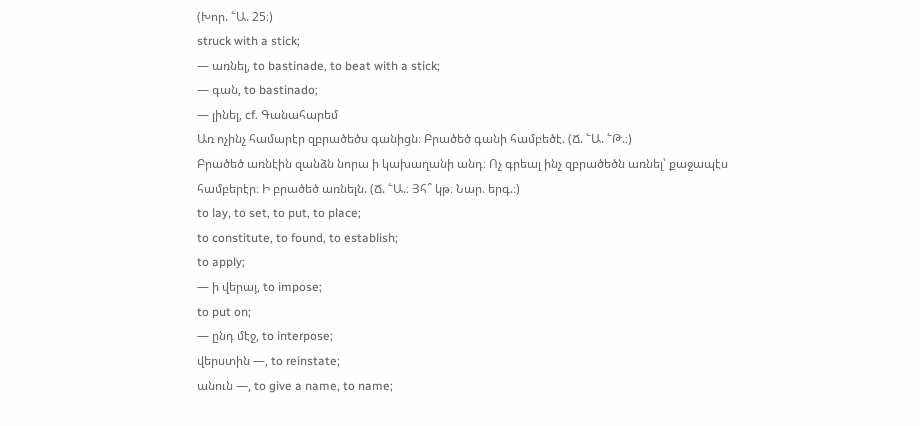(Խոր. ՟Ա. 25։)
struck with a stick;
— առնել, to bastinade, to beat with a stick;
— գան, to bastinado;
— լինել, cf. Գանահարեմ
Առ ոչինչ համարէր զբրածեծս գանիցն։ Բրածեծ գանի համբեծէ. (Ճ. ՟Ա. ՟Թ.։)
Բրածեծ առնէին զանձն նորա ի կախաղանի անդ։ Ոչ գրեալ ինչ զբրածեծն առնել՝ քաջապէս համբերէր։ Ի բրածեծ առնելն. (Ճ. ՟Ա.։ Յհ՞ կթ։ Նար. երգ.։)
to lay, to set, to put, to place;
to constitute, to found, to establish;
to apply;
— ի վերայ, to impose;
to put on;
— ընդ մէջ, to interpose;
վերստին —, to reinstate;
անուն —, to give a name, to name;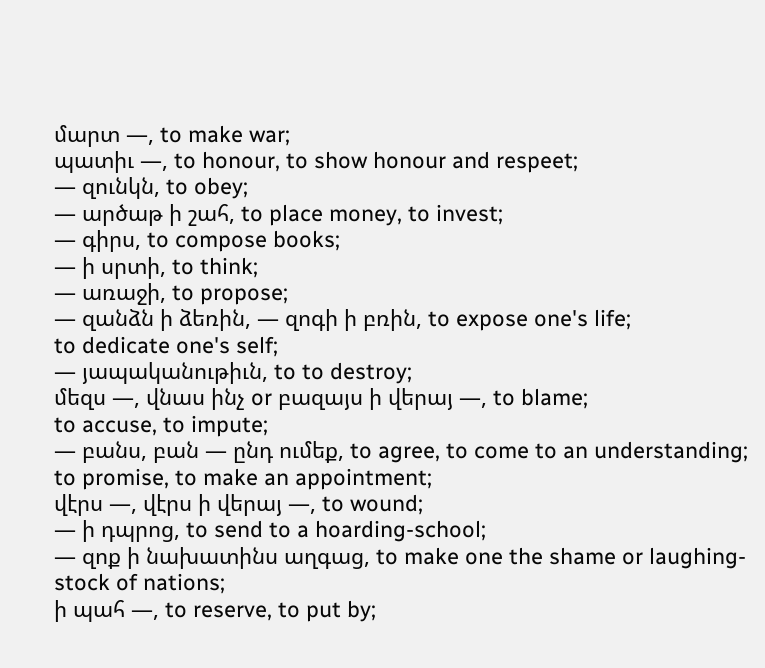մարտ —, to make war;
պատիւ —, to honour, to show honour and respeet;
— զունկն, to obey;
— արծաթ ի շահ, to place money, to invest;
— գիրս, to compose books;
— ի սրտի, to think;
— առաջի, to propose;
— զանձն ի ձեռին, — զոգի ի բռին, to expose one's life;
to dedicate one's self;
— յապականութիւն, to to destroy;
մեզս —, վնաս ինչ or բազայս ի վերայ —, to blame;
to accuse, to impute;
— բանս, բան — ընդ ումեք, to agree, to come to an understanding;
to promise, to make an appointment;
վէրս —, վէրս ի վերայ —, to wound;
— ի դպրոց, to send to a hoarding-school;
— զոք ի նախատինս աղգաց, to make one the shame or laughing-stock of nations;
ի պահ —, to reserve, to put by;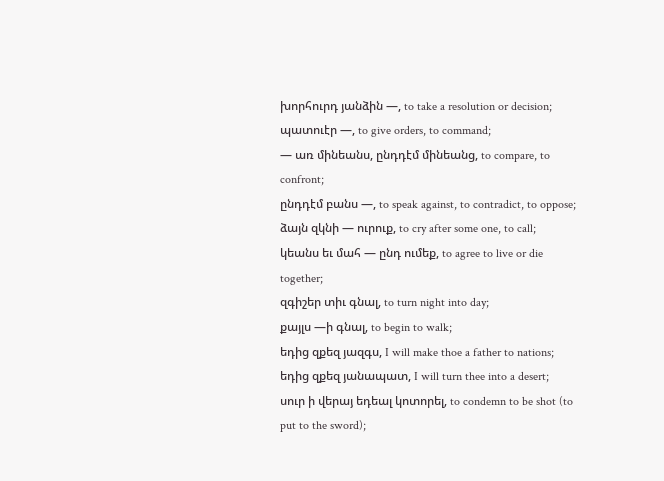խորհուրդ յանձին —, to take a resolution or decision;
պատուէր —, to give orders, to command;
— առ մինեանս, ընդդէմ մինեանց, to compare, to confront;
ընդդէմ բանս —, to speak against, to contradict, to oppose;
ձայն զկնի — ուրուք, to cry after some one, to call;
կեանս եւ մահ — ընդ ումեք, to agree to live or die together;
զգիշեր տիւ գնալ, to turn night into day;
քայլս —ի գնալ, to begin to walk;
եդից զքեզ յազգս, I will make thoe a father to nations;
եդից զքեզ յանապատ, I will turn thee into a desert;
սուր ի վերայ եդեալ կոտորել, to condemn to be shot (to put to the sword);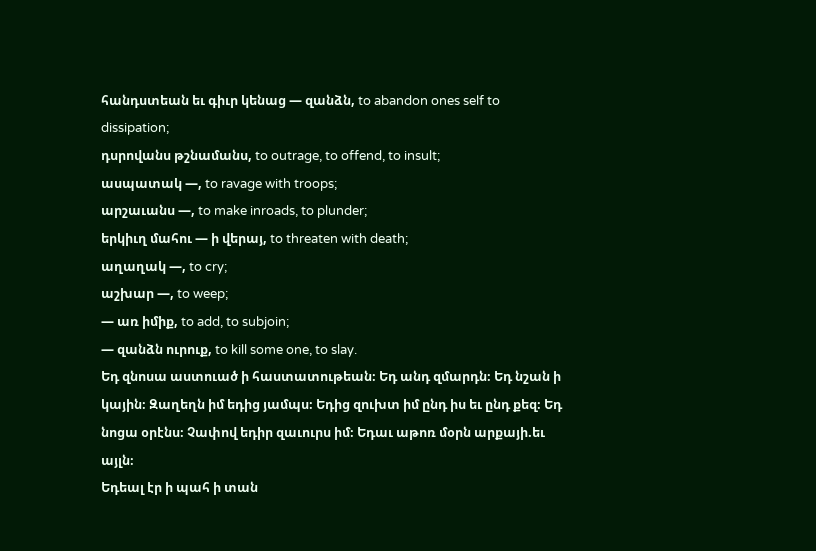հանդստեան եւ գիւր կենաց — զանձն, to abandon ones self to dissipation;
դսրովանս թշնամանս, to outrage, to offend, to insult;
ասպատակ —, to ravage with troops;
արշաւանս —, to make inroads, to plunder;
երկիւղ մահու — ի վերայ, to threaten with death;
աղաղակ —, to cry;
աշխար —, to weep;
— առ իմիք, to add, to subjoin;
— զանձն ուրուք, to kill some one, to slay.
Եդ զնոսա աստուած ի հաստատութեան։ Եդ անդ զմարդն։ Եդ նշան ի կային։ Զաղեղն իմ եդից յամպս։ Եդից զուխտ իմ ընդ իս եւ ընդ քեզ։ Եդ նոցա օրէնս։ Չափով եդիր զաւուրս իմ։ Եդաւ աթոռ մօրն արքայի.եւ այլն։
Եդեալ էր ի պահ ի տան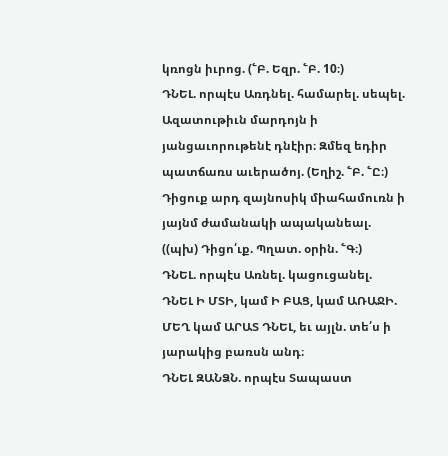կռոցն իւրոց. (՟Բ. Եզր. ՟Բ. 10։)
ԴՆԵԼ. որպէս Առդնել. համարել. սեպել.
Ազատութիւն մարդոյն ի յանցաւորութենէ դնէիր։ Զմեզ եդիր պատճառս աւերածոյ. (Եղիշ. ՟Բ. ՟Ը։)
Դիցուք արդ զայնոսիկ միահամուռն ի յայնմ ժամանակի ապականեալ. ((պխ) Դիցո՛ւք. Պղատ. օրին. ՟Գ։)
ԴՆԵԼ. որպէս Առնել. կացուցանել.
ԴՆԵԼ Ի ՄՏԻ, կամ Ի ԲԱՑ, կամ ԱՌԱՋԻ. ՄԵՂ կամ ԱՐԱՏ ԴՆԵԼ, եւ այլն. տե՛ս ի յարակից բառսն անդ։
ԴՆԵԼ ԶԱՆՁՆ. որպէս Տապաստ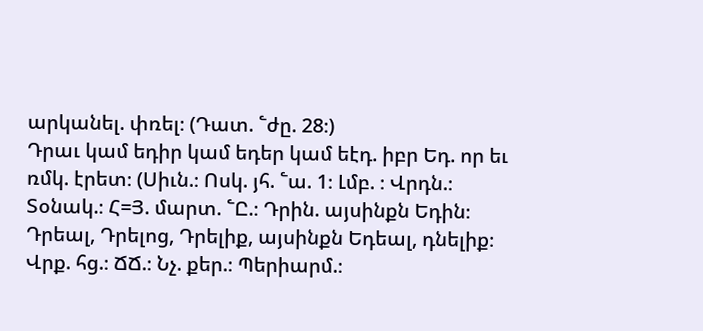արկանել. փռել։ (Դատ. ՟ժը. 28։)
Դրաւ կամ եդիր կամ եդեր կամ եէդ. իբր Եդ. որ եւ ռմկ. էրետ։ (Սիւն.։ Ոսկ. յհ. ՟ա. 1։ Լմբ. ։ Վրդն.։ Տօնակ.։ Հ=Յ. մարտ. ՟Ը.։ Դրին. այսինքն Եդին։ Դրեալ, Դրելոց, Դրելիք, այսինքն Եդեալ, դնելիք։ Վրք. հց.։ ՃՃ.։ Նչ. քեր.։ Պերիարմ.։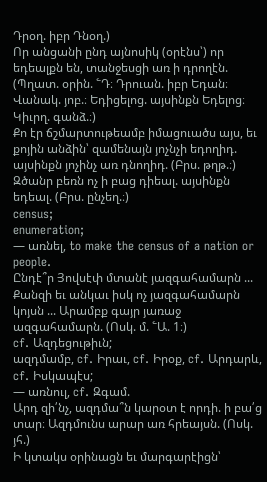Դրօղ. իբր Դնօղ.)
Որ անցանի ընդ այնոսիկ (օրէնս՝) որ եդեալքն են, տանջեսցի առ ի դրողէն. (Պղատ. օրին. ՟Դ։ Դրուան. իբր Եդան։ Վանակ. յոբ.։ Եդիցելոց. այսինքն Եդելոց։ Կիւրղ. գանձ.։)
Քո էր ճշմարտութեամբ իմացուածս այս, եւ քոյին անձին՝ զամենայն յոչնչի եդողիդ. այսինքն յոչինչ առ դնողիդ. (Բրս. թղթ.։)
Զծանր բեռն ոչ ի բաց դիեալ. այսինքն եդեալ. (Բրս. ընչեղ.։)
census;
enumeration;
— առնել, to make the census of a nation or people.
Ընդէ՞ր Յովսէփ մտանէ յազգահամարն ... Քանզի եւ անկաւ իսկ ոչ յազգահամարն կոյսն ... Արամբք գայր յառաջ ազգահամարն. (Ոսկ. մ. ՟Ա. 1։)
cf. Ազդեցութիւն;
ազդմամբ, cf. Իրաւ, cf. Իրօք, cf. Արդարև, cf. Իսկապէս;
— առնուլ, cf. Զգամ.
Արդ զի՛նչ, ազդմա՞ն կարօտ է որդի. ի բա՛ց տար։ Ազդմունս արար առ հրեայսն. (Ոսկ. յհ.)
Ի կտակս օրինացն եւ մարգարէիցն՝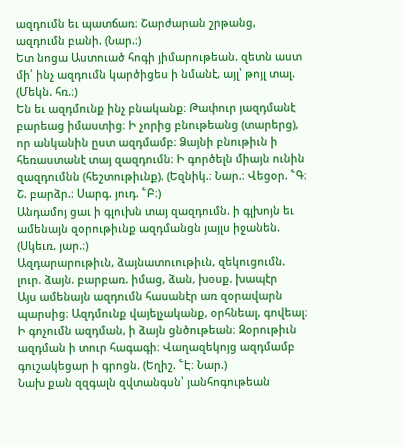ազդումն եւ պատճառ։ Շարժարան շրթանց, ազդումն բանի. (Նար.։)
Ետ նոցա Աստուած հոգի յիմարութեան. զետն աստ մի՛ ինչ ազդումն կարծիցես ի նմանէ, այլ՝ թոյլ տալ. (Մեկն. հռ.։)
Են եւ ազդմունք ինչ բնականք։ Թափուր յազդմանէ բարեաց իմաստից։ Ի չորից բնութեանց (տարերց), որ անկանին ըստ ազդմամբ։ Ձայնի բնութիւն ի հեռաստանէ տայ զազդումն։ Ի գործելն միայն ունին զազդումնն (հեշտութիւնք). (Եզնիկ.։ Նար.։ Վեցօր. ՟Գ։ Շ. բարձր.։ Սարգ. յուդ. ՟Բ։)
Անդամոյ ցաւ ի գլուխն տայ զազդումն. ի գլխոյն եւ ամենայն զօրութիւնք ազդմանցն յայլս իջանեն. (Սկեւռ. յար.։)
Ազդարարութիւն, ձայնատուութիւն, զեկուցումն. լուր. ձայն. բարբառ. իմաց, ձան, խօսք. խապէր
Այս ամենայն ազդումն հասանէր առ զօրավարն պարսից։ Ազդմունք վայելչականք, օրհնեալ, գովեալ։ Ի գոչումն ազդման, ի ձայն ցնծութեան։ Զօրութիւն ազդման ի տուր հագագի։ Վաղազեկոյց ազդմամբ գուշակեցար ի գրոցն. (Եղիշ. ՟Է։ Նար.)
Նախ քան զզգալն զվտանգսն՝ յանհոգութեան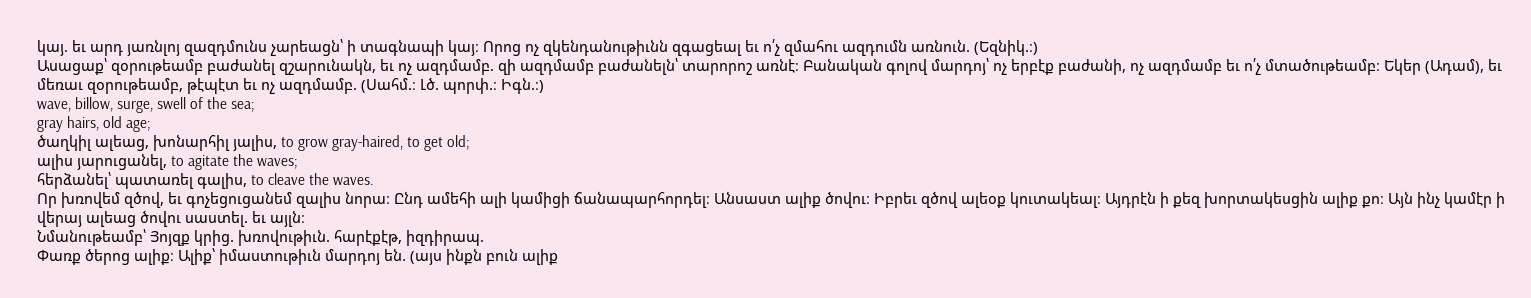կայ. եւ արդ յառնլոյ զազդմունս չարեացն՝ ի տագնապի կայ։ Որոց ոչ զկենդանութիւնն զգացեալ եւ ո՛չ զմահու ազդումն առնուն. (Եզնիկ.։)
Ասացաք՝ զօրութեամբ բաժանել զշարունակն, եւ ոչ ազդմամբ. զի ազդմամբ բաժանելն՝ տարորոշ առնէ։ Բանական գոլով մարդոյ՝ ոչ երբէք բաժանի, ոչ ազդմամբ եւ ո՛չ մտածութեամբ։ Եկեր (Ադամ), եւ մեռաւ զօրութեամբ, թէպէտ եւ ոչ ազդմամբ. (Սահմ.։ Լծ. պորփ.։ Իգն.։)
wave, billow, surge, swell of the sea;
gray hairs, old age;
ծաղկիլ ալեաց, խոնարհիլ յալիս, to grow gray-haired, to get old;
ալիս յարուցանել, to agitate the waves;
հերձանել՝ պատառել գալիս, to cleave the waves.
Որ խռովեմ զծով, եւ գոչեցուցանեմ զալիս նորա։ Ընդ ամեհի ալի կամիցի ճանապարհորդել։ Անսաստ ալիք ծովու։ Իբրեւ զծով ալեօք կուտակեալ։ Այդրէն ի քեզ խորտակեսցին ալիք քո։ Այն ինչ կամէր ի վերայ ալեաց ծովու սաստել. եւ այլն։
Նմանութեամբ՝ Յոյզք կրից. խռովութիւն. հարէքէթ, իզդիրապ.
Փառք ծերոց ալիք։ Ալիք՝ իմաստութիւն մարդոյ են. (այս ինքն բուն ալիք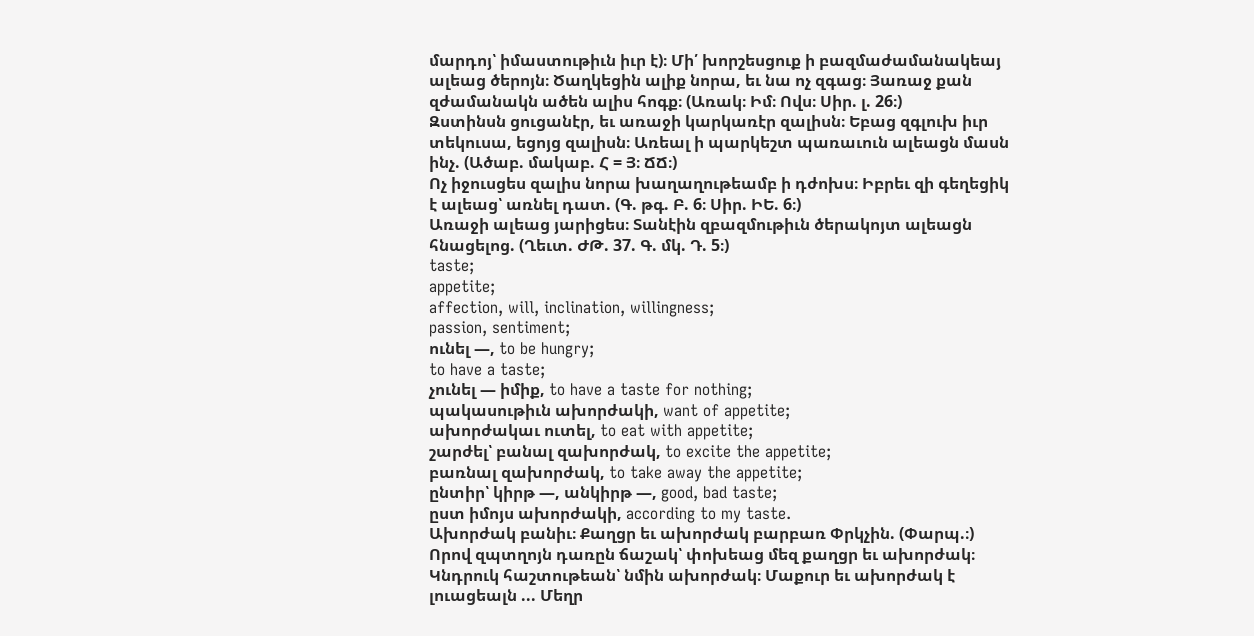մարդոյ՝ իմաստութիւն իւր է)։ Մի՛ խորշեսցուք ի բազմաժամանակեայ ալեաց ծերոյն։ Ծաղկեցին ալիք նորա, եւ նա ոչ զգաց։ Յառաջ քան զժամանակն ածեն ալիս հոգք։ (Առակ։ Իմ։ Ովս։ Սիր. լ. 26։)
Զստինսն ցուցանէր, եւ առաջի կարկառէր զալիսն։ Եբաց զգլուխ իւր տեկուսա, եցոյց զալիսն։ Առեալ ի պարկեշտ պառաւուն ալեացն մասն ինչ. (Ածաբ. մակաբ. Հ = Յ։ ՃՃ։)
Ոչ իջուսցես զալիս նորա խաղաղութեամբ ի դժոխս։ Իբրեւ զի գեղեցիկ է ալեաց՝ առնել դատ. (Գ. թգ. Բ. 6։ Սիր. ԻԵ. 6։)
Առաջի ալեաց յարիցես։ Տանէին զբազմութիւն ծերակոյտ ալեացն հնացելոց. (Ղեւտ. ԺԹ. 37. Գ. մկ. Դ. 5։)
taste;
appetite;
affection, will, inclination, willingness;
passion, sentiment;
ունել —, to be hungry;
to have a taste;
չունել — իմիք, to have a taste for nothing;
պակասութիւն ախորժակի, want of appetite;
ախորժակաւ ուտել, to eat with appetite;
շարժել՝ բանալ զախորժակ, to excite the appetite;
բառնալ զախորժակ, to take away the appetite;
ընտիր՝ կիրթ —, անկիրթ —, good, bad taste;
ըստ իմոյս ախորժակի, according to my taste.
Ախորժակ բանիւ։ Քաղցր եւ ախորժակ բարբառ Փրկչին. (Փարպ.։)
Որով զպտղոյն դառըն ճաշակ՝ փոխեաց մեզ քաղցր եւ ախորժակ։ Կնդրուկ հաշտութեան՝ նմին ախորժակ։ Մաքուր եւ ախորժակ է լուացեալն ... Մեղր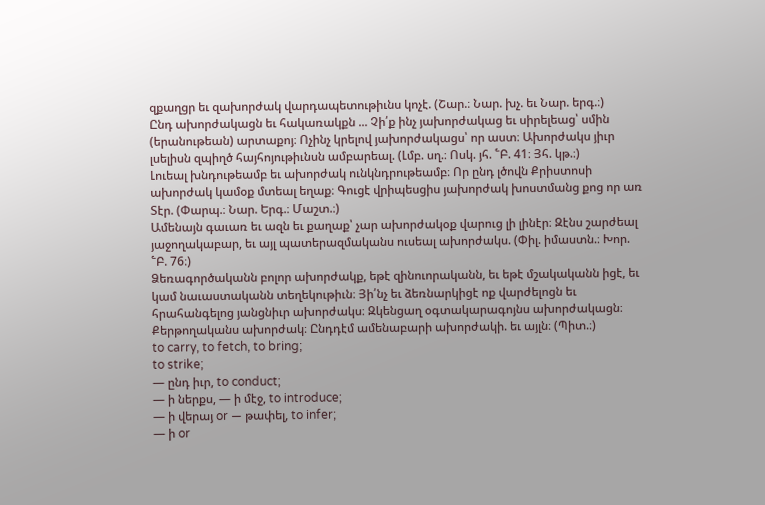զքաղցր եւ զախորժակ վարդապետութիւնս կոչէ. (Շար.։ Նար. խչ. եւ Նար. երգ.։)
Ընդ ախորժակացն եւ հակառակքն ... Չի՛ք ինչ յախորժակաց եւ սիրելեաց՝ սմին (երանութեան) արտաքոյ։ Ոչինչ կրելով յախորժակացս՝ որ աստ։ Ախորժակս յիւր լսելիսն զպիղծ հայհոյութիւնսն ամբարեալ. (Լմբ. սղ.։ Ոսկ. յհ. ՟Բ. 41։ Յհ. կթ.։)
Լուեալ խնդութեամբ եւ ախորժակ ունկնդրութեամբ։ Որ ընդ լծովն Քրիստոսի ախորժակ կամօք մտեալ եղաք։ Գուցէ վրիպեսցիս յախորժակ խոստմանց քոց որ առ Տէր. (Փարպ.։ Նար. Երգ.։ Մաշտ.։)
Ամենայն գաւառ եւ ազն եւ քաղաք՝ չար ախորժակօք վարուց լի լինէր։ Զէնս շարժեալ յաջողակաբար, եւ այլ պատերազմականս ուսեալ ախորժակս. (Փիլ. իմաստն.։ Խոր. ՟Բ. 76։)
Ձեռագործականն բոլոր ախորժակք, եթէ զինուորականն, եւ եթէ մշակականն իցէ, եւ կամ նաւաստականն տեղեկութիւն։ Յի՛նչ եւ ձեռնարկիցէ ոք վարժելոցն եւ հրահանգելոց յանցնիւր ախորժակս։ Զկենցաղ օգտակարագոյնս ախորժակացն։ Քերթողականս ախորժակ։ Ընդդէմ ամենաբարի ախորժակի. եւ այլն։ (Պիտ.։)
to carry, to fetch, to bring;
to strike;
— ընդ իւր, to conduct;
— ի ներքս, — ի մէջ, to introduce;
— ի վերայ or — թափել, to infer;
— ի or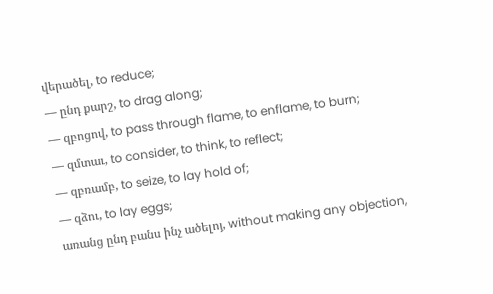վերածել, to reduce;
— ընդ քարշ, to drag along;
— զբոցով, to pass through flame, to enflame, to burn;
— զմտաւ, to consider, to think, to reflect;
— զբռամբ, to seize, to lay hold of;
— զձու, to lay eggs;
առանց ընդ բանս ինչ ածելոյ, without making any objection,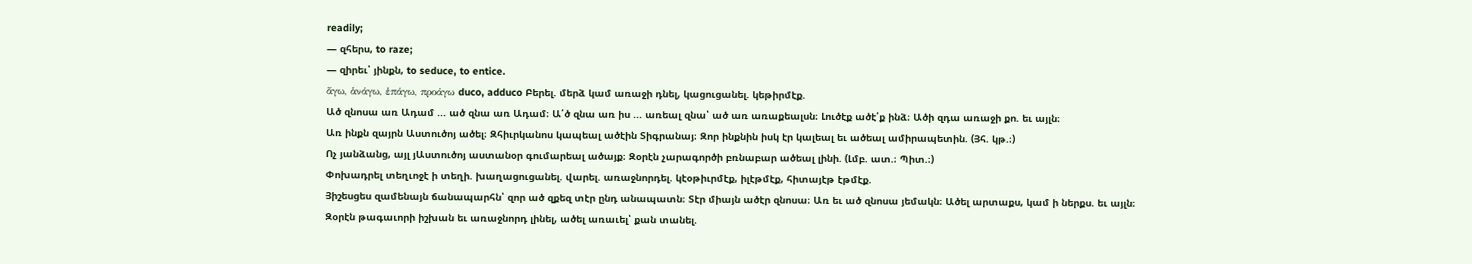readily;
— զհերս, to raze;
— զիրեւ՝ յինքն, to seduce, to entice.
ἅγω, ἁνάγω, ἑπάγω, προάγω duco, adduco Բերել. մերձ կամ առաջի դնել, կացուցանել. կեթիրմէք.
Ած զնոսա առ Ադամ ... ած զնա առ Ադամ։ Ա՛ծ զնա առ իս ... առեալ զնա՝ ած առ առաքեալսն։ Լուծէք ածէ՛ք ինձ։ Ածի զդա առաջի քո. եւ այլն։
Առ ինքն զայրն Աստուծոյ ածել։ Զհիւրկանոս կապեալ ածէին Տիգրանայ։ Զոր ինքնին իսկ էր կալեալ եւ ածեալ ամիրապետին. (Յհ. կթ.։)
Ոչ յանձանց, այլ յԱստուծոյ աստանօր գումարեալ ածայք։ Զօրէն չարագործի բռնաբար ածեալ լինի. (Լմբ. ատ.։ Պիտ.։)
Փոխադրել տեղւոջէ ի տեղի. խաղացուցանել. վարել. առաջնորդել. կէօթիւրմէք, իլէթմէք, հիտայէթ էթմէք.
Յիշեսցես զամենայն ճանապարհն՝ զոր ած զքեզ տէր ընդ անապատն։ Տէր միայն ածէր զնոսա։ Առ եւ ած զնոսա յեմակն։ Ածել արտաքս, կամ ի ներքս. եւ այլն։
Զօրէն թագաւորի իշխան եւ առաջնորդ լինել, ածել առաւել՝ քան տանել.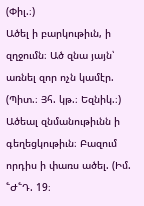(Փիլ.։)
Ածել ի բարկութիւն, ի զղջումն։ Ած զնա յայն՝ առնել զոր ոչն կամէր. (Պիտ.։ Յհ. կթ.։ Եզնիկ.։)
Ածեալ զնմանութիւնն ի գեղեցկութիւն։ Բազում որդիս ի փառս ածել. (Իմ. ՟Ժ՟Դ. 19։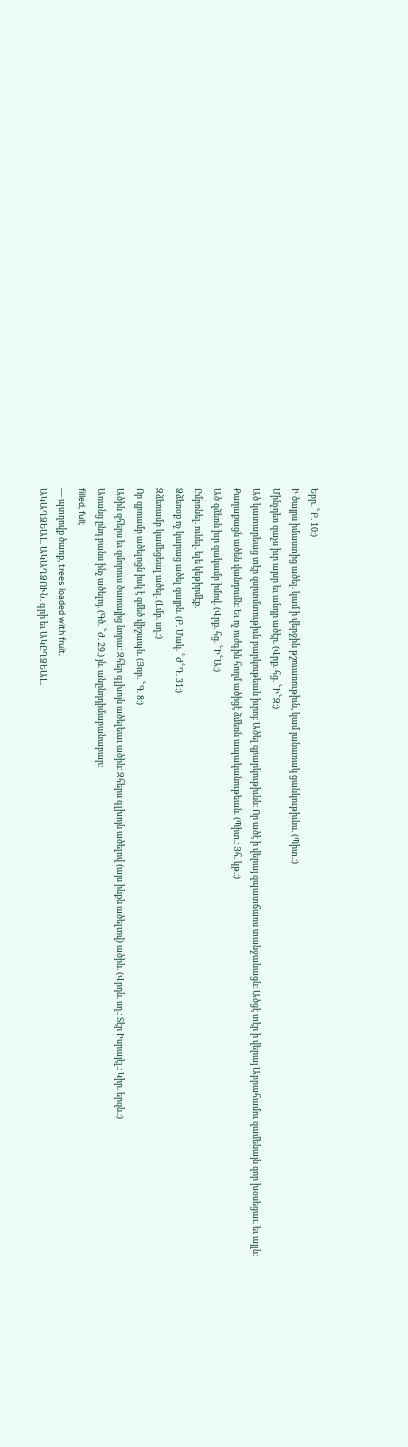Եբր. ՟Բ. 10։)
Ի ծայրս իմաստից ածել. կամ ի վերջին թշուառութիւն, կամ յանառակ ցանկութիւնս. (Պիտ.։)
Մինչդեռ զաչս իւր այսր եւ անդր ածէր. (Վրք. հց. ՟Ի՟Զ։)
Ած կատարեաց տէր զսրտմտութիւն բարկութեան իւրոյ։ Ածել զբարկութիւնն։ Որ ածէ ի վերայ զպատճառս տանջանացն։ Ածցէ տէր ի վերայ Աբրահամու զամենայն զոր խօսեցաւ. եւ այլն։
Քաղաքացն ածեն վանդումն։ Եւ ոչ ուժգին հողմ ածիցէ ձմեռն ապականութեան. (Պիտ.։ Յհ. կթ.։)
Ած զձեռն իւր զակամբ իմով. (Վրք. հց. ՟Ի՟Ա։)
Ըմբռնել. ունել. ելե կեթիրմէք.
Ձձեռօք ոչ կարաց ածել զայրն. (Բ. Մակ. ՟Ժ՟Դ. 31։)
Զձեռամբ կամեցեալ ածել. (Լմբ. սղ.։)
Որ զբռամբ ածելոցն իսկ է զմեծ վիշապն. (Յոբ. ՟Գ. 8։)
Ածին զհերս եւ զմորուս ծառայից նորա։ Զհեր գլխոյն ածելեաւ ածին։ Զհերս գլխոյն ածելով (այս ինքն ածելւով) ածին. (Վրդն. սղ.։ Տէր Իսրայէլ.։ Կիր. երզն.։)
Առանց ընդ բանս ինչ ածելոյ. (Գծ. ՟Ժ. 29.) յն. անընդդիմաբանաբար։
filled, full;
— պտղովք ծառք, trees loaded with fruit.
ԱԿԱՂՁԵԱԼ. ԱԿԱՂՁՈՒՆ. գրի եւ ԱԿԸՂՁԵԱԼ.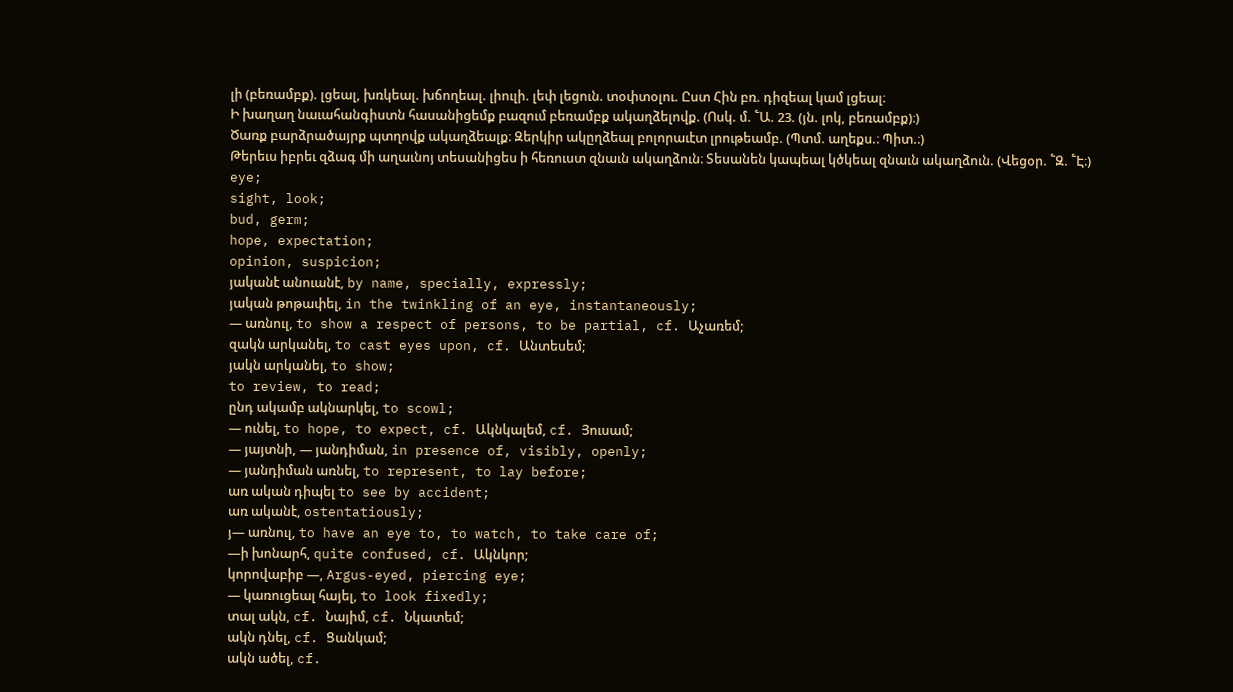լի (բեռամբք). լցեալ, խռկեալ. խճողեալ. լիուլի. լեփ լեցուն. տօփտօլու. Ըստ Հին բռ. դիզեալ կամ լցեալ։
Ի խաղաղ նաւահանգիստն հասանիցեմք բազում բեռամբք ակաղձելովք. (Ոսկ. մ. ՟Ա. 23. (յն. լոկ, բեռամբք)։)
Ծառք բարձրածայրք պտղովք ակաղձեալք։ Զերկիր ակըղձեալ բոլորաւէտ լրութեամբ. (Պտմ. աղեքս.։ Պիտ.։)
Թերեւս իբրեւ զձագ մի աղաւնոյ տեսանիցես ի հեռուստ զնաւն ակաղձուն։ Տեսանեն կապեալ կծկեալ զնաւն ակաղձուն. (Վեցօր. ՟Զ. ՟Է։)
eye;
sight, look;
bud, germ;
hope, expectation;
opinion, suspicion;
յականէ անուանէ, by name, specially, expressly;
յական թոթափել, in the twinkling of an eye, instantaneously;
— առնուլ, to show a respect of persons, to be partial, cf. Աչառեմ;
զակն արկանել, to cast eyes upon, cf. Անտեսեմ;
յակն արկանել, to show;
to review, to read;
ընդ ակամբ ակնարկել, to scowl;
— ունել, to hope, to expect, cf. Ակնկալեմ, cf. Յուսամ;
— յայտնի, — յանդիման, in presence of, visibly, openly;
— յանդիման առնել, to represent, to lay before;
առ ական դիպել to see by accident;
առ ականէ, ostentatiously;
յ— առնուլ, to have an eye to, to watch, to take care of;
—ի խոնարհ, quite confused, cf. Ակնկոր;
կորովաբիբ —, Argus-eyed, piercing eye;
— կառուցեալ հայել, to look fixedly;
տալ ակն, cf. Նայիմ, cf. Նկատեմ;
ակն դնել, cf. Ցանկամ;
ակն ածել, cf.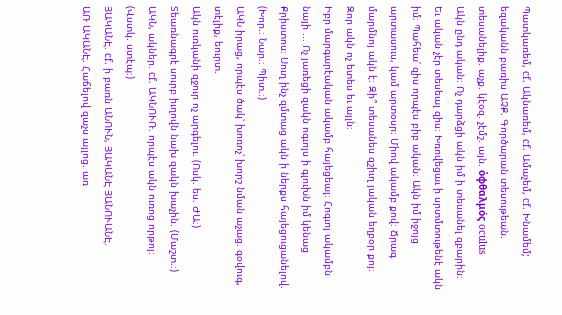Պատկառեմ, cf. Ակնառեմ, cf. Ամաչեմ, cf. Խնամեմ;
եզականն բառիս ԱՉՔ. Գործարան տեսութեան. տեսանելիք. աչք. կէօզ. չէմշ. այն. ὁφθαλμός oculus
Ակն ընդ ական։ Ոչ դարձցի ակն իմ ի տեսանել զբարին։ Եւ ական չէր տեսեալ զիս։ Խռովեցաւ ի սրտմտութենէ ակն իմ։ Պահեա՛ զիս որպէս բիբ ական։ Ակն իմ իջոյց արտասուս, կամ արտօսր։ Միով ակամբ քով։ Ճրագ մարմնոյ ակն է։ Զի՞ տեսանես զշիւղ յական եղբօր քոյ։ Զոր ակն ոչ ետես եւ այլն։
Իբր մարգարէական ակամբ հայեցեալ։ Հոգւոյ ակամբն նայի ... Ոչ յառեցի զակն ոգւոյս ի գլուխն իմ կենաց Քրիստոս։ Սուղ ինչ զմտաց ակն ի ներքս հայեցուցանելով. (Խոր.։ Նար.։ Պիտ.։)
ԱԿՆ իրաց, որպէս ծակ՝ խոռոչ՝ խորշ նման աչաց. գօվուգ, տէլիք, եուրտ.
Ակն ուռկանի զջուր ոչ արգելու. (Ոսկ. ես. ԺԱ։)
Տեառնագրէ սուրբ իւղովն նախ զակն խաչին. (Մաշտ.։)
ԱԿՆ, ակներ. cf. ԱԿՆՈՒՌ. որպէս ակն ուռոց որթոյ։ (Վստկ. ստէպ։)
ՅԱԿԱՆԷ. cf. ի բառն ԱՆՈՒՆ, ՅԱԿԱՆԷ ՅԱՆՈՒԱՆԷ.
ԱՌ ԱԿԱՆԷ. Հաճելով զաչս այլոց. առ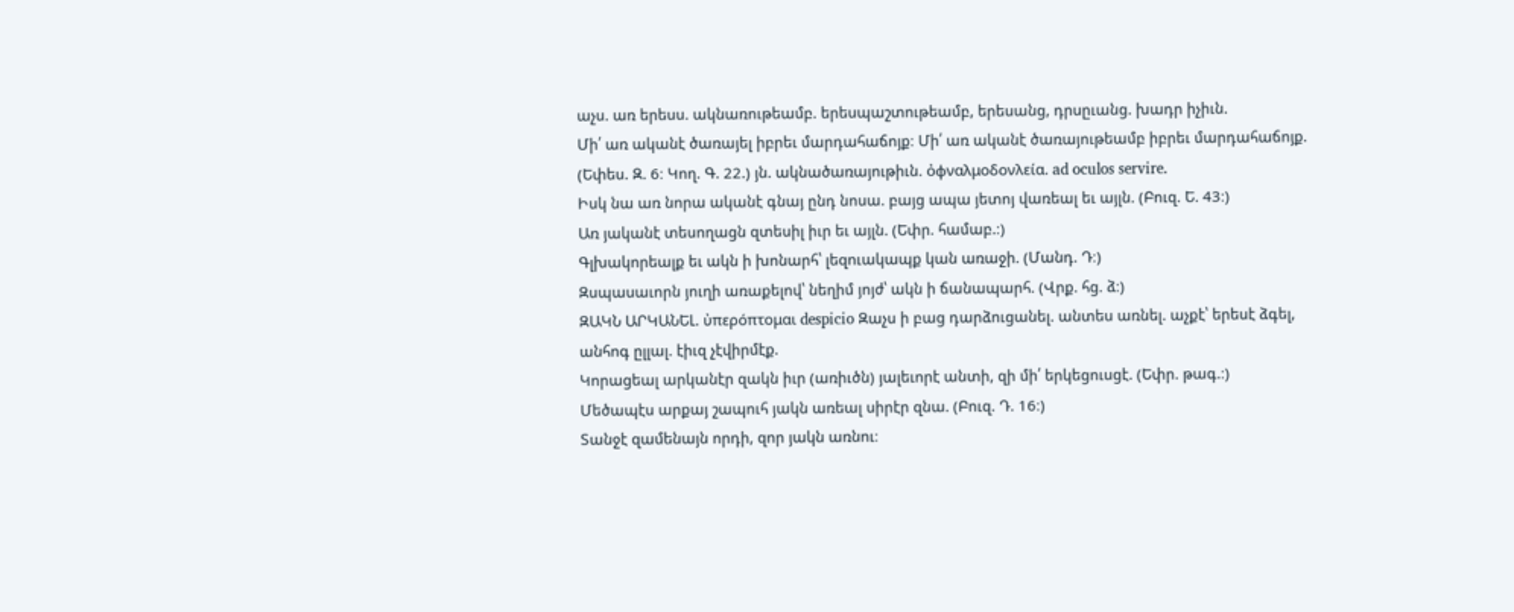աչս. առ երեսս. ակնառութեամբ. երեսպաշտութեամբ, երեսանց, դրսըւանց. խադր իչիւն.
Մի՛ առ ականէ ծառայել իբրեւ մարդահաճոյք։ Մի՛ առ ականէ ծառայութեամբ իբրեւ մարդահաճոյք. (Եփես. Զ. 6։ Կող. Գ. 22.) յն. ակնածառայութիւն. ὀφναλμοδονλεία. ad oculos servire.
Իսկ նա առ նորա ականէ գնայ ընդ նոսա. բայց ապա յետոյ վառեալ եւ այլն. (Բուզ. Ե. 43։)
Առ յականէ տեսողացն զտեսիլ իւր եւ այլն. (Եփր. համաբ.։)
Գլխակորեալք եւ ակն ի խոնարհ՝ լեզուակապք կան առաջի. (Մանդ. Դ։)
Զսպասաւորն յուղի առաքելով՝ նեղիմ յոյժ՝ ակն ի ճանապարհ. (Վրք. հց. ձ։)
ԶԱԿՆ ԱՐԿԱՆԵԼ. ὐπερόπτομαι despicio Զաչս ի բաց դարձուցանել. անտես առնել. աչքէ՝ երեսէ ձգել, անհոգ ըլլալ. էիւզ չէվիրմէք.
Կորացեալ արկանէր զակն իւր (առիւծն) յալեւորէ անտի, զի մի՛ երկեցուսցէ. (Եփր. թագ.։)
Մեծապէս արքայ շապուհ յակն առեալ սիրէր զնա. (Բուզ. Դ. 16։)
Տանջէ զամենայն որդի, զոր յակն առնու։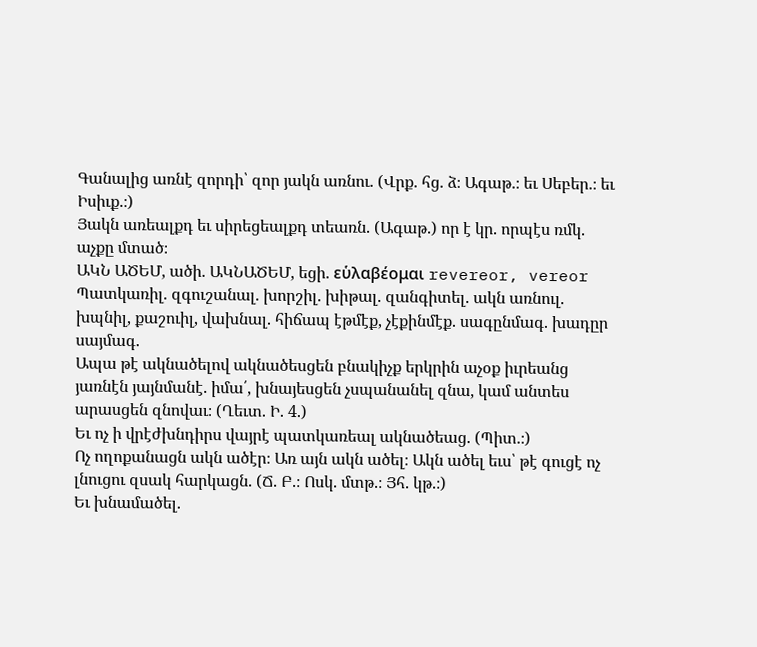Գանալից առնէ զորդի՝ զոր յակն առնու. (Վրք. հց. ձ։ Ագաթ.։ եւ Սեբեր.։ եւ Իսիւք.։)
Յակն առեալքդ եւ սիրեցեալքդ տեառն. (Ագաթ.) որ է կր. որպէս ռմկ. աչքը մտած։
ԱԿՆ ԱԾԵՄ, ածի. ԱԿՆԱԾԵՄ, եցի. εὑλαβέομαι revereor, vereor Պատկառիլ. զգուշանալ. խորշիլ. խիթալ. զանգիտել. ակն առնուլ. խպնիլ, քաշուիլ, վախնալ. հիճապ էթմէք, չէքինմէք. սագընմագ. խադըր սայմագ.
Ապա թէ ակնածելով ակնածեսցեն բնակիչք երկրին աչօք իւրեանց յառնէն յայնմանէ. իմա՛, խնայեսցեն չսպանանել զնա, կամ անտես արասցեն զնովաւ։ (Ղեւտ. Ի. 4.)
Եւ ոչ ի վրէժխնդիրս վայրէ պատկառեալ ակնածեաց. (Պիտ.։)
Ոչ ողոքանացն ակն ածէր։ Առ այն ակն ածել։ Ակն ածել եւս՝ թէ գուցէ ոչ լնուցու զսակ հարկացն. (Ճ. Բ.։ Ոսկ. մտթ.։ Յհ. կթ.։)
Եւ խնամածել.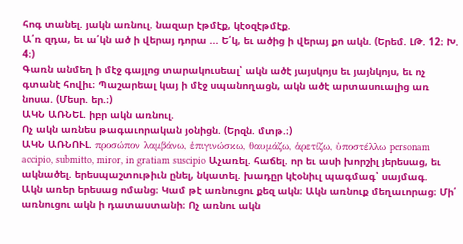հոգ տանել. յակն առնուլ. նազար էթմէք, կէօզէթմէք.
Ա՛ռ զդա, եւ ա՛կն ած ի վերայ դորա ... Ե՛կ, եւ ածից ի վերայ քո ակն. (Երեմ. ԼԹ. 12։ Խ. 4։)
Գառն անմեղ ի մէջ գայլոց տարակուսեալ՝ ակն ածէ յայսկոյս եւ յայնկոյս, եւ ոչ գտանէ հովիւ։ Պաշարեալ կայ ի մէջ սպանողացն, ակն ածէ արտասուալից առ նոսա. (Մեսր. եր.։)
ԱԿՆ ԱՌՆԵԼ. իբր ակն առնուլ.
Ոչ ակն առնես թագաւորական յօնիցն. (Երզն. մտթ.։)
ԱԿՆ ԱՌՆՈՒԼ. προσώπον λαμβάνω, ἑπιγινώσκω, θαυμάζω, ἁρετίζω, ὐποστέλλω personam accipio, submitto, miror, in gratiam suscipio Աչառել. հաճել. որ եւ ասի խորշիլ յերեսաց, եւ ակնածել. երեսպաշտութիւն ընել, նկատել. խադըր կէօնիւլ պագմագ՝ սայմագ.
Ակն առեր երեսաց ոմանց։ Կամ թէ առնուցու քեզ ակն։ Ակն առնուք մեղաւորաց։ Մի՛ առնուցու ակն ի դատաստանի։ Ոչ առնու ակն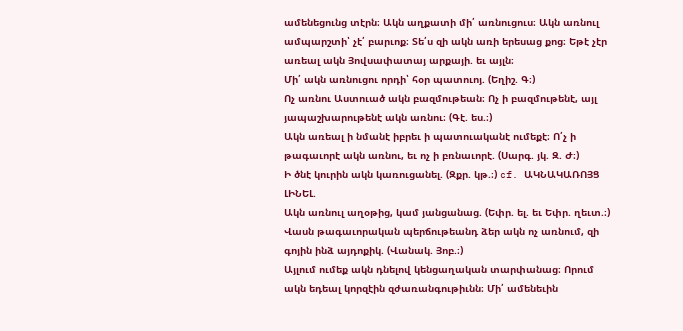ամենեցունց տէրն։ Ակն աղքատի մի՛ առնուցուս։ Ակն առնուլ ամպարշտի՝ չէ՛ բարւոք։ Տե՛ս զի ակն առի երեսաց քոց։ Եթէ չէր առեալ ակն Յովսափատայ արքայի. եւ այլն։
Մի՛ ակն առնուցու որդի՝ հօր պատուոյ. (Եղիշ. Գ։)
Ոչ առնու Աստուած ակն բազմութեան։ Ոչ ի բազմութենէ, այլ յապաշխարութենէ ակն առնու։ (Գէ. ես.։)
Ակն առեալ ի նմանէ իբրեւ ի պատուականէ ումեքէ։ Ո՛չ ի թագաւորէ ակն առնու, եւ ոչ ի բռնաւորէ. (Սարգ. յկ. Զ. Ժ։)
Ի ծնէ կուրին ակն կառուցանել. (Զքր. կթ.։) cf. ԱԿՆԱԿԱՌՈՅՑ ԼԻՆԵԼ.
Ակն առնուլ աղօթից, կամ յանցանաց. (Եփր. ել. եւ Եփր. ղեւտ.։)
Վասն թագաւորական պերճութեանդ ձեր ակն ոչ առնում, զի գոյին ինձ այդոքիկ. (Վանակ. Յոբ.։)
Այլում ումեք ակն դնելով կենցաղական տարփանաց։ Որում ակն եդեալ կորզէին զժառանգութիւնն։ Մի՛ ամենեւին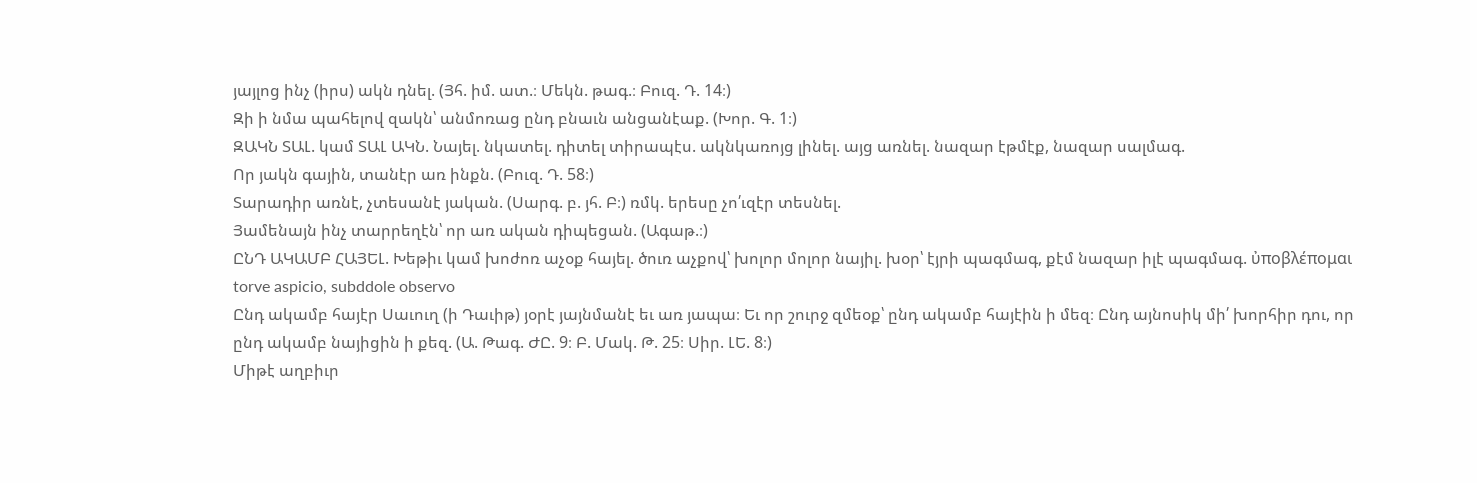յայլոց ինչ (իրս) ակն դնել. (Յհ. իմ. ատ.։ Մեկն. թագ.։ Բուզ. Դ. 14։)
Զի ի նմա պահելով զակն՝ անմոռաց ընդ բնաւն անցանէաք. (Խոր. Գ. 1։)
ԶԱԿՆ ՏԱԼ. կամ ՏԱԼ ԱԿՆ. Նայել. նկատել. դիտել տիրապէս. ակնկառոյց լինել. այց առնել. նազար էթմէք, նազար սալմագ.
Որ յակն գային, տանէր առ ինքն. (Բուզ. Դ. 58։)
Տարադիր առնէ, չտեսանէ յական. (Սարգ. բ. յհ. Բ։) ռմկ. երեսը չո՛ւզէր տեսնել.
Յամենայն ինչ տարրեղէն՝ որ առ ական դիպեցան. (Ագաթ.։)
ԸՆԴ ԱԿԱՄԲ ՀԱՅԵԼ. Խեթիւ կամ խոժոռ աչօք հայել. ծուռ աչքով՝ խոլոր մոլոր նայիլ. խօր՝ էյրի պագմագ, քէմ նազար իլէ պագմագ. ὐποβλέπομαι torve aspicio, subddole observo
Ընդ ակամբ հայէր Սաւուղ (ի Դաւիթ) յօրէ յայնմանէ եւ առ յապա։ Եւ որ շուրջ զմեօք՝ ընդ ակամբ հայէին ի մեզ։ Ընդ այնոսիկ մի՛ խորհիր դու, որ ընդ ակամբ նայիցին ի քեզ. (Ա. Թագ. ԺԸ. 9։ Բ. Մակ. Թ. 25։ Սիր. ԼԵ. 8։)
Միթէ աղբիւր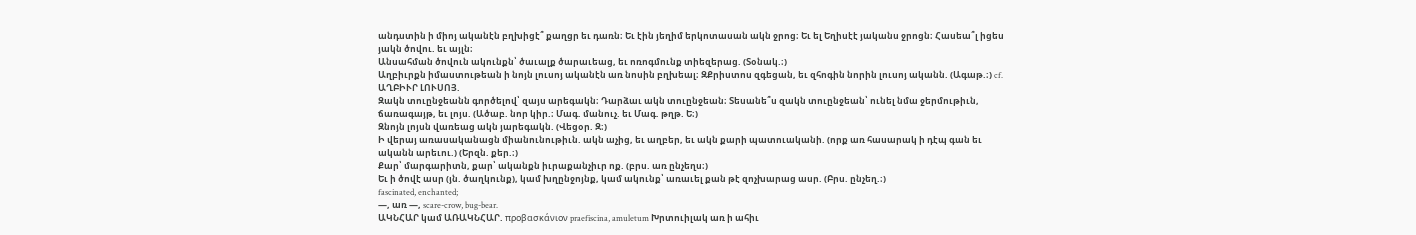անդստին ի միոյ ականէն բղխիցէ՞ քաղցր եւ դառն։ Եւ էին յեղիմ երկոտասան ակն ջրոց։ Եւ ել Եղիսէէ յականս ջրոցն։ Հասեա՞լ իցես յակն ծովու. եւ այլն։
Անսահման ծովուն ակունքն՝ ծաւալք ծարաւեաց, եւ ոռոգմունք տիեզերաց. (Տօնակ.։)
Աղբիւրքն իմաստութեան ի նոյն լուսոյ ականէն առ նոսին բղխեալ։ ԶՔրիստոս զգեցան, եւ զհոգին նորին լուսոյ ականն. (Ագաթ.։) cf. ԱՂԲԻՒՐ ԼՈՒՍՈՅ.
Զակն տուընջեանն գործելով՝ զայս արեգակն։ Դարձաւ ակն տուընջեան։ Տեսանե՞ս զակն տուընջեան՝ ունել նմա ջերմութիւն, ճառագայթ, եւ լոյս. (Ածաբ. նոր կիր.։ Մագ. մանուչ. եւ Մագ. թղթ. Ե։)
Զնոյն լոյսն վառեաց ակն յարեգակն. (Վեցօր. Զ։)
Ի վերայ առասականացն միանունութիւն. ակն աչից, եւ աղբեր, եւ ակն քարի պատուականի. (որք առ հասարակ ի դէպ գան եւ ականն արեւու.) (Երզն. քեր.։)
Քար՝ մարգարիտն, քար՝ ականքն իւրաքանչիւր ոք. (բրս. առ ընչեղս։)
Եւ ի ծովէ ասր (յն. ծաղկունք), կամ խղընջոյնք, կամ ակունք՝ առաւել քան թէ զոչխարաց ասր. (Բրս. ընչեղ.։)
fascinated, enchanted;
—, առ —, scare-crow, bug-bear.
ԱԿՆՀԱՐ կամ ԱՌԱԿՆՀԱՐ. προβασκάνιον praefiscina, amuletum Խրտուիլակ առ ի ահիւ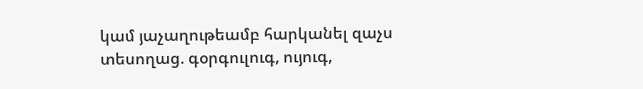կամ յաչաղութեամբ հարկանել զաչս տեսողաց. գօրգուլուգ, ույուգ,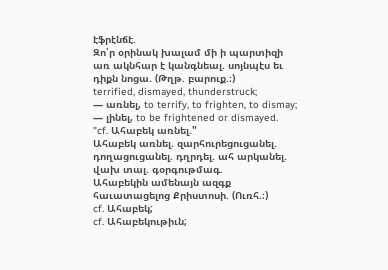էֆրէնճէ.
Զո՛ր օրինակ խալամ մի ի պարտիզի առ ակնհար է կանգնեալ. սոյնպէս եւ դիքն նոցա. (Թղթ. բարուք.։)
terrified, dismayed, thunderstruck;
— առնել, to terrify, to frighten, to dismay;
— լինել, to be frightened or dismayed.
"cf. Ահաբեկ առնել."
Ահաբեկ առնել. զարհուրեցուցանել. դողացուցանել. դղրդել. ահ արկանել. վախ տալ. գօրգութմագ.
Ահաբեկին ամենայն ազգք հաւատացելոց Քրիստոսի. (Ուռհ.։)
cf. Ահաբեկ;
cf. Ահաբեկութիւն;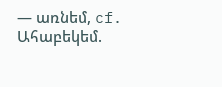— առնեմ, cf. Ահաբեկեմ.